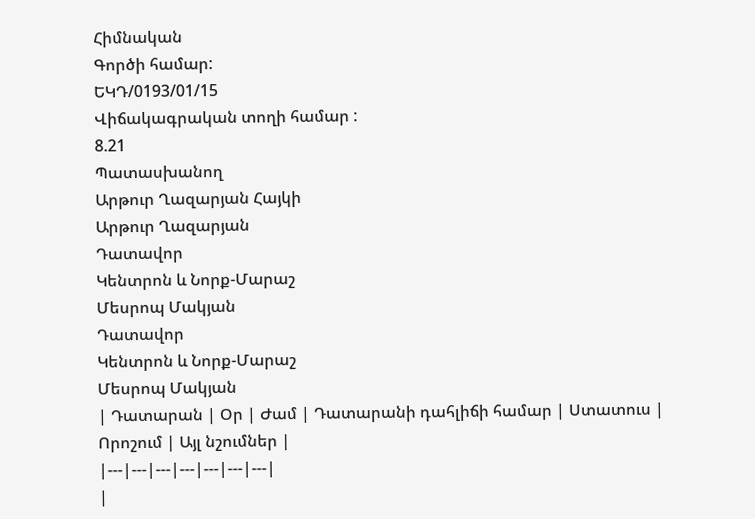Հիմնական
Գործի համար:
ԵԿԴ/0193/01/15
Վիճակագրական տողի համար :
8.21
Պատասխանող
Արթուր Ղազարյան Հայկի
Արթուր Ղազարյան
Դատավոր
Կենտրոն և Նորք-Մարաշ
Մեսրոպ Մակյան
Դատավոր
Կենտրոն և Նորք-Մարաշ
Մեսրոպ Մակյան
| Դատարան | Օր | Ժամ | Դատարանի դահլիճի համար | Ստատուս | Որոշում | Այլ նշումներ |
|---|---|---|---|---|---|---|
|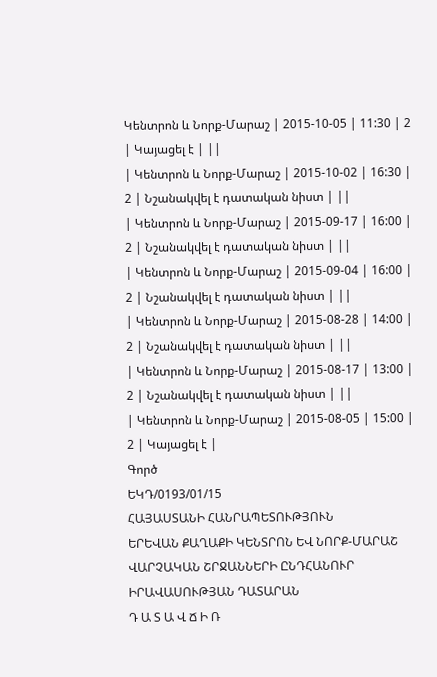Կենտրոն և Նորք-Մարաշ | 2015-10-05 | 11:30 | 2 | Կայացել է | ||
| Կենտրոն և Նորք-Մարաշ | 2015-10-02 | 16:30 | 2 | Նշանակվել է դատական նիստ | ||
| Կենտրոն և Նորք-Մարաշ | 2015-09-17 | 16:00 | 2 | Նշանակվել է դատական նիստ | ||
| Կենտրոն և Նորք-Մարաշ | 2015-09-04 | 16:00 | 2 | Նշանակվել է դատական նիստ | ||
| Կենտրոն և Նորք-Մարաշ | 2015-08-28 | 14:00 | 2 | Նշանակվել է դատական նիստ | ||
| Կենտրոն և Նորք-Մարաշ | 2015-08-17 | 13:00 | 2 | Նշանակվել է դատական նիստ | ||
| Կենտրոն և Նորք-Մարաշ | 2015-08-05 | 15:00 | 2 | Կայացել է |
Գործ
ԵԿԴ/0193/01/15
ՀԱՅԱՍՏԱՆԻ ՀԱՆՐԱՊԵՏՈՒԹՅՈՒՆ
ԵՐԵՎԱՆ ՔԱՂԱՔԻ ԿԵՆՏՐՈՆ ԵՎ ՆՈՐՔ-ՄԱՐԱՇ ՎԱՐՉԱԿԱՆ ՇՐՋԱՆՆԵՐԻ ԸՆԴՀԱՆՈՒՐ ԻՐԱՎԱՍՈՒԹՅԱՆ ԴԱՏԱՐԱՆ
Դ Ա Տ Ա Վ Ճ Ի Ռ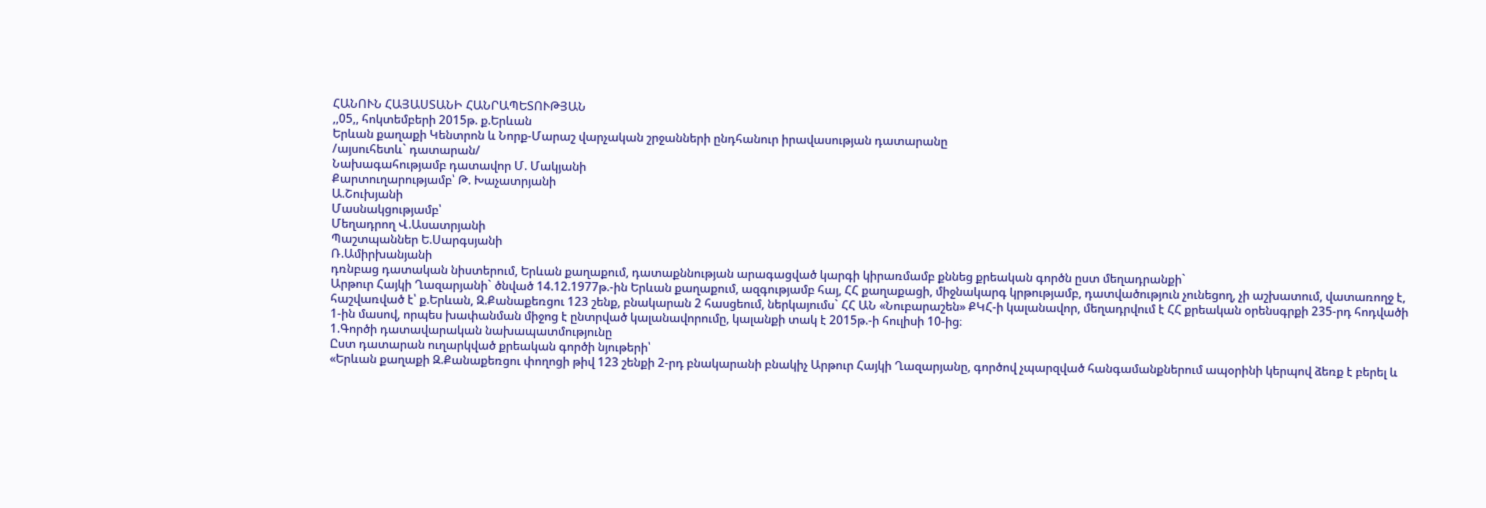ՀԱՆՈՒՆ ՀԱՅԱՍՏԱՆԻ ՀԱՆՐԱՊԵՏՈՒԹՅԱՆ
,,05,, հոկտեմբերի 2015թ. ք.Երևան
Երևան քաղաքի Կենտրոն և Նորք-Մարաշ վարչական շրջանների ընդհանուր իրավասության դատարանը
/այսուհետև` դատարան/
Նախագահությամբ դատավոր Մ. Մակյանի
Քարտուղարությամբ՝ Թ. Խաչատրյանի
Ա.Շուխյանի
Մասնակցությամբ՝
Մեղադրող Վ.Ասատրյանի
Պաշտպաններ Ե.Սարգսյանի
Ռ.Ամիրխանյանի
դռնբաց դատական նիստերում, Երևան քաղաքում, դատաքննության արագացված կարգի կիրառմամբ քննեց քրեական գործն ըստ մեղադրանքի`
Արթուր Հայկի Ղազարյանի` ծնված 14.12.1977թ.-ին Երևան քաղաքում, ազգությամբ հայ, ՀՀ քաղաքացի, միջնակարգ կրթությամբ, դատվածություն չունեցող, չի աշխատում, վատառողջ է, հաշվառված է՝ ք.Երևան, Զ.Քանաքեռցու 123 շենք, բնակարան 2 հասցեում, ներկայումս` ՀՀ ԱՆ «Նուբարաշեն» ՔԿՀ-ի կալանավոր, մեղադրվում է ՀՀ քրեական օրենսգրքի 235-րդ հոդվածի 1-ին մասով, որպես խափանման միջոց է ընտրված կալանավորումը, կալանքի տակ է 2015թ.-ի հուլիսի 10-ից։
1.Գործի դատավարական նախապատմությունը
Ըստ դատարան ուղարկված քրեական գործի նյութերի՝
«Երևան քաղաքի Զ.Քանաքեռցու փողոցի թիվ 123 շենքի 2-րդ բնակարանի բնակիչ Արթուր Հայկի Ղազարյանը, գործով չպարզված հանգամանքներում ապօրինի կերպով ձեռք է բերել և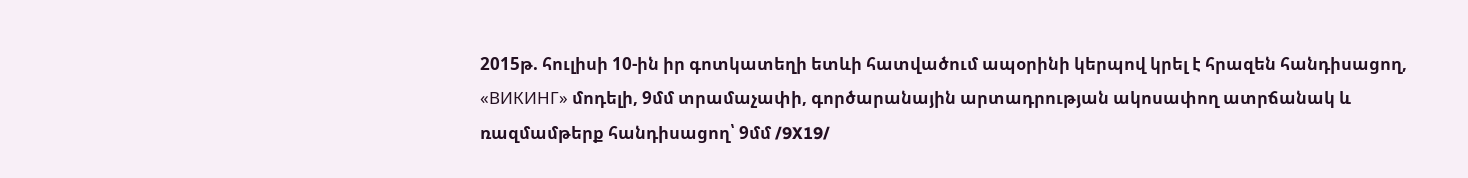2015թ. հուլիսի 10-ին իր գոտկատեղի ետևի հատվածում ապօրինի կերպով կրել է հրազեն հանդիսացող, «ВИКИНГ» մոդելի, 9մմ տրամաչափի, գործարանային արտադրության ակոսափող ատրճանակ և ռազմամթերք հանդիսացող՝ 9մմ /9X19/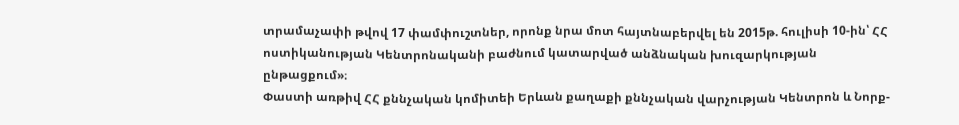տրամաչափի թվով 17 փամփուշտներ, որոնք նրա մոտ հայտնաբերվել են 2015թ. հուլիսի 10-ին՝ ՀՀ ոստիկանության Կենտրոնականի բաժնում կատարված անձնական խուզարկության ընթացքում»։
Փաստի առթիվ ՀՀ քննչական կոմիտեի Երևան քաղաքի քննչական վարչության Կենտրոն և Նորք-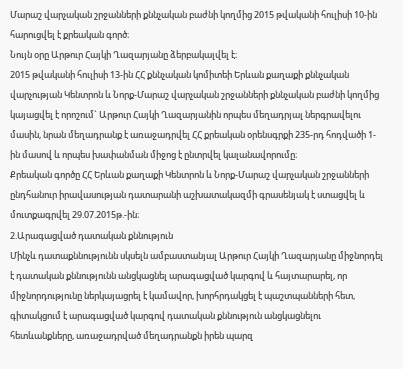Մարաշ վարչական շրջանների քննչական բաժնի կողմից 2015 թվականի հուլիսի 10-ին հարուցվել է քրեական գործ։
Նույն օրը Արթուր Հայկի Ղազարյանը ձերբակալվել է։
2015 թվականի հուլիսի 13-ին ՀՀ քննչական կոմիտեի Երևան քաղաքի քննչական վարչության Կենտրոն և Նորք-Մարաշ վարչական շրջանների քննչական բաժնի կողմից կայացվել է որոշում` Արթուր Հայկի Ղազարյանին որպես մեղադրյալ ներգրավելու մասին, նրան մեղադրանք է առաջադրվել ՀՀ քրեական օրենսգրքի 235-րդ հոդվածի 1-ին մասով և որպես խափանման միջոց է ընտրվել կալանավորումը։
Քրեական գործը ՀՀ Երևան քաղաքի Կենտրոն և Նորք-Մարաշ վարչական շրջանների ընդհանուր իրավասության դատարանի աշխատակազմի գրասենյակ է ստացվել և մուտքագրվել 29.07.2015թ.-ին։
2.Արագացված դատական քննություն
Մինչև դատաքննությունն սկսելն ամբաստանյալ Արթուր Հայկի Ղազարյանը միջնորդել է դատական քննությունն անցկացնել արագացված կարգով և հայտարարել, որ միջնորդությունը ներկայացրել է կամավոր, խորհրդակցել է պաշտպանների հետ, գիտակցում է արագացված կարգով դատական քննություն անցկացնելու հետևանքները, առաջադրված մեղադրանքն իրեն պարզ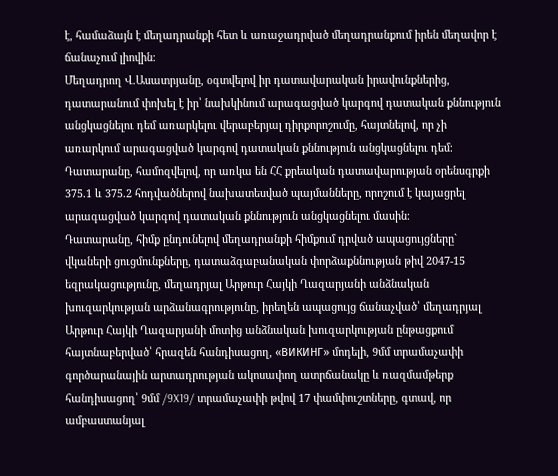է, համաձայն է մեղադրանքի հետ և առաջադրված մեղադրանքում իրեն մեղավոր է ճանաչում լիովին։
Մեղադրող Վ.Ասատրյանը, օգտվելով իր դատավարական իրավունքներից, դատարանում փոխել է իր՝ նախկինում արագացված կարգով դատական քննություն անցկացնելու դեմ առարկելու վերաբերյալ դիրքորոշումը, հայտնելով, որ չի առարկում արագացված կարգով դատական քննություն անցկացնելու դեմ։
Դատարանը, համոզվելով, որ առկա են ՀՀ քրեական դատավարության օրենսգրքի 375.1 և 375.2 հոդվածներով նախատեսված պայմանները, որոշում է կայացրել արագացված կարգով դատական քննություն անցկացնելու մասին։
Դատարանը, հիմք ընդունելով մեղադրանքի հիմքում դրված ապացույցները` վկաների ցուցմունքները, դատաձգաբանական փորձաքննության թիվ 2047-15 եզրակացությունը, մեղադրյալ Արթուր Հայկի Ղազարյանի անձնական խուզարկության արձանագրությունը, իրեղեն ապացույց ճանաչված՝ մեղադրյալ Արթուր Հայկի Ղազարյանի մոտից անձնական խուզարկության ընթացքում հայտնաբերված՝ հրազեն հանդիսացող, «ВИКИНГ» մոդելի, 9մմ տրամաչափի գործարանային արտադրության ակոսափող ատրճանակը և ռազմամթերք հանդիսացող՝ 9մմ /9X19/ տրամաչափի թվով 17 փամփուշտները, գտավ, որ ամբաստանյալ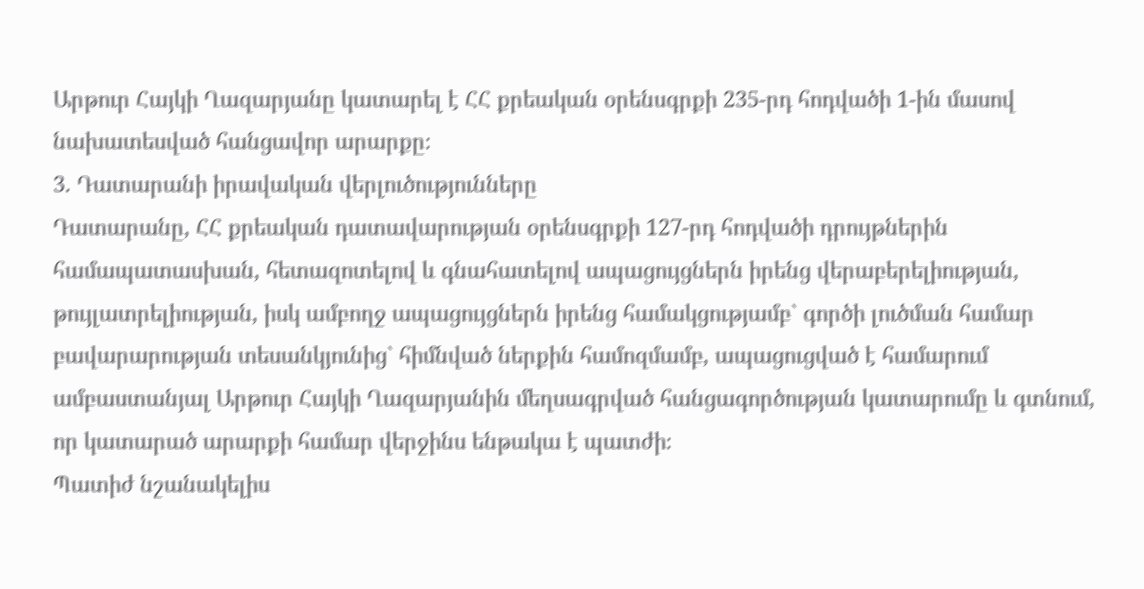Արթուր Հայկի Ղազարյանը կատարել է ՀՀ քրեական օրենսգրքի 235-րդ հոդվածի 1-ին մասով նախատեսված հանցավոր արարքը։
3. Դատարանի իրավական վերլուծությունները
Դատարանը, ՀՀ քրեական դատավարության օրենսգրքի 127-րդ հոդվածի դրույթներին համապատասխան, հետազոտելով և գնահատելով ապացույցներն իրենց վերաբերելիության, թույլատրելիության, իսկ ամբողջ ապացույցներն իրենց համակցությամբ` գործի լուծման համար բավարարության տեսանկյունից` հիմնված ներքին համոզմամբ, ապացուցված է համարում ամբաստանյալ Արթուր Հայկի Ղազարյանին մեղսագրված հանցագործության կատարումը և գտնում, որ կատարած արարքի համար վերջինս ենթակա է պատժի։
Պատիժ նշանակելիս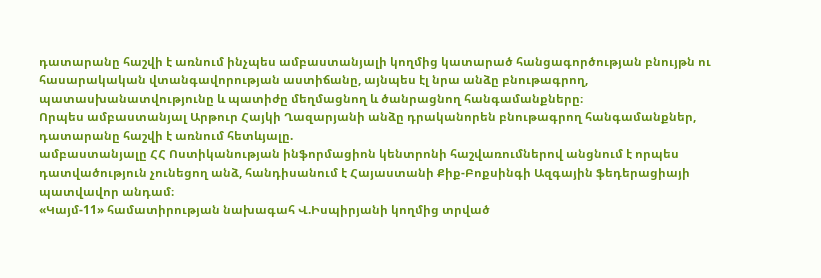դատարանը հաշվի է առնում ինչպես ամբաստանյալի կողմից կատարած հանցագործության բնույթն ու հասարակական վտանգավորության աստիճանը, այնպես էլ նրա անձը բնութագրող, պատասխանատվությունը և պատիժը մեղմացնող և ծանրացնող հանգամանքները։
Որպես ամբաստանյալ Արթուր Հայկի Ղազարյանի անձը դրականորեն բնութագրող հանգամանքներ, դատարանը հաշվի է առնում հետևյալը.
ամբաստանյալը ՀՀ Ոստիկանության ինֆորմացիոն կենտրոնի հաշվառումներով անցնում է որպես դատվածություն չունեցող անձ, հանդիսանում է Հայաստանի Քիք-Բոքսինգի Ազգային ֆեդերացիայի պատվավոր անդամ։
«Կայմ-11» համատիրության նախագահ Վ.Իսպիրյանի կողմից տրված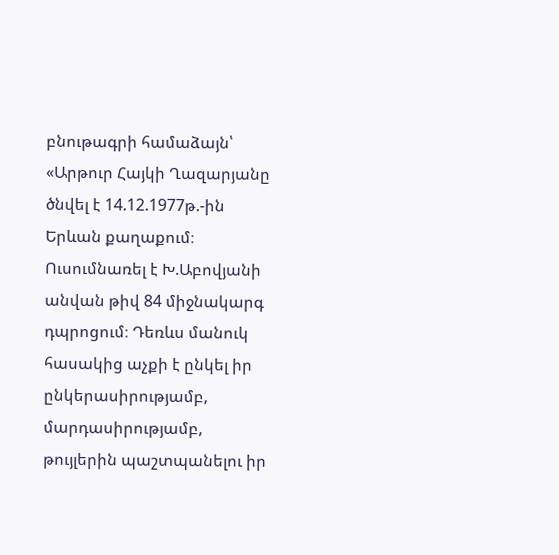բնութագրի համաձայն՝
«Արթուր Հայկի Ղազարյանը ծնվել է 14.12.1977թ.-ին Երևան քաղաքում։ Ուսումնառել է Խ.Աբովյանի անվան թիվ 84 միջնակարգ դպրոցում։ Դեռևս մանուկ հասակից աչքի է ընկել իր ընկերասիրությամբ, մարդասիրությամբ, թույլերին պաշտպանելու իր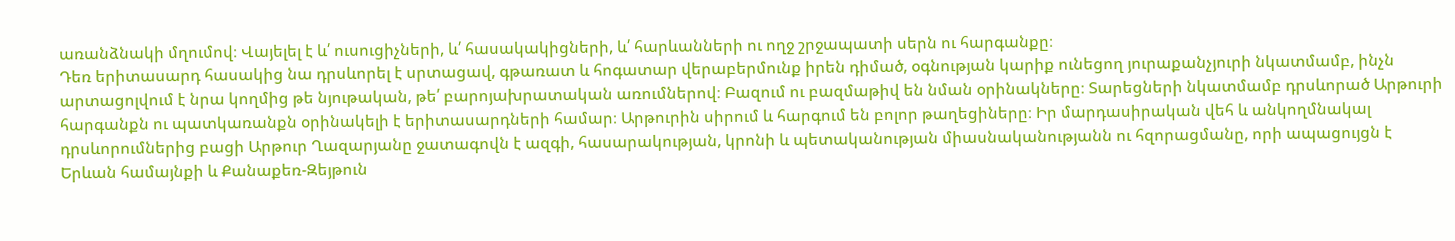առանձնակի մղումով։ Վայելել է և՛ ուսուցիչների, և՛ հասակակիցների, և՛ հարևանների ու ողջ շրջապատի սերն ու հարգանքը։
Դեռ երիտասարդ հասակից նա դրսևորել է սրտացավ, գթառատ և հոգատար վերաբերմունք իրեն դիմած, օգնության կարիք ունեցող յուրաքանչյուրի նկատմամբ, ինչն արտացոլվում է նրա կողմից թե նյութական, թե՛ բարոյախրատական առումներով։ Բազում ու բազմաթիվ են նման օրինակները։ Տարեցների նկատմամբ դրսևորած Արթուրի հարգանքն ու պատկառանքն օրինակելի է երիտասարդների համար։ Արթուրին սիրում և հարգում են բոլոր թաղեցիները։ Իր մարդասիրական վեհ և անկողմնակալ դրսևորումներից բացի Արթուր Ղազարյանը ջատագովն է ազգի, հասարակության, կրոնի և պետականության միասնականությանն ու հզորացմանը, որի ապացույցն է Երևան համայնքի և Քանաքեռ-Զեյթուն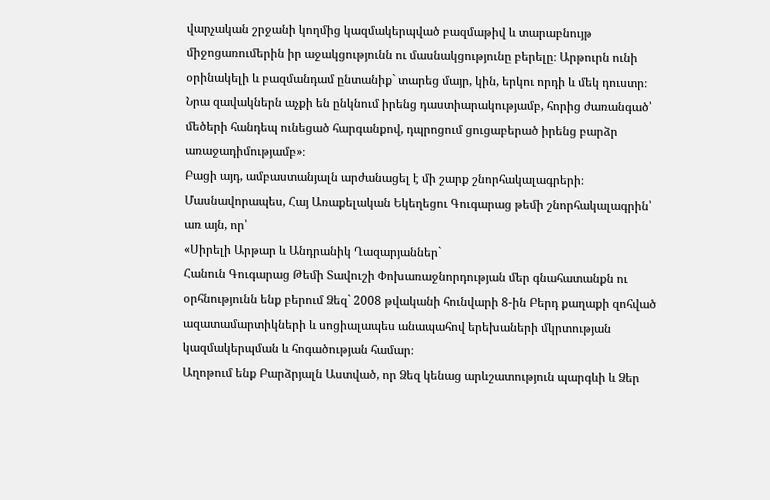վարչական շրջանի կողմից կազմակերպված բազմաթիվ և տարաբնույթ միջոցառումերին իր աջակցությունն ու մասնակցությունը բերելը։ Արթուրն ունի օրինակելի և բազմանդամ ընտանիք` տարեց մայր, կին, երկու որդի և մեկ դուստր։ Նրա զավակներն աչքի են ընկնում իրենց դաստիարակությամբ, հորից ժառանգած՝ մեծերի հանդեպ ունեցած հարգանքով, դպրոցում ցուցաբերած իրենց բարձր առաջադիմությամբ»։
Բացի այդ, ամբաստանյալն արժանացել է մի շարք շնորհակալագրերի։
Մասնավորապես, Հայ Առաքելական Եկեղեցու Գուգարաց թեմի շնորհակալագրին՝ առ այն, որ՝
«Սիրելի Արթար և Անդրանիկ Ղազարյաններ`
Հանուն Գուգարաց Թեմի Տավուշի Փոխառաջնորդության մեր գնահատանքն ու օրհնությունն ենք բերում Ձեզ` 2008 թվականի հունվարի 8-ին Բերդ քաղաքի զոհված ազատամարտիկների և սոցիալապես անապահով երեխաների մկրտության կազմակերպման և հոգածության համար։
Աղոթում ենք Բարձրյալն Աստված, որ Ձեզ կենաց արևշատություն պարգևի և Ձեր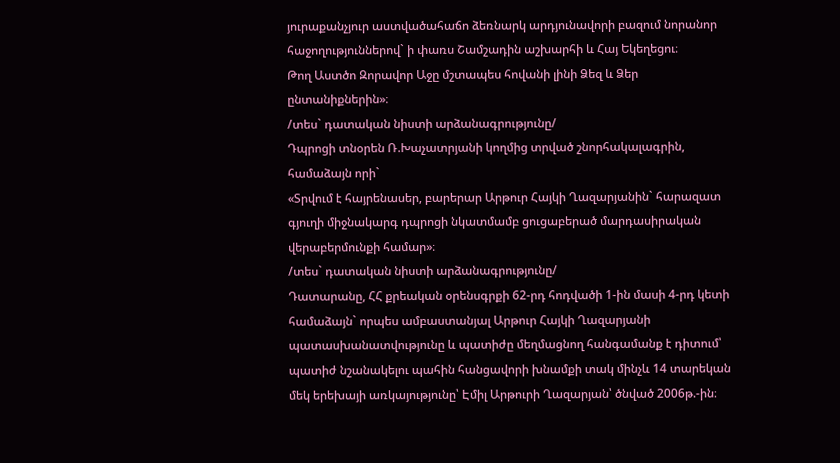յուրաքանչյուր աստվածահաճո ձեռնարկ արդյունավորի բազում նորանոր հաջողություններով` ի փառս Շամշադին աշխարհի և Հայ Եկեղեցու։
Թող Աստծո Զորավոր Աջը մշտապես հովանի լինի Ձեզ և Ձեր ընտանիքներին»։
/տես` դատական նիստի արձանագրությունը/
Դպրոցի տնօրեն Ռ.Խաչատրյանի կողմից տրված շնորհակալագրին, համաձայն որի`
«Տրվում է հայրենասեր, բարերար Արթուր Հայկի Ղազարյանին` հարազատ գյուղի միջնակարգ դպրոցի նկատմամբ ցուցաբերած մարդասիրական վերաբերմունքի համար»։
/տես` դատական նիստի արձանագրությունը/
Դատարանը, ՀՀ քրեական օրենսգրքի 62-րդ հոդվածի 1-ին մասի 4-րդ կետի համաձայն` որպես ամբաստանյալ Արթուր Հայկի Ղազարյանի պատասխանատվությունը և պատիժը մեղմացնող հանգամանք է դիտում՝ պատիժ նշանակելու պահին հանցավորի խնամքի տակ մինչև 14 տարեկան մեկ երեխայի առկայությունը՝ Էմիլ Արթուրի Ղազարյան՝ ծնված 2006թ.-ին։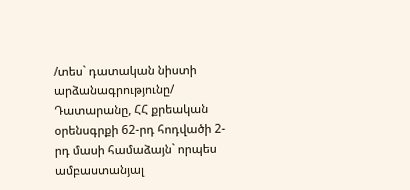/տես` դատական նիստի արձանագրությունը/
Դատարանը, ՀՀ քրեական օրենսգրքի 62-րդ հոդվածի 2-րդ մասի համաձայն` որպես ամբաստանյալ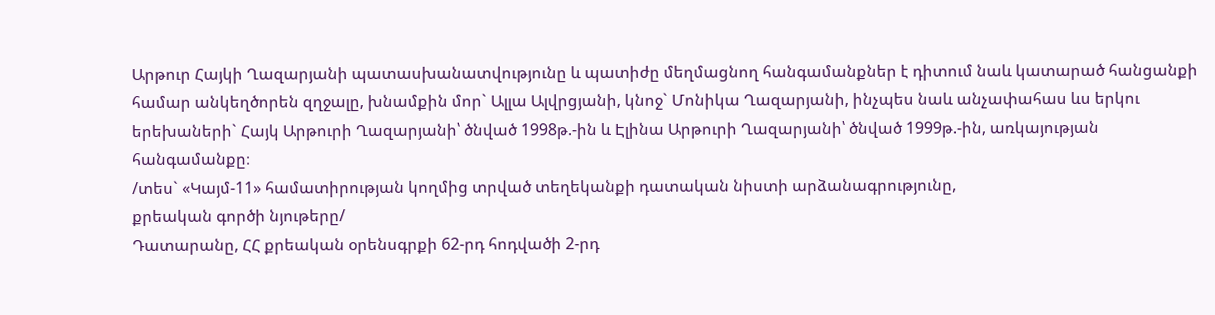Արթուր Հայկի Ղազարյանի պատասխանատվությունը և պատիժը մեղմացնող հանգամանքներ է դիտում նաև կատարած հանցանքի համար անկեղծորեն զղջալը, խնամքին մոր` Ալլա Ալվրցյանի, կնոջ` Մոնիկա Ղազարյանի, ինչպես նաև անչափահաս ևս երկու երեխաների` Հայկ Արթուրի Ղազարյանի՝ ծնված 1998թ.-ին և Էլինա Արթուրի Ղազարյանի՝ ծնված 1999թ.-ին, առկայության հանգամանքը։
/տես` «Կայմ-11» համատիրության կողմից տրված տեղեկանքի դատական նիստի արձանագրությունը,
քրեական գործի նյութերը/
Դատարանը, ՀՀ քրեական օրենսգրքի 62-րդ հոդվածի 2-րդ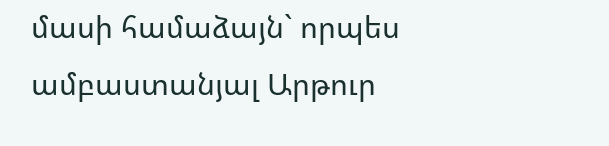մասի համաձայն` որպես ամբաստանյալ Արթուր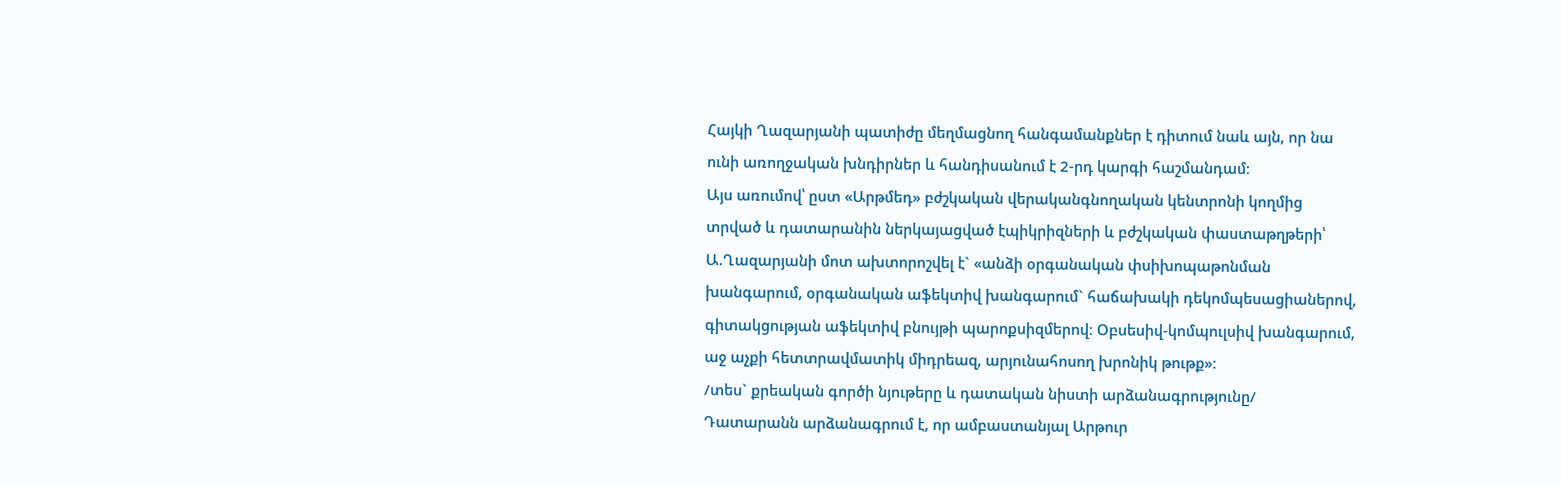Հայկի Ղազարյանի պատիժը մեղմացնող հանգամանքներ է դիտում նաև այն, որ նա ունի առողջական խնդիրներ և հանդիսանում է 2-րդ կարգի հաշմանդամ։
Այս առումով՝ ըստ «Արթմեդ» բժշկական վերականգնողական կենտրոնի կողմից տրված և դատարանին ներկայացված էպիկրիզների և բժշկական փաստաթղթերի՝
Ա.Ղազարյանի մոտ ախտորոշվել է` «անձի օրգանական փսիխոպաթոնման խանգարում, օրգանական աֆեկտիվ խանգարում` հաճախակի դեկոմպեսացիաներով, գիտակցության աֆեկտիվ բնույթի պարոքսիզմերով։ Օբսեսիվ-կոմպուլսիվ խանգարում, աջ աչքի հետտրավմատիկ միդրեազ, արյունահոսող խրոնիկ թութք»։
/տես` քրեական գործի նյութերը և դատական նիստի արձանագրությունը/
Դատարանն արձանագրում է, որ ամբաստանյալ Արթուր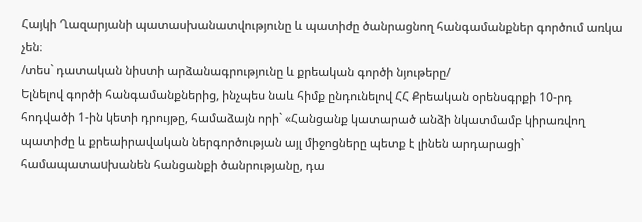Հայկի Ղազարյանի պատասխանատվությունը և պատիժը ծանրացնող հանգամանքներ գործում առկա չեն։
/տես` դատական նիստի արձանագրությունը և քրեական գործի նյութերը/
Ելնելով գործի հանգամանքներից, ինչպես նաև հիմք ընդունելով ՀՀ Քրեական օրենսգրքի 10-րդ հոդվածի 1-ին կետի դրույթը, համաձայն որի` «Հանցանք կատարած անձի նկատմամբ կիրառվող պատիժը և քրեաիրավական ներգործության այլ միջոցները պետք է լինեն արդարացի` համապատաuխանեն հանցանքի ծանրությանը, դա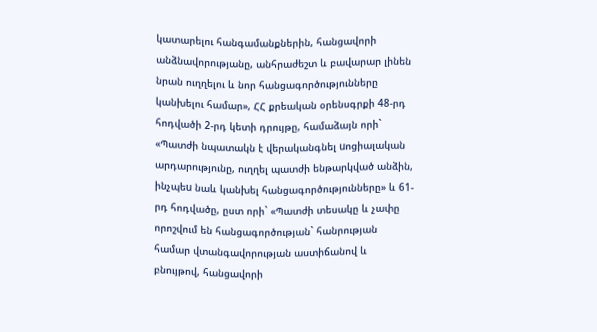կատարելու հանգամանքներին, հանցավորի անձնավորությանը, անհրաժեշտ և բավարար լինեն նրան ուղղելու և նոր հանցագործությունները կանխելու համար», ՀՀ քրեական օրենսգրքի 48-րդ հոդվածի 2-րդ կետի դրույթը, համաձայն որի` «Պատժի նպատակն է վերականգնել uոցիալական արդարությունը, ուղղել պատժի ենթարկված անձին, ինչպեu նաև կանխել հանցագործությունները» և 61-րդ հոդվածը, ըստ որի` «Պատժի տեսակը և չափը որոշվում են հանցագործության` հանրության համար վտանգավորության աստիճանով և բնույթով, հանցավորի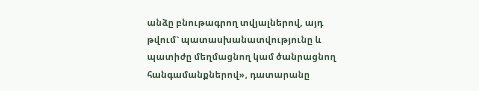անձը բնութագրող տվյալներով, այդ թվում` պատասխանատվությունը և պատիժը մեղմացնող կամ ծանրացնող հանգամանքներով», դատարանը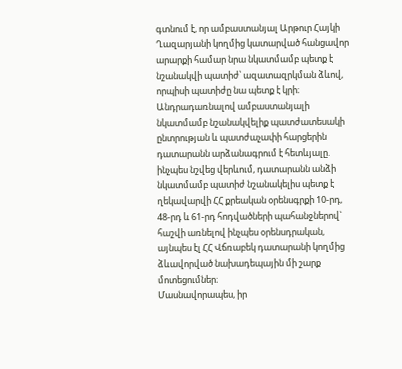գտնում է, որ ամբաստանյալ Արթուր Հայկի Ղազարյանի կողմից կատարված հանցավոր արարքի համար նրա նկատմամբ պետք է նշանակվի պատիժ՝ ազատազրկման ձևով, որպիսի պատիժը նա պետք է կրի։
Անդրադառնալով ամբաստանյալի նկատմամբ նշանակվելիք պատժատեսակի ընտրության և պատժաչափի հարցերին դատարանն արձանագրում է հետևյալը.
ինչպես նշվեց վերևում, դատարանն անձի նկատմամբ պատիժ նշանակելիս պետք է ղեկավարվի ՀՀ քրեական օրենսգրքի 10-րդ, 48-րդ և 61-րդ հոդվածների պահանջներով` հաշվի առնելով ինչպես օրենսդրական, այնպես էլ ՀՀ Վճռաբեկ դատարանի կողմից ձևավորված նախադեպային մի շարք մոտեցումներ։
Մասնավորապես, իր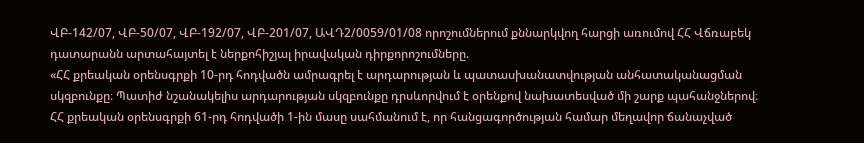ՎԲ-142/07, ՎԲ-50/07, ՎԲ-192/07, ՎԲ-201/07, ԱՎԴ2/0059/01/08 որոշումներում քննարկվող հարցի առումով ՀՀ Վճռաբեկ դատարանն արտահայտել է ներքոհիշյալ իրավական դիրքորոշումները.
«ՀՀ քրեական օրենսգրքի 10-րդ հոդվածն ամրագրել է արդարության և պատասխանատվության անհատականացման սկզբունքը։ Պատիժ նշանակելիս արդարության սկզբունքը դրսևորվում է օրենքով նախատեսված մի շարք պահանջներով։ ՀՀ քրեական օրենսգրքի 61-րդ հոդվածի 1-ին մասը սահմանում է, որ հանցագործության համար մեղավոր ճանաչված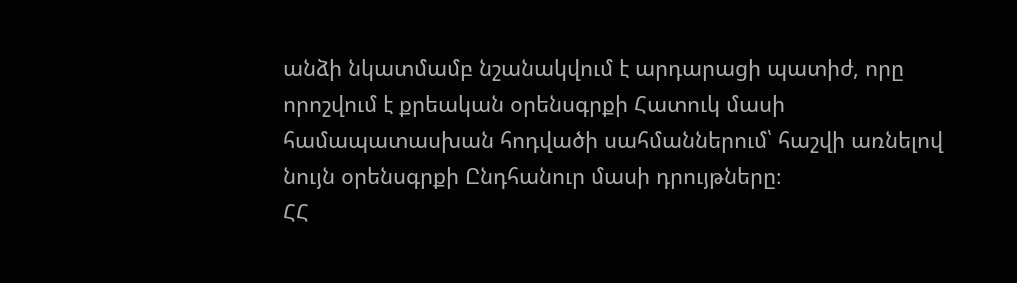անձի նկատմամբ նշանակվում է արդարացի պատիժ, որը որոշվում է քրեական օրենսգրքի Հատուկ մասի համապատասխան հոդվածի սահմաններում՝ հաշվի առնելով նույն օրենսգրքի Ընդհանուր մասի դրույթները։
ՀՀ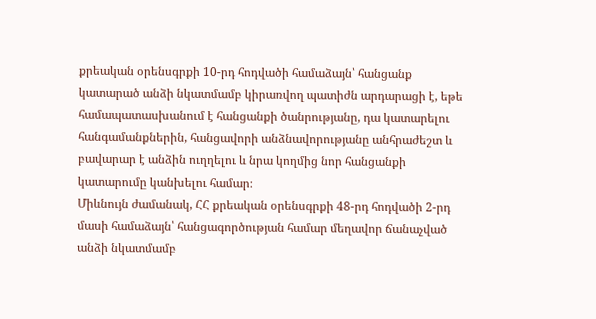քրեական օրենսգրքի 10-րդ հոդվածի համաձայն՝ հանցանք կատարած անձի նկատմամբ կիրառվող պատիժն արդարացի է, եթե համապատասխանում է հանցանքի ծանրությանը, դա կատարելու հանգամանքներին, հանցավորի անձնավորությանը անհրաժեշտ և բավարար է անձին ուղղելու և նրա կողմից նոր հանցանքի կատարումը կանխելու համար։
Միևնույն ժամանակ, ՀՀ քրեական օրենսգրքի 48-րդ հոդվածի 2-րդ մասի համաձայն՝ հանցագործության համար մեղավոր ճանաչված անձի նկատմամբ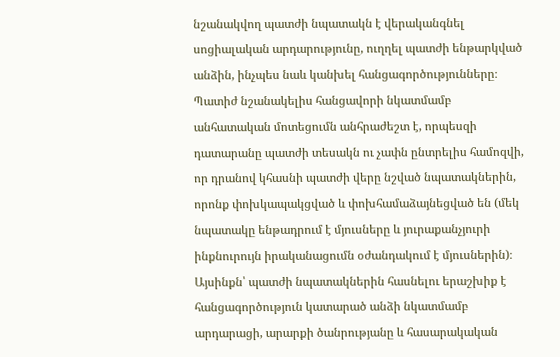նշանակվող պատժի նպատակն է վերականգնել սոցիալական արդարությունը, ուղղել պատժի ենթարկված անձին, ինչպես նաև կանխել հանցագործությունները։
Պատիժ նշանակելիս հանցավորի նկատմամբ անհատական մոտեցումն անհրաժեշտ է, որպեսզի դատարանը պատժի տեսակն ու չափն ընտրելիս համոզվի, որ դրանով կհասնի պատժի վերը նշված նպատակներին, որոնք փոխկապակցված և փոխհամաձայնեցված են (մեկ նպատակը ենթադրում է մյուսները և յուրաքանչյուրի ինքնուրույն իրականացումն օժանդակում է մյուսներին)։ Այսինքն՝ պատժի նպատակներին հասնելու երաշխիք է հանցագործություն կատարած անձի նկատմամբ արդարացի, արարքի ծանրությանը և հասարակական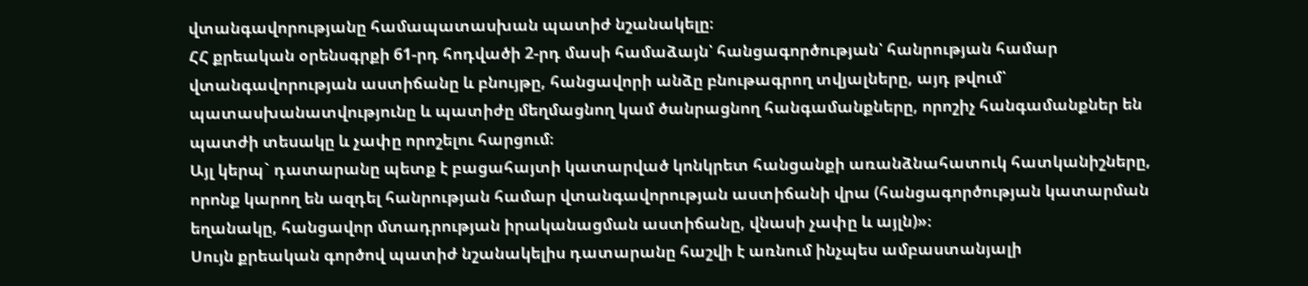վտանգավորությանը համապատասխան պատիժ նշանակելը։
ՀՀ քրեական օրենսգրքի 61-րդ հոդվածի 2-րդ մասի համաձայն՝ հանցագործության՝ հանրության համար վտանգավորության աստիճանը և բնույթը, հանցավորի անձը բնութագրող տվյալները, այդ թվում՝ պատասխանատվությունը և պատիժը մեղմացնող կամ ծանրացնող հանգամանքները, որոշիչ հանգամանքներ են պատժի տեսակը և չափը որոշելու հարցում։
Այլ կերպ` դատարանը պետք է բացահայտի կատարված կոնկրետ հանցանքի առանձնահատուկ հատկանիշները, որոնք կարող են ազդել հանրության համար վտանգավորության աստիճանի վրա (հանցագործության կատարման եղանակը, հանցավոր մտադրության իրականացման աստիճանը, վնասի չափը և այլն)»։
Սույն քրեական գործով պատիժ նշանակելիս դատարանը հաշվի է առնում ինչպես ամբաստանյալի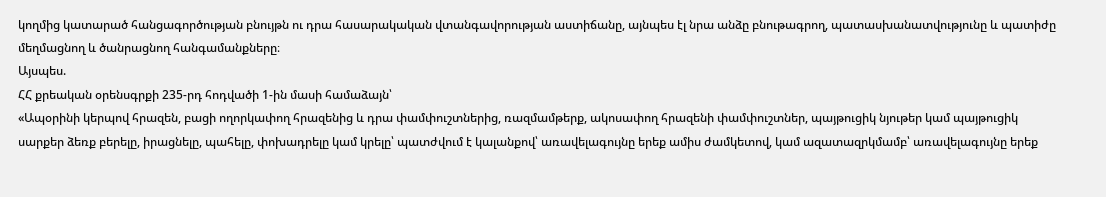կողմից կատարած հանցագործության բնույթն ու դրա հասարակական վտանգավորության աստիճանը, այնպես էլ նրա անձը բնութագրող, պատասխանատվությունը և պատիժը մեղմացնող և ծանրացնող հանգամանքները։
Այսպես.
ՀՀ քրեական օրենսգրքի 235-րդ հոդվածի 1-ին մասի համաձայն՝
«Ապօրինի կերպով հրազեն, բացի ողորկափող հրազենից և դրա փամփուշտներից, ռազմամթերք, ակոսափող հրազենի փամփուշտներ, պայթուցիկ նյութեր կամ պայթուցիկ սարքեր ձեռք բերելը, իրացնելը, պահելը, փոխադրելը կամ կրելը՝ պատժվում է կալանքով՝ առավելագույնը երեք ամիս ժամկետով, կամ ազատազրկմամբ՝ առավելագույնը երեք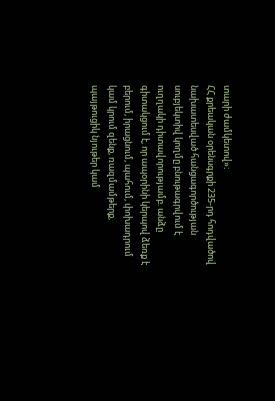տարի ժամկետով»։
ՀՀ քրեական օրենսգրքի 235-րդ հոդվածով նախատեսված հանցագործության սուբյեկտիվ կողմը բնութագրվում է ուղղակի դիտավորությամբ. անձը գիտակցում է, որ ապօրինի կերպով ձեռք է բերում, իրացնում, պահում, փոխադրում կամ կրում զենք, ռազմամթերք, պայթուցիկ նյութեր կամ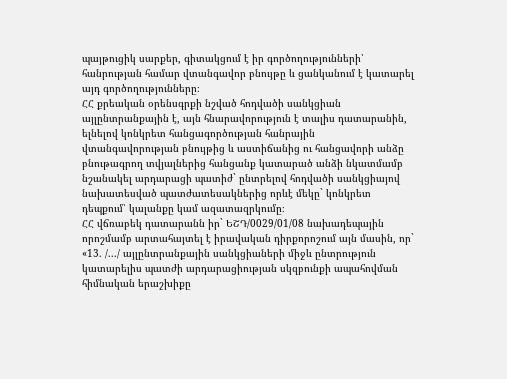պայթուցիկ սարքեր, գիտակցում է իր գործողությունների՝ հանրության համար վտանգավոր բնույթը և ցանկանում է կատարել այդ գործողությունները։
ՀՀ քրեական օրենսգրքի նշված հոդվածի սանկցիան այլընտրանքային է, այն հնարավորություն է տալիս դատարանին, ելնելով կոնկրետ հանցագործության հանրային վտանգավորության բնույթից և աստիճանից ու հանցավորի անձը բնութագրող տվյալներից հանցանք կատարած անձի նկատմամբ նշանակել արդարացի պատիժ` ընտրելով հոդվածի սանկցիայով նախատեսված պատժատեսակներից որևէ մեկը` կոնկրետ դեպքում՝ կալանքը կամ ազատազրկումը։
ՀՀ վճռաբեկ դատարանն իր` ԵՇԴ/0029/01/08 նախադեպային որոշմամբ արտահայտել է իրավական դիրքորոշում այն մասին, որ`
«13. /.../ այլընտրանքային սանկցիաների միջև ընտրություն կատարելիս պատժի արդարացիության սկզբունքի ապահովման հիմնական երաշխիքը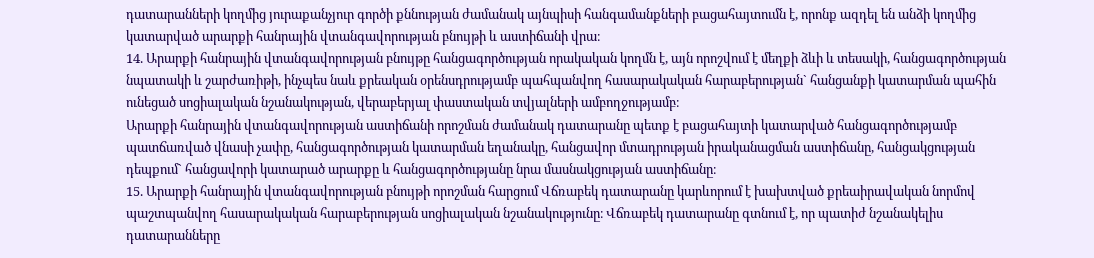դատարանների կողմից յուրաքանչյուր գործի քննության ժամանակ այնպիսի հանգամանքների բացահայտումն է, որոնք ազդել են անձի կողմից կատարված արարքի հանրային վտանգավորության բնույթի և աստիճանի վրա։
14. Արարքի հանրային վտանգավորության բնույթը հանցագործության որակական կողմն է, այն որոշվում է մեղքի ձևի և տեսակի, հանցագործության նպատակի և շարժառիթի, ինչպես նաև քրեական օրենսդրությամբ պահպանվող հասարակական հարաբերության` հանցանքի կատարման պահին ունեցած սոցիալական նշանակության, վերաբերյալ փաստական տվյալների ամբողջությամբ։
Արարքի հանրային վտանգավորության աստիճանի որոշման ժամանակ դատարանը պետք է բացահայտի կատարված հանցագործությամբ պատճառված վնասի չափը, հանցագործության կատարման եղանակը, հանցավոր մտադրության իրականացման աստիճանը, հանցակցության դեպքում` հանցավորի կատարած արարքը և հանցագործությանը նրա մասնակցության աստիճանը։
15. Արարքի հանրային վտանգավորության բնույթի որոշման հարցում Վճռաբեկ դատարանը կարևորում է խախտված քրեաիրավական նորմով պաշտպանվող հասարակական հարաբերության սոցիալական նշանակությունը։ Վճռաբեկ դատարանը գտնում է, որ պատիժ նշանակելիս դատարանները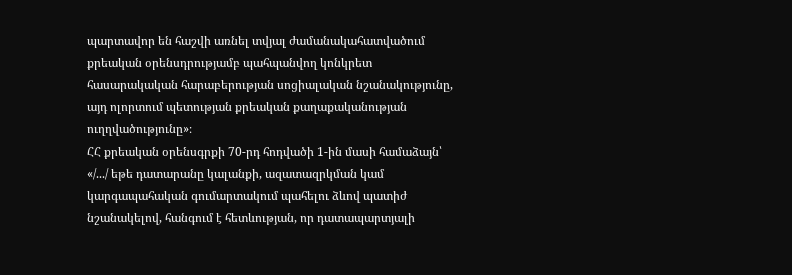պարտավոր են հաշվի առնել տվյալ ժամանակահատվածում քրեական օրենսդրությամբ պահպանվող կոնկրետ հասարակական հարաբերության սոցիալական նշանակությունը, այդ ոլորտում պետության քրեական քաղաքականության ուղղվածությունը»։
ՀՀ քրեական օրենսգրքի 70-րդ հոդվածի 1-ին մասի համաձայն՝
«/.../ եթե դատարանը կալանքի, ազատազրկման կամ կարգապահական գումարտակում պահելու ձևով պատիժ նշանակելով, հանգում է հետևության, որ դատապարտյալի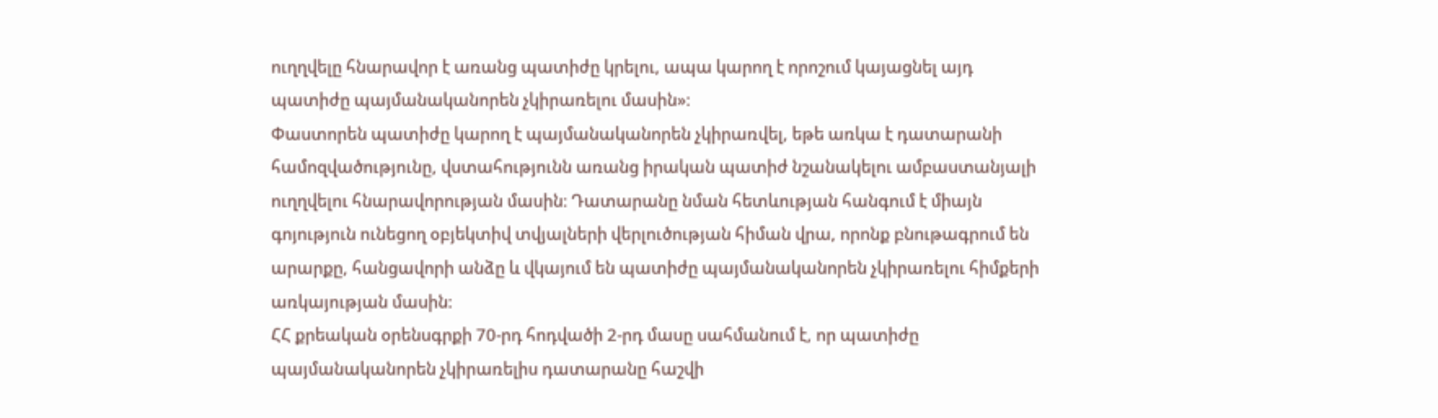ուղղվելը հնարավոր է առանց պատիժը կրելու, ապա կարող է որոշում կայացնել այդ պատիժը պայմանականորեն չկիրառելու մասին»։
Փաստորեն պատիժը կարող է պայմանականորեն չկիրառվել, եթե առկա է դատարանի համոզվածությունը, վստահությունն առանց իրական պատիժ նշանակելու ամբաստանյալի ուղղվելու հնարավորության մասին։ Դատարանը նման հետևության հանգում է միայն գոյություն ունեցող օբյեկտիվ տվյալների վերլուծության հիման վրա, որոնք բնութագրում են արարքը, հանցավորի անձը և վկայում են պատիժը պայմանականորեն չկիրառելու հիմքերի առկայության մասին։
ՀՀ քրեական օրենսգրքի 70-րդ հոդվածի 2-րդ մասը սահմանում է, որ պատիժը պայմանականորեն չկիրառելիս դատարանը հաշվի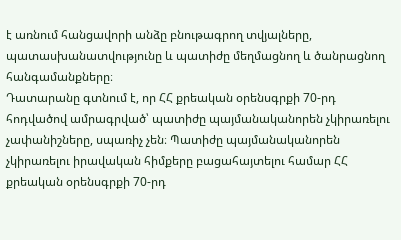է առնում հանցավորի անձը բնութագրող տվյալները, պատասխանատվությունը և պատիժը մեղմացնող և ծանրացնող հանգամանքները։
Դատարանը գտնում է, որ ՀՀ քրեական օրենսգրքի 70-րդ հոդվածով ամրագրված՝ պատիժը պայմանականորեն չկիրառելու չափանիշները, սպառիչ չեն։ Պատիժը պայմանականորեն չկիրառելու իրավական հիմքերը բացահայտելու համար ՀՀ քրեական օրենսգրքի 70-րդ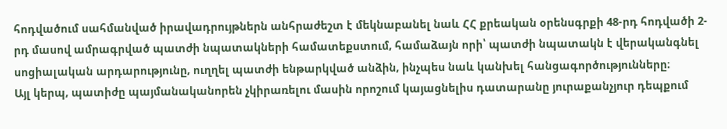հոդվածում սահմանված իրավադրույթներն անհրաժեշտ է մեկնաբանել նաև ՀՀ քրեական օրենսգրքի 48-րդ հոդվածի 2-րդ մասով ամրագրված պատժի նպատակների համատեքստում, համաձայն որի՝ պատժի նպատակն է վերականգնել սոցիալական արդարությունը, ուղղել պատժի ենթարկված անձին, ինչպես նաև կանխել հանցագործությունները։
Այլ կերպ, պատիժը պայմանականորեն չկիրառելու մասին որոշում կայացնելիս դատարանը յուրաքանչյուր դեպքում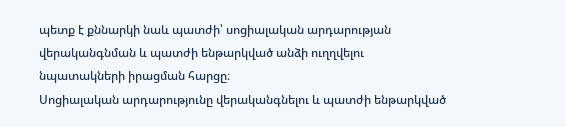պետք է քննարկի նաև պատժի՝ սոցիալական արդարության վերականգնման և պատժի ենթարկված անձի ուղղվելու նպատակների իրացման հարցը։
Սոցիալական արդարությունը վերականգնելու և պատժի ենթարկված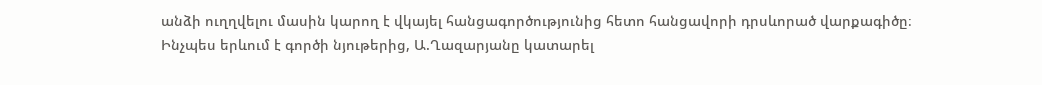անձի ուղղվելու մասին կարող է վկայել հանցագործությունից հետո հանցավորի դրսևորած վարքագիծը։
Ինչպես երևում է գործի նյութերից, Ա.Ղազարյանը կատարել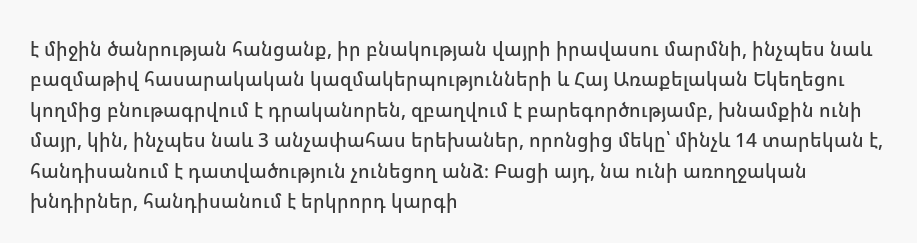է միջին ծանրության հանցանք, իր բնակության վայրի իրավասու մարմնի, ինչպես նաև բազմաթիվ հասարակական կազմակերպությունների և Հայ Առաքելական Եկեղեցու կողմից բնութագրվում է դրականորեն, զբաղվում է բարեգործությամբ, խնամքին ունի մայր, կին, ինչպես նաև 3 անչափահաս երեխաներ, որոնցից մեկը՝ մինչև 14 տարեկան է, հանդիսանում է դատվածություն չունեցող անձ։ Բացի այդ, նա ունի առողջական խնդիրներ, հանդիսանում է երկրորդ կարգի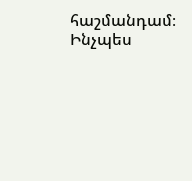հաշմանդամ։
Ինչպես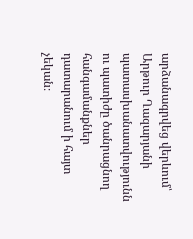արձանագրվեց վերևում՝ Արթուր Ղազարյանի պատասխանատվությունն ու պատիժը ծանրացնող հանգամանքներ դատարանում ի հայտ չեկան։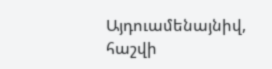Այդուամենայնիվ, հաշվի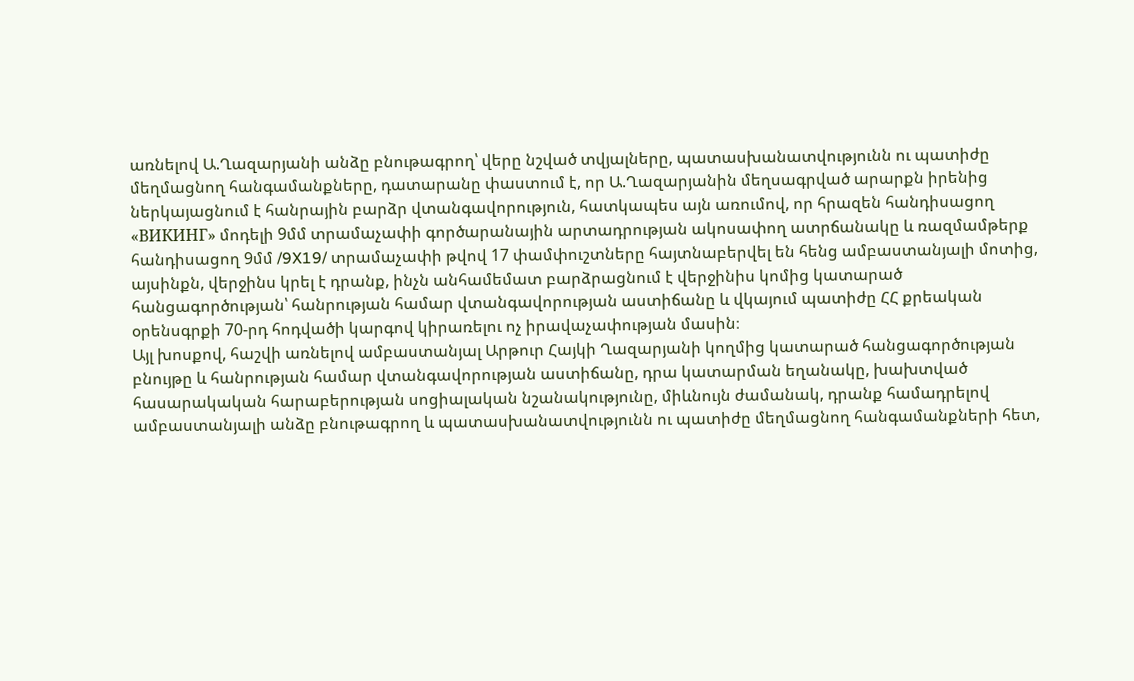առնելով Ա.Ղազարյանի անձը բնութագրող՝ վերը նշված տվյալները, պատասխանատվությունն ու պատիժը մեղմացնող հանգամանքները, դատարանը փաստում է, որ Ա.Ղազարյանին մեղսագրված արարքն իրենից ներկայացնում է հանրային բարձր վտանգավորություն, հատկապես այն առումով, որ հրազեն հանդիսացող «ВИКИНГ» մոդելի 9մմ տրամաչափի գործարանային արտադրության ակոսափող ատրճանակը և ռազմամթերք հանդիսացող 9մմ /9X19/ տրամաչափի թվով 17 փամփուշտները հայտնաբերվել են հենց ամբաստանյալի մոտից, այսինքն, վերջինս կրել է դրանք, ինչն անհամեմատ բարձրացնում է վերջինիս կոմից կատարած հանցագործության՝ հանրության համար վտանգավորության աստիճանը և վկայում պատիժը ՀՀ քրեական օրենսգրքի 70-րդ հոդվածի կարգով կիրառելու ոչ իրավաչափության մասին։
Այլ խոսքով, հաշվի առնելով ամբաստանյալ Արթուր Հայկի Ղազարյանի կողմից կատարած հանցագործության բնույթը և հանրության համար վտանգավորության աստիճանը, դրա կատարման եղանակը, խախտված հասարակական հարաբերության սոցիալական նշանակությունը, միևնույն ժամանակ, դրանք համադրելով ամբաստանյալի անձը բնութագրող և պատասխանատվությունն ու պատիժը մեղմացնող հանգամանքների հետ,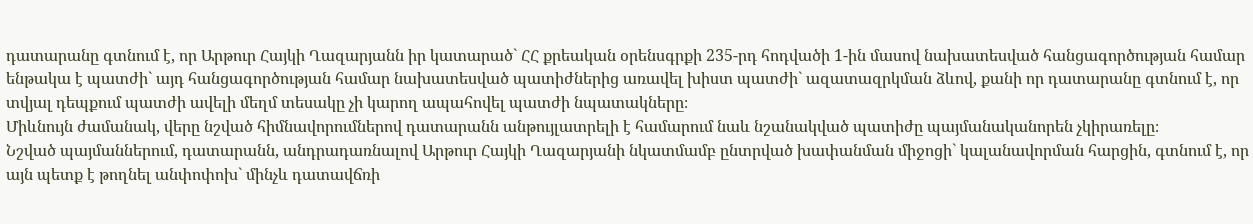դատարանը գտնում է, որ Արթուր Հայկի Ղազարյանն իր կատարած` ՀՀ քրեական օրենսգրքի 235-րդ հոդվածի 1-ին մասով նախատեսված հանցագործության համար ենթակա է պատժի` այդ հանցագործության համար նախատեսված պատիժներից առավել խիստ պատժի` ազատազրկման ձևով, քանի որ դատարանը գտնում է, որ տվյալ դեպքում պատժի ավելի մեղմ տեսակը չի կարող ապահովել պատժի նպատակները։
Միևնույն ժամանակ, վերը նշված հիմնավորումներով դատարանն անթույլատրելի է համարում նաև նշանակված պատիժը պայմանականորեն չկիրառելը։
Նշված պայմաններում, դատարանն, անդրադառնալով Արթուր Հայկի Ղազարյանի նկատմամբ ընտրված խափանման միջոցի` կալանավորման հարցին, գտնում է, որ այն պետք է թողնել անփոփոխ` մինչև դատավճռի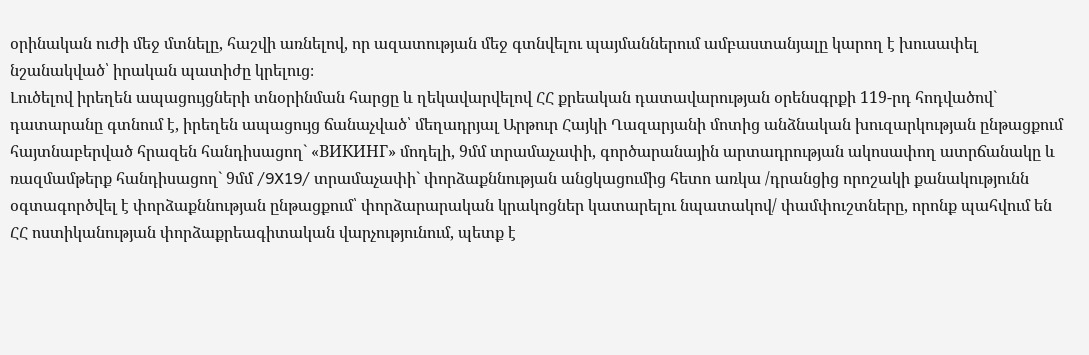օրինական ուժի մեջ մտնելը, հաշվի առնելով, որ ազատության մեջ գտնվելու պայմաններում ամբաստանյալը կարող է խուսափել նշանակված՝ իրական պատիժը կրելուց։
Լուծելով իրեղեն ապացույցների տնօրինման հարցը և ղեկավարվելով ՀՀ քրեական դատավարության օրենսգրքի 119-րդ հոդվածով` դատարանը գտնում է, իրեղեն ապացույց ճանաչված՝ մեղադրյալ Արթուր Հայկի Ղազարյանի մոտից անձնական խուզարկության ընթացքում հայտնաբերված հրազեն հանդիսացող` «ВИКИНГ» մոդելի, 9մմ տրամաչափի, գործարանային արտադրության ակոսափող ատրճանակը և ռազմամթերք հանդիսացող` 9մմ /9X19/ տրամաչափի` փորձաքննության անցկացումից հետո առկա /դրանցից որոշակի քանակությունն օգտագործվել է փորձաքննության ընթացքում՝ փորձարարական կրակոցներ կատարելու նպատակով/ փամփուշտները, որոնք պահվում են ՀՀ ոստիկանության փորձաքրեագիտական վարչությունում, պետք է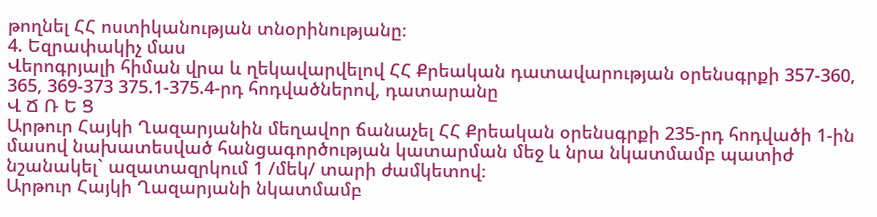թողնել ՀՀ ոստիկանության տնօրինությանը։
4. Եզրափակիչ մաս
Վերոգրյալի հիման վրա և ղեկավարվելով ՀՀ Քրեական դատավարության օրենսգրքի 357-360, 365, 369-373 375.1-375.4-րդ հոդվածներով, դատարանը
Վ Ճ Ռ Ե Ց
Արթուր Հայկի Ղազարյանին մեղավոր ճանաչել ՀՀ Քրեական օրենսգրքի 235-րդ հոդվածի 1-ին մասով նախատեսված հանցագործության կատարման մեջ և նրա նկատմամբ պատիժ նշանակել` ազատազրկում 1 /մեկ/ տարի ժամկետով։
Արթուր Հայկի Ղազարյանի նկատմամբ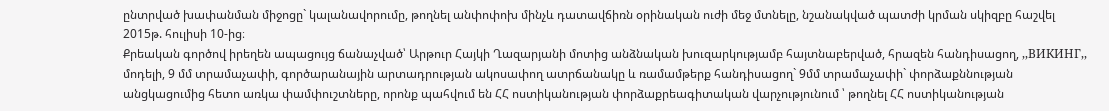ընտրված խափանման միջոցը` կալանավորումը, թողնել անփոփոխ մինչև դատավճիռն օրինական ուժի մեջ մտնելը, նշանակված պատժի կրման սկիզբը հաշվել 2015թ. հուլիսի 10-ից։
Քրեական գործով իրեղեն ապացույց ճանաչված՝ Արթուր Հայկի Ղազարյանի մոտից անձնական խուզարկությամբ հայտնաբերված, հրազեն հանդիսացող, ,,ВИКИНГ,, մոդելի, 9 մմ տրամաչափի, գործարանային արտադրության ակոսափող ատրճանակը և ռամամթերք հանդիսացող` 9մմ տրամաչափի` փորձաքննության անցկացումից հետո առկա փամփուշտները, որոնք պահվում են ՀՀ ոստիկանության փորձաքրեագիտական վարչությունում ՝ թողնել ՀՀ ոստիկանության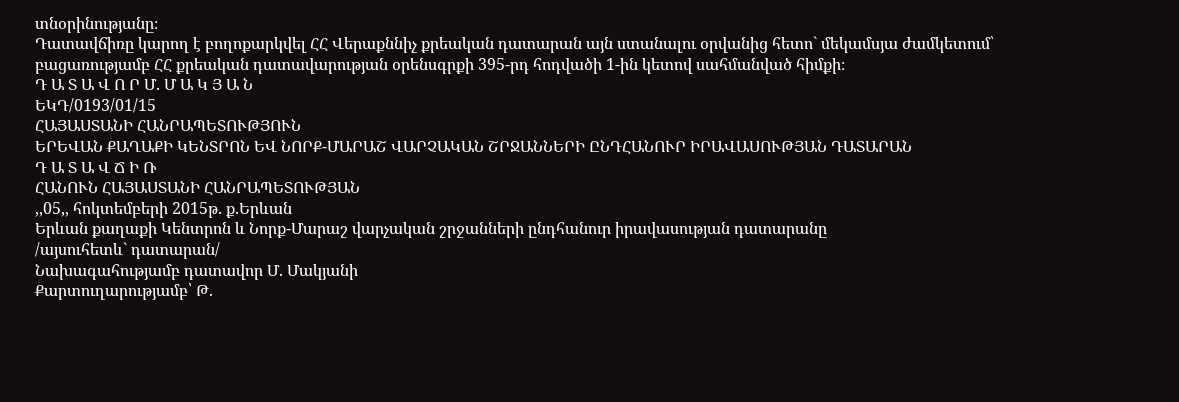տնօրինությանը։
Դատավճիռը կարող է բողոքարկվել ՀՀ Վերաքննիչ քրեական դատարան այն ստանալու օրվանից հետո` մեկամսյա ժամկետում՝ բացառությամբ ՀՀ քրեական դատավարության օրենսգրքի 395-րդ հոդվածի 1-ին կետով սահմանված հիմքի։
Դ Ա Տ Ա Վ Ո Ր Մ. Մ Ա Կ Յ Ա Ն
ԵԿԴ/0193/01/15
ՀԱՅԱՍՏԱՆԻ ՀԱՆՐԱՊԵՏՈՒԹՅՈՒՆ
ԵՐԵՎԱՆ ՔԱՂԱՔԻ ԿԵՆՏՐՈՆ ԵՎ ՆՈՐՔ-ՄԱՐԱՇ ՎԱՐՉԱԿԱՆ ՇՐՋԱՆՆԵՐԻ ԸՆԴՀԱՆՈՒՐ ԻՐԱՎԱՍՈՒԹՅԱՆ ԴԱՏԱՐԱՆ
Դ Ա Տ Ա Վ Ճ Ի Ռ
ՀԱՆՈՒՆ ՀԱՅԱՍՏԱՆԻ ՀԱՆՐԱՊԵՏՈՒԹՅԱՆ
,,05,, հոկտեմբերի 2015թ. ք.Երևան
Երևան քաղաքի Կենտրոն և Նորք-Մարաշ վարչական շրջանների ընդհանուր իրավասության դատարանը
/այսուհետև` դատարան/
Նախագահությամբ դատավոր Մ. Մակյանի
Քարտուղարությամբ՝ Թ.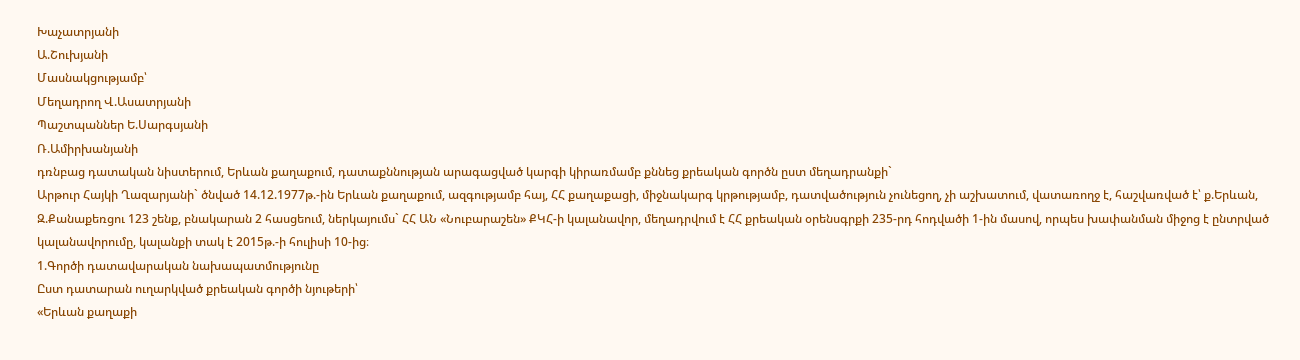Խաչատրյանի
Ա.Շուխյանի
Մասնակցությամբ՝
Մեղադրող Վ.Ասատրյանի
Պաշտպաններ Ե.Սարգսյանի
Ռ.Ամիրխանյանի
դռնբաց դատական նիստերում, Երևան քաղաքում, դատաքննության արագացված կարգի կիրառմամբ քննեց քրեական գործն ըստ մեղադրանքի`
Արթուր Հայկի Ղազարյանի` ծնված 14.12.1977թ.-ին Երևան քաղաքում, ազգությամբ հայ, ՀՀ քաղաքացի, միջնակարգ կրթությամբ, դատվածություն չունեցող, չի աշխատում, վատառողջ է, հաշվառված է՝ ք.Երևան, Զ.Քանաքեռցու 123 շենք, բնակարան 2 հասցեում, ներկայումս` ՀՀ ԱՆ «Նուբարաշեն» ՔԿՀ-ի կալանավոր, մեղադրվում է ՀՀ քրեական օրենսգրքի 235-րդ հոդվածի 1-ին մասով, որպես խափանման միջոց է ընտրված կալանավորումը, կալանքի տակ է 2015թ.-ի հուլիսի 10-ից։
1.Գործի դատավարական նախապատմությունը
Ըստ դատարան ուղարկված քրեական գործի նյութերի՝
«Երևան քաղաքի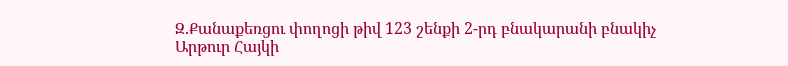Զ.Քանաքեռցու փողոցի թիվ 123 շենքի 2-րդ բնակարանի բնակիչ Արթուր Հայկի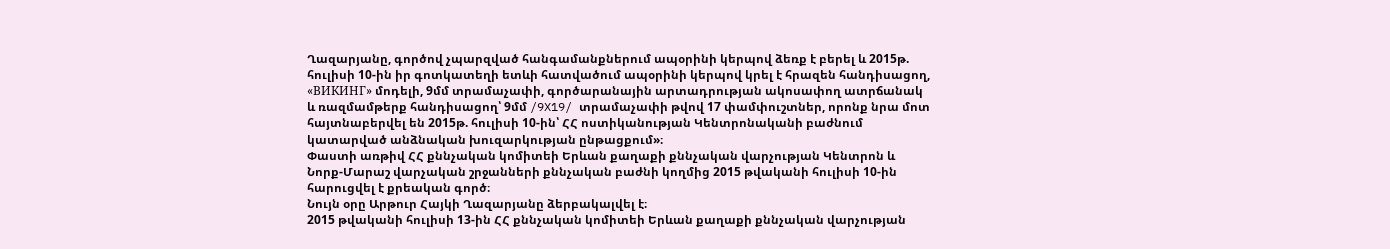Ղազարյանը, գործով չպարզված հանգամանքներում ապօրինի կերպով ձեռք է բերել և 2015թ. հուլիսի 10-ին իր գոտկատեղի ետևի հատվածում ապօրինի կերպով կրել է հրազեն հանդիսացող, «ВИКИНГ» մոդելի, 9մմ տրամաչափի, գործարանային արտադրության ակոսափող ատրճանակ և ռազմամթերք հանդիսացող՝ 9մմ /9X19/ տրամաչափի թվով 17 փամփուշտներ, որոնք նրա մոտ հայտնաբերվել են 2015թ. հուլիսի 10-ին՝ ՀՀ ոստիկանության Կենտրոնականի բաժնում կատարված անձնական խուզարկության ընթացքում»։
Փաստի առթիվ ՀՀ քննչական կոմիտեի Երևան քաղաքի քննչական վարչության Կենտրոն և Նորք-Մարաշ վարչական շրջանների քննչական բաժնի կողմից 2015 թվականի հուլիսի 10-ին հարուցվել է քրեական գործ։
Նույն օրը Արթուր Հայկի Ղազարյանը ձերբակալվել է։
2015 թվականի հուլիսի 13-ին ՀՀ քննչական կոմիտեի Երևան քաղաքի քննչական վարչության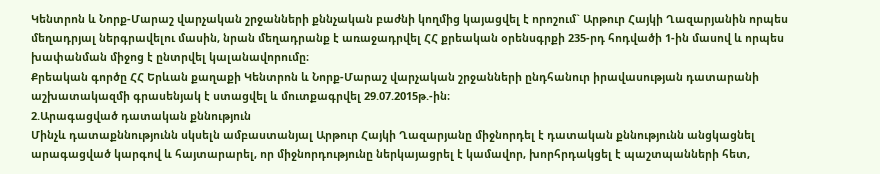Կենտրոն և Նորք-Մարաշ վարչական շրջանների քննչական բաժնի կողմից կայացվել է որոշում` Արթուր Հայկի Ղազարյանին որպես մեղադրյալ ներգրավելու մասին, նրան մեղադրանք է առաջադրվել ՀՀ քրեական օրենսգրքի 235-րդ հոդվածի 1-ին մասով և որպես խափանման միջոց է ընտրվել կալանավորումը։
Քրեական գործը ՀՀ Երևան քաղաքի Կենտրոն և Նորք-Մարաշ վարչական շրջանների ընդհանուր իրավասության դատարանի աշխատակազմի գրասենյակ է ստացվել և մուտքագրվել 29.07.2015թ.-ին։
2.Արագացված դատական քննություն
Մինչև դատաքննությունն սկսելն ամբաստանյալ Արթուր Հայկի Ղազարյանը միջնորդել է դատական քննությունն անցկացնել արագացված կարգով և հայտարարել, որ միջնորդությունը ներկայացրել է կամավոր, խորհրդակցել է պաշտպանների հետ,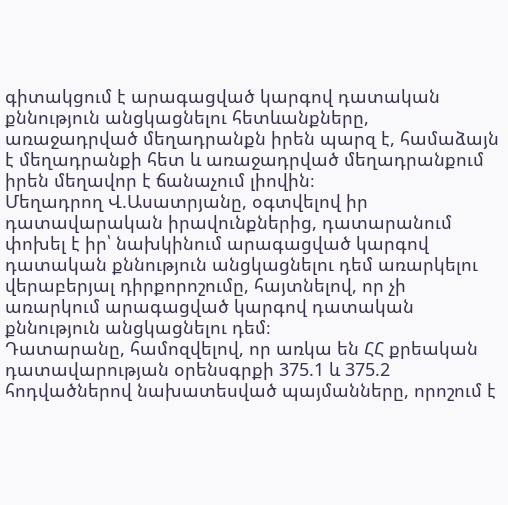գիտակցում է արագացված կարգով դատական քննություն անցկացնելու հետևանքները, առաջադրված մեղադրանքն իրեն պարզ է, համաձայն է մեղադրանքի հետ և առաջադրված մեղադրանքում իրեն մեղավոր է ճանաչում լիովին։
Մեղադրող Վ.Ասատրյանը, օգտվելով իր դատավարական իրավունքներից, դատարանում փոխել է իր՝ նախկինում արագացված կարգով դատական քննություն անցկացնելու դեմ առարկելու վերաբերյալ դիրքորոշումը, հայտնելով, որ չի առարկում արագացված կարգով դատական քննություն անցկացնելու դեմ։
Դատարանը, համոզվելով, որ առկա են ՀՀ քրեական դատավարության օրենսգրքի 375.1 և 375.2 հոդվածներով նախատեսված պայմանները, որոշում է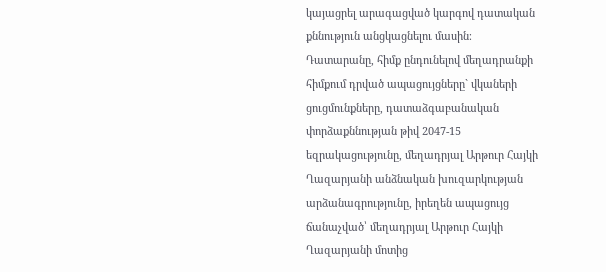կայացրել արագացված կարգով դատական քննություն անցկացնելու մասին։
Դատարանը, հիմք ընդունելով մեղադրանքի հիմքում դրված ապացույցները` վկաների ցուցմունքները, դատաձգաբանական փորձաքննության թիվ 2047-15 եզրակացությունը, մեղադրյալ Արթուր Հայկի Ղազարյանի անձնական խուզարկության արձանագրությունը, իրեղեն ապացույց ճանաչված՝ մեղադրյալ Արթուր Հայկի Ղազարյանի մոտից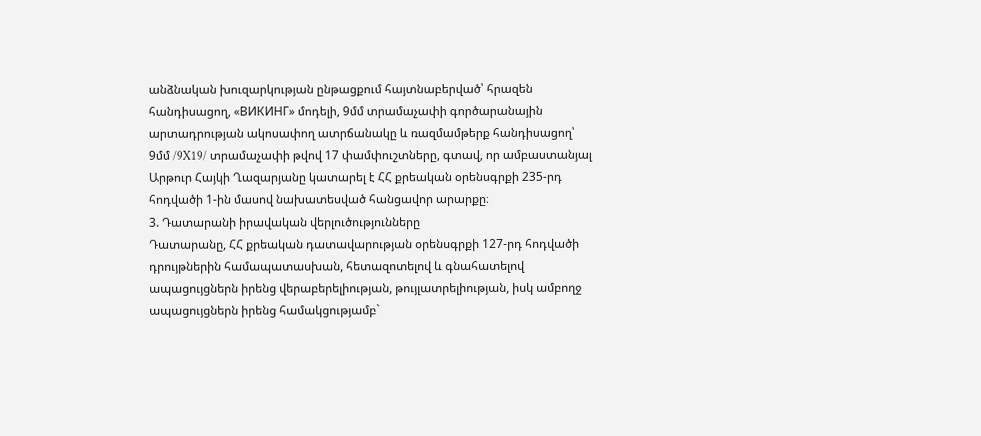անձնական խուզարկության ընթացքում հայտնաբերված՝ հրազեն հանդիսացող, «ВИКИНГ» մոդելի, 9մմ տրամաչափի գործարանային արտադրության ակոսափող ատրճանակը և ռազմամթերք հանդիսացող՝ 9մմ /9X19/ տրամաչափի թվով 17 փամփուշտները, գտավ, որ ամբաստանյալ Արթուր Հայկի Ղազարյանը կատարել է ՀՀ քրեական օրենսգրքի 235-րդ հոդվածի 1-ին մասով նախատեսված հանցավոր արարքը։
3. Դատարանի իրավական վերլուծությունները
Դատարանը, ՀՀ քրեական դատավարության օրենսգրքի 127-րդ հոդվածի դրույթներին համապատասխան, հետազոտելով և գնահատելով ապացույցներն իրենց վերաբերելիության, թույլատրելիության, իսկ ամբողջ ապացույցներն իրենց համակցությամբ`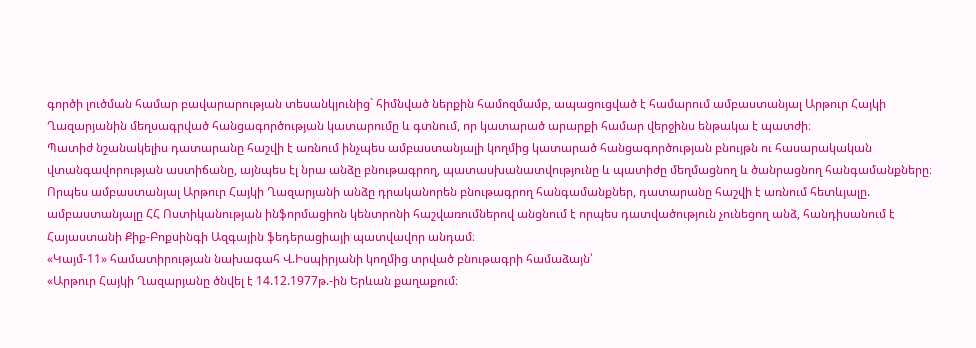գործի լուծման համար բավարարության տեսանկյունից` հիմնված ներքին համոզմամբ, ապացուցված է համարում ամբաստանյալ Արթուր Հայկի Ղազարյանին մեղսագրված հանցագործության կատարումը և գտնում, որ կատարած արարքի համար վերջինս ենթակա է պատժի։
Պատիժ նշանակելիս դատարանը հաշվի է առնում ինչպես ամբաստանյալի կողմից կատարած հանցագործության բնույթն ու հասարակական վտանգավորության աստիճանը, այնպես էլ նրա անձը բնութագրող, պատասխանատվությունը և պատիժը մեղմացնող և ծանրացնող հանգամանքները։
Որպես ամբաստանյալ Արթուր Հայկի Ղազարյանի անձը դրականորեն բնութագրող հանգամանքներ, դատարանը հաշվի է առնում հետևյալը.
ամբաստանյալը ՀՀ Ոստիկանության ինֆորմացիոն կենտրոնի հաշվառումներով անցնում է որպես դատվածություն չունեցող անձ, հանդիսանում է Հայաստանի Քիք-Բոքսինգի Ազգային ֆեդերացիայի պատվավոր անդամ։
«Կայմ-11» համատիրության նախագահ Վ.Իսպիրյանի կողմից տրված բնութագրի համաձայն՝
«Արթուր Հայկի Ղազարյանը ծնվել է 14.12.1977թ.-ին Երևան քաղաքում։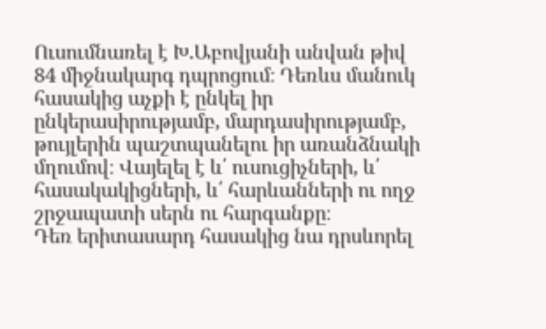Ուսումնառել է Խ.Աբովյանի անվան թիվ 84 միջնակարգ դպրոցում։ Դեռևս մանուկ հասակից աչքի է ընկել իր ընկերասիրությամբ, մարդասիրությամբ, թույլերին պաշտպանելու իր առանձնակի մղումով։ Վայելել է և՛ ուսուցիչների, և՛ հասակակիցների, և՛ հարևանների ու ողջ շրջապատի սերն ու հարգանքը։
Դեռ երիտասարդ հասակից նա դրսևորել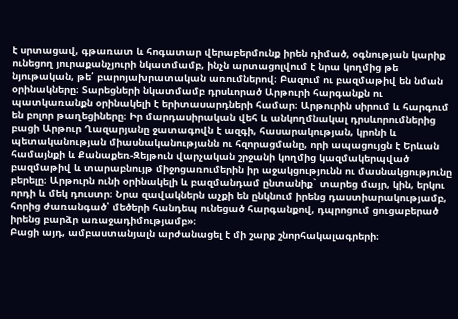է սրտացավ, գթառատ և հոգատար վերաբերմունք իրեն դիմած, օգնության կարիք ունեցող յուրաքանչյուրի նկատմամբ, ինչն արտացոլվում է նրա կողմից թե նյութական, թե՛ բարոյախրատական առումներով։ Բազում ու բազմաթիվ են նման օրինակները։ Տարեցների նկատմամբ դրսևորած Արթուրի հարգանքն ու պատկառանքն օրինակելի է երիտասարդների համար։ Արթուրին սիրում և հարգում են բոլոր թաղեցիները։ Իր մարդասիրական վեհ և անկողմնակալ դրսևորումներից բացի Արթուր Ղազարյանը ջատագովն է ազգի, հասարակության, կրոնի և պետականության միասնականությանն ու հզորացմանը, որի ապացույցն է Երևան համայնքի և Քանաքեռ-Զեյթուն վարչական շրջանի կողմից կազմակերպված բազմաթիվ և տարաբնույթ միջոցառումերին իր աջակցությունն ու մասնակցությունը բերելը։ Արթուրն ունի օրինակելի և բազմանդամ ընտանիք` տարեց մայր, կին, երկու որդի և մեկ դուստր։ Նրա զավակներն աչքի են ընկնում իրենց դաստիարակությամբ, հորից ժառանգած՝ մեծերի հանդեպ ունեցած հարգանքով, դպրոցում ցուցաբերած իրենց բարձր առաջադիմությամբ»։
Բացի այդ, ամբաստանյալն արժանացել է մի շարք շնորհակալագրերի։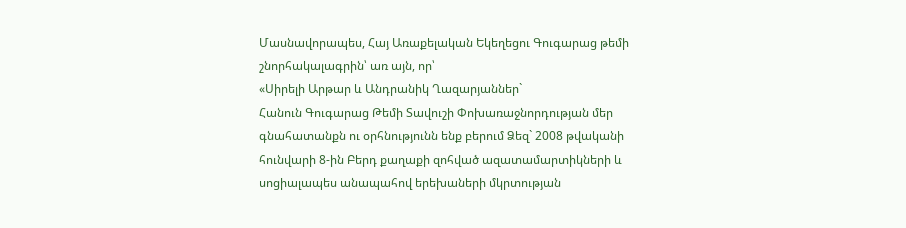Մասնավորապես, Հայ Առաքելական Եկեղեցու Գուգարաց թեմի շնորհակալագրին՝ առ այն, որ՝
«Սիրելի Արթար և Անդրանիկ Ղազարյաններ`
Հանուն Գուգարաց Թեմի Տավուշի Փոխառաջնորդության մեր գնահատանքն ու օրհնությունն ենք բերում Ձեզ` 2008 թվականի հունվարի 8-ին Բերդ քաղաքի զոհված ազատամարտիկների և սոցիալապես անապահով երեխաների մկրտության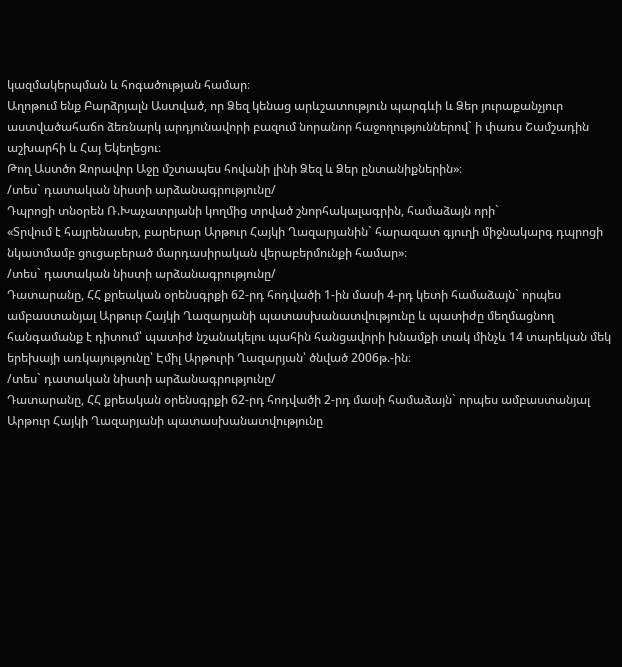կազմակերպման և հոգածության համար։
Աղոթում ենք Բարձրյալն Աստված, որ Ձեզ կենաց արևշատություն պարգևի և Ձեր յուրաքանչյուր աստվածահաճո ձեռնարկ արդյունավորի բազում նորանոր հաջողություններով` ի փառս Շամշադին աշխարհի և Հայ Եկեղեցու։
Թող Աստծո Զորավոր Աջը մշտապես հովանի լինի Ձեզ և Ձեր ընտանիքներին»։
/տես` դատական նիստի արձանագրությունը/
Դպրոցի տնօրեն Ռ.Խաչատրյանի կողմից տրված շնորհակալագրին, համաձայն որի`
«Տրվում է հայրենասեր, բարերար Արթուր Հայկի Ղազարյանին` հարազատ գյուղի միջնակարգ դպրոցի նկատմամբ ցուցաբերած մարդասիրական վերաբերմունքի համար»։
/տես` դատական նիստի արձանագրությունը/
Դատարանը, ՀՀ քրեական օրենսգրքի 62-րդ հոդվածի 1-ին մասի 4-րդ կետի համաձայն` որպես ամբաստանյալ Արթուր Հայկի Ղազարյանի պատասխանատվությունը և պատիժը մեղմացնող հանգամանք է դիտում՝ պատիժ նշանակելու պահին հանցավորի խնամքի տակ մինչև 14 տարեկան մեկ երեխայի առկայությունը՝ Էմիլ Արթուրի Ղազարյան՝ ծնված 2006թ.-ին։
/տես` դատական նիստի արձանագրությունը/
Դատարանը, ՀՀ քրեական օրենսգրքի 62-րդ հոդվածի 2-րդ մասի համաձայն` որպես ամբաստանյալ Արթուր Հայկի Ղազարյանի պատասխանատվությունը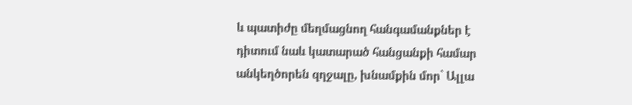և պատիժը մեղմացնող հանգամանքներ է դիտում նաև կատարած հանցանքի համար անկեղծորեն զղջալը, խնամքին մոր` Ալլա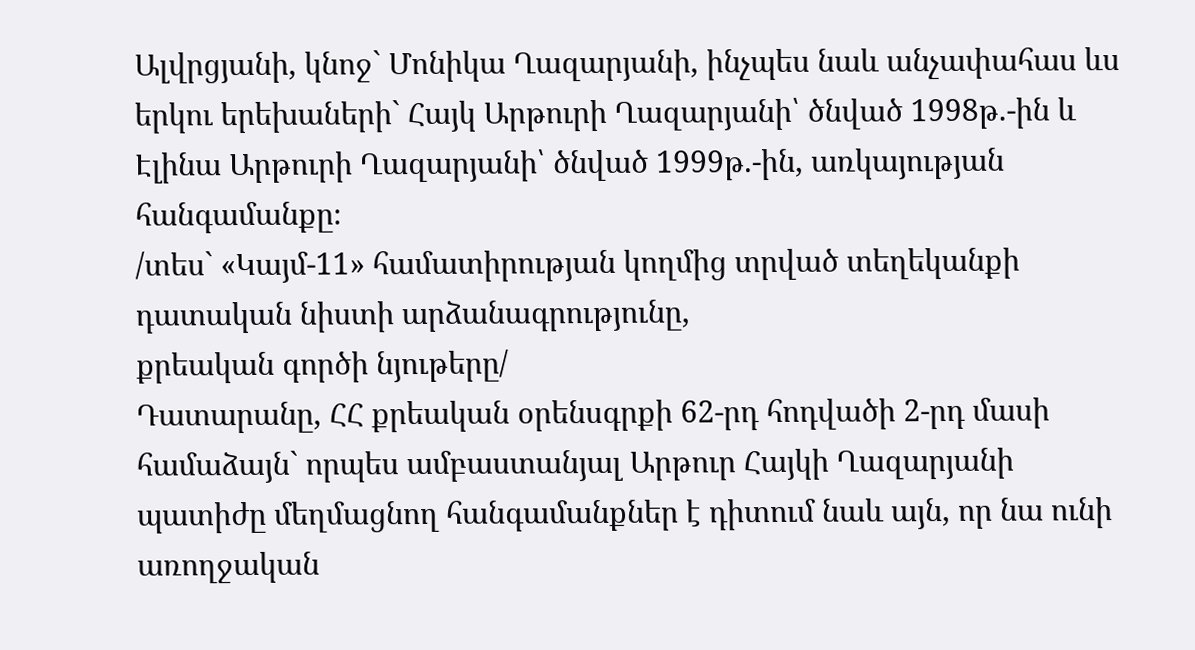Ալվրցյանի, կնոջ` Մոնիկա Ղազարյանի, ինչպես նաև անչափահաս ևս երկու երեխաների` Հայկ Արթուրի Ղազարյանի՝ ծնված 1998թ.-ին և Էլինա Արթուրի Ղազարյանի՝ ծնված 1999թ.-ին, առկայության հանգամանքը։
/տես` «Կայմ-11» համատիրության կողմից տրված տեղեկանքի դատական նիստի արձանագրությունը,
քրեական գործի նյութերը/
Դատարանը, ՀՀ քրեական օրենսգրքի 62-րդ հոդվածի 2-րդ մասի համաձայն` որպես ամբաստանյալ Արթուր Հայկի Ղազարյանի պատիժը մեղմացնող հանգամանքներ է դիտում նաև այն, որ նա ունի առողջական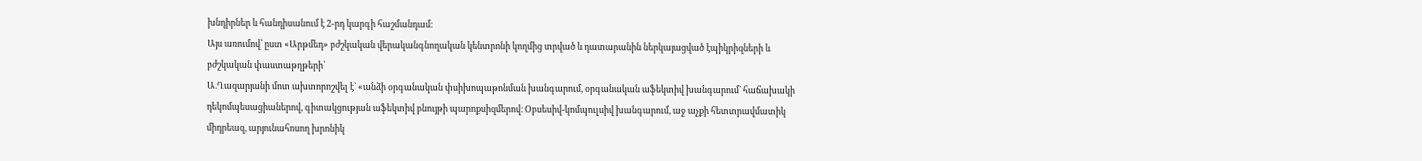խնդիրներ և հանդիսանում է 2-րդ կարգի հաշմանդամ։
Այս առումով՝ ըստ «Արթմեդ» բժշկական վերականգնողական կենտրոնի կողմից տրված և դատարանին ներկայացված էպիկրիզների և բժշկական փաստաթղթերի՝
Ա.Ղազարյանի մոտ ախտորոշվել է` «անձի օրգանական փսիխոպաթոնման խանգարում, օրգանական աֆեկտիվ խանգարում` հաճախակի դեկոմպեսացիաներով, գիտակցության աֆեկտիվ բնույթի պարոքսիզմերով։ Օբսեսիվ-կոմպուլսիվ խանգարում, աջ աչքի հետտրավմատիկ միդրեազ, արյունահոսող խրոնիկ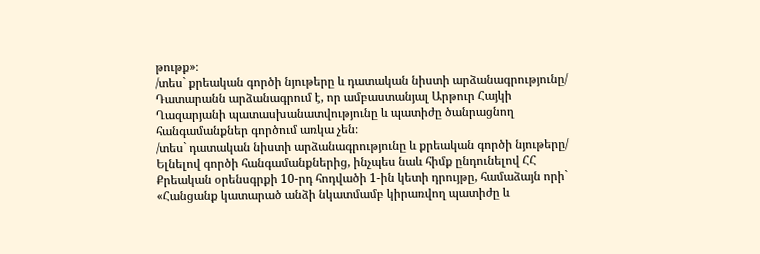թութք»։
/տես` քրեական գործի նյութերը և դատական նիստի արձանագրությունը/
Դատարանն արձանագրում է, որ ամբաստանյալ Արթուր Հայկի Ղազարյանի պատասխանատվությունը և պատիժը ծանրացնող հանգամանքներ գործում առկա չեն։
/տես` դատական նիստի արձանագրությունը և քրեական գործի նյութերը/
Ելնելով գործի հանգամանքներից, ինչպես նաև հիմք ընդունելով ՀՀ Քրեական օրենսգրքի 10-րդ հոդվածի 1-ին կետի դրույթը, համաձայն որի` «Հանցանք կատարած անձի նկատմամբ կիրառվող պատիժը և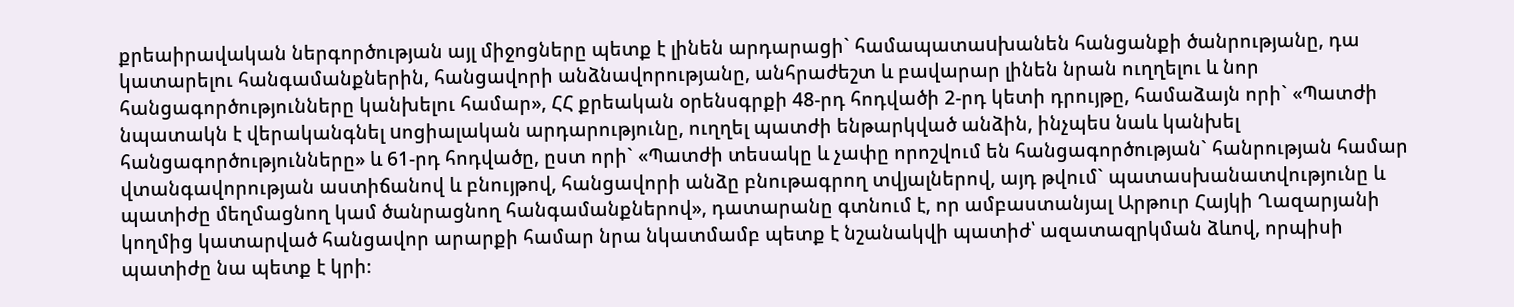քրեաիրավական ներգործության այլ միջոցները պետք է լինեն արդարացի` համապատաuխանեն հանցանքի ծանրությանը, դա կատարելու հանգամանքներին, հանցավորի անձնավորությանը, անհրաժեշտ և բավարար լինեն նրան ուղղելու և նոր հանցագործությունները կանխելու համար», ՀՀ քրեական օրենսգրքի 48-րդ հոդվածի 2-րդ կետի դրույթը, համաձայն որի` «Պատժի նպատակն է վերականգնել uոցիալական արդարությունը, ուղղել պատժի ենթարկված անձին, ինչպեu նաև կանխել հանցագործությունները» և 61-րդ հոդվածը, ըստ որի` «Պատժի տեսակը և չափը որոշվում են հանցագործության` հանրության համար վտանգավորության աստիճանով և բնույթով, հանցավորի անձը բնութագրող տվյալներով, այդ թվում` պատասխանատվությունը և պատիժը մեղմացնող կամ ծանրացնող հանգամանքներով», դատարանը գտնում է, որ ամբաստանյալ Արթուր Հայկի Ղազարյանի կողմից կատարված հանցավոր արարքի համար նրա նկատմամբ պետք է նշանակվի պատիժ՝ ազատազրկման ձևով, որպիսի պատիժը նա պետք է կրի։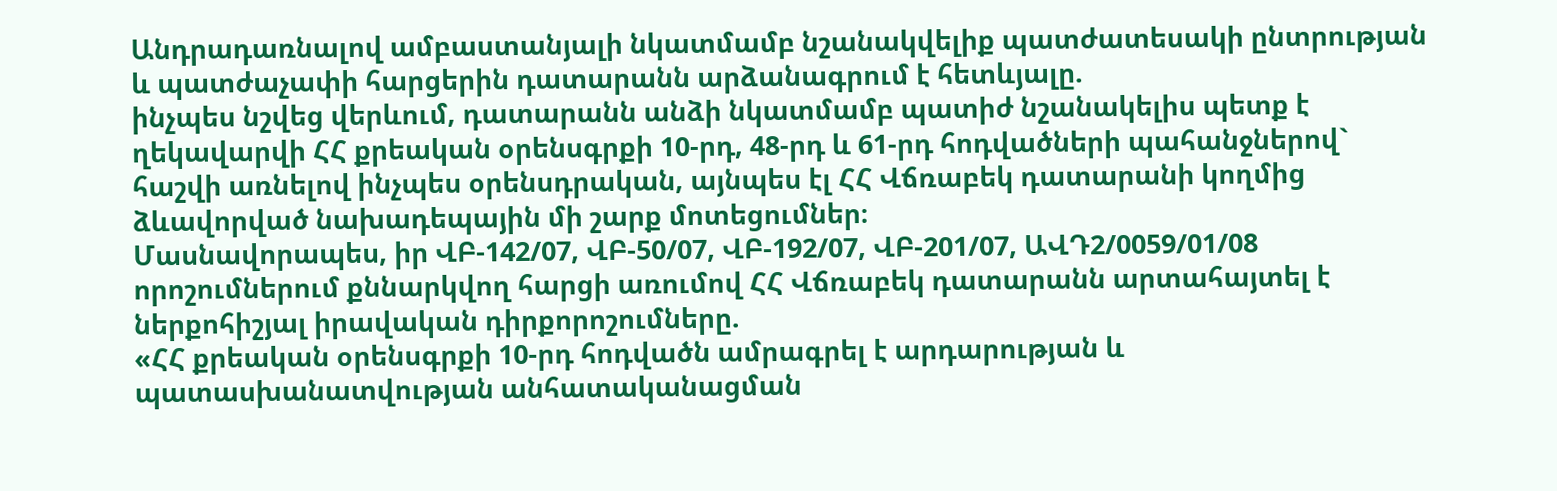Անդրադառնալով ամբաստանյալի նկատմամբ նշանակվելիք պատժատեսակի ընտրության և պատժաչափի հարցերին դատարանն արձանագրում է հետևյալը.
ինչպես նշվեց վերևում, դատարանն անձի նկատմամբ պատիժ նշանակելիս պետք է ղեկավարվի ՀՀ քրեական օրենսգրքի 10-րդ, 48-րդ և 61-րդ հոդվածների պահանջներով` հաշվի առնելով ինչպես օրենսդրական, այնպես էլ ՀՀ Վճռաբեկ դատարանի կողմից ձևավորված նախադեպային մի շարք մոտեցումներ։
Մասնավորապես, իր ՎԲ-142/07, ՎԲ-50/07, ՎԲ-192/07, ՎԲ-201/07, ԱՎԴ2/0059/01/08 որոշումներում քննարկվող հարցի առումով ՀՀ Վճռաբեկ դատարանն արտահայտել է ներքոհիշյալ իրավական դիրքորոշումները.
«ՀՀ քրեական օրենսգրքի 10-րդ հոդվածն ամրագրել է արդարության և պատասխանատվության անհատականացման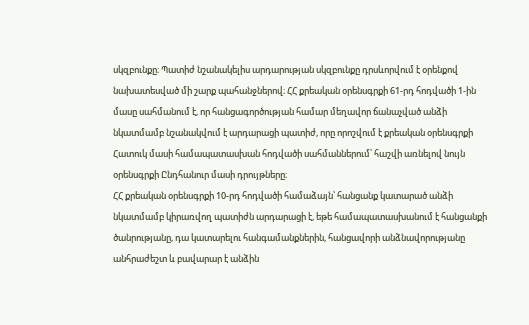սկզբունքը։ Պատիժ նշանակելիս արդարության սկզբունքը դրսևորվում է օրենքով նախատեսված մի շարք պահանջներով։ ՀՀ քրեական օրենսգրքի 61-րդ հոդվածի 1-ին մասը սահմանում է, որ հանցագործության համար մեղավոր ճանաչված անձի նկատմամբ նշանակվում է արդարացի պատիժ, որը որոշվում է քրեական օրենսգրքի Հատուկ մասի համապատասխան հոդվածի սահմաններում՝ հաշվի առնելով նույն օրենսգրքի Ընդհանուր մասի դրույթները։
ՀՀ քրեական օրենսգրքի 10-րդ հոդվածի համաձայն՝ հանցանք կատարած անձի նկատմամբ կիրառվող պատիժն արդարացի է, եթե համապատասխանում է հանցանքի ծանրությանը, դա կատարելու հանգամանքներին, հանցավորի անձնավորությանը անհրաժեշտ և բավարար է անձին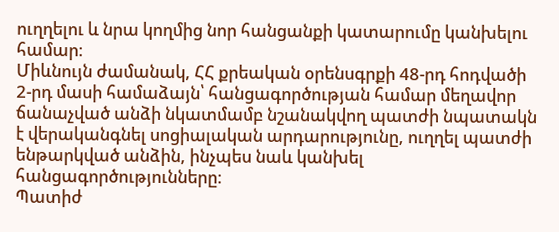ուղղելու և նրա կողմից նոր հանցանքի կատարումը կանխելու համար։
Միևնույն ժամանակ, ՀՀ քրեական օրենսգրքի 48-րդ հոդվածի 2-րդ մասի համաձայն՝ հանցագործության համար մեղավոր ճանաչված անձի նկատմամբ նշանակվող պատժի նպատակն է վերականգնել սոցիալական արդարությունը, ուղղել պատժի ենթարկված անձին, ինչպես նաև կանխել հանցագործությունները։
Պատիժ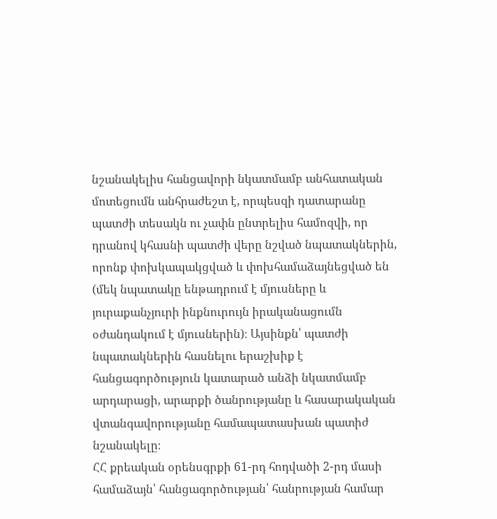նշանակելիս հանցավորի նկատմամբ անհատական մոտեցումն անհրաժեշտ է, որպեսզի դատարանը պատժի տեսակն ու չափն ընտրելիս համոզվի, որ դրանով կհասնի պատժի վերը նշված նպատակներին, որոնք փոխկապակցված և փոխհամաձայնեցված են (մեկ նպատակը ենթադրում է մյուսները և յուրաքանչյուրի ինքնուրույն իրականացումն օժանդակում է մյուսներին)։ Այսինքն՝ պատժի նպատակներին հասնելու երաշխիք է հանցագործություն կատարած անձի նկատմամբ արդարացի, արարքի ծանրությանը և հասարակական վտանգավորությանը համապատասխան պատիժ նշանակելը։
ՀՀ քրեական օրենսգրքի 61-րդ հոդվածի 2-րդ մասի համաձայն՝ հանցագործության՝ հանրության համար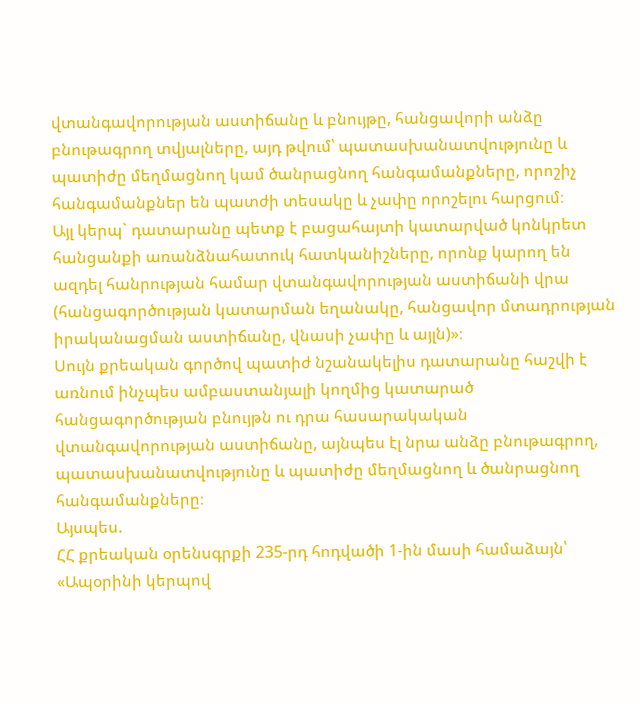վտանգավորության աստիճանը և բնույթը, հանցավորի անձը բնութագրող տվյալները, այդ թվում՝ պատասխանատվությունը և պատիժը մեղմացնող կամ ծանրացնող հանգամանքները, որոշիչ հանգամանքներ են պատժի տեսակը և չափը որոշելու հարցում։
Այլ կերպ` դատարանը պետք է բացահայտի կատարված կոնկրետ հանցանքի առանձնահատուկ հատկանիշները, որոնք կարող են ազդել հանրության համար վտանգավորության աստիճանի վրա (հանցագործության կատարման եղանակը, հանցավոր մտադրության իրականացման աստիճանը, վնասի չափը և այլն)»։
Սույն քրեական գործով պատիժ նշանակելիս դատարանը հաշվի է առնում ինչպես ամբաստանյալի կողմից կատարած հանցագործության բնույթն ու դրա հասարակական վտանգավորության աստիճանը, այնպես էլ նրա անձը բնութագրող, պատասխանատվությունը և պատիժը մեղմացնող և ծանրացնող հանգամանքները։
Այսպես.
ՀՀ քրեական օրենսգրքի 235-րդ հոդվածի 1-ին մասի համաձայն՝
«Ապօրինի կերպով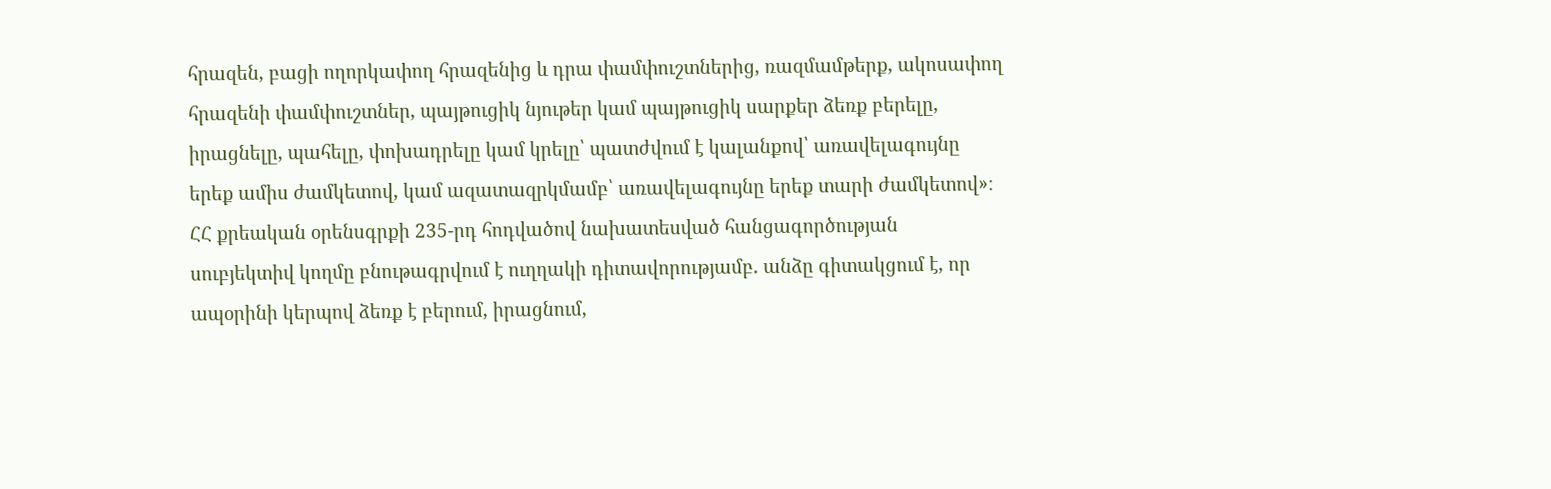հրազեն, բացի ողորկափող հրազենից և դրա փամփուշտներից, ռազմամթերք, ակոսափող հրազենի փամփուշտներ, պայթուցիկ նյութեր կամ պայթուցիկ սարքեր ձեռք բերելը, իրացնելը, պահելը, փոխադրելը կամ կրելը՝ պատժվում է կալանքով՝ առավելագույնը երեք ամիս ժամկետով, կամ ազատազրկմամբ՝ առավելագույնը երեք տարի ժամկետով»։
ՀՀ քրեական օրենսգրքի 235-րդ հոդվածով նախատեսված հանցագործության սուբյեկտիվ կողմը բնութագրվում է ուղղակի դիտավորությամբ. անձը գիտակցում է, որ ապօրինի կերպով ձեռք է բերում, իրացնում,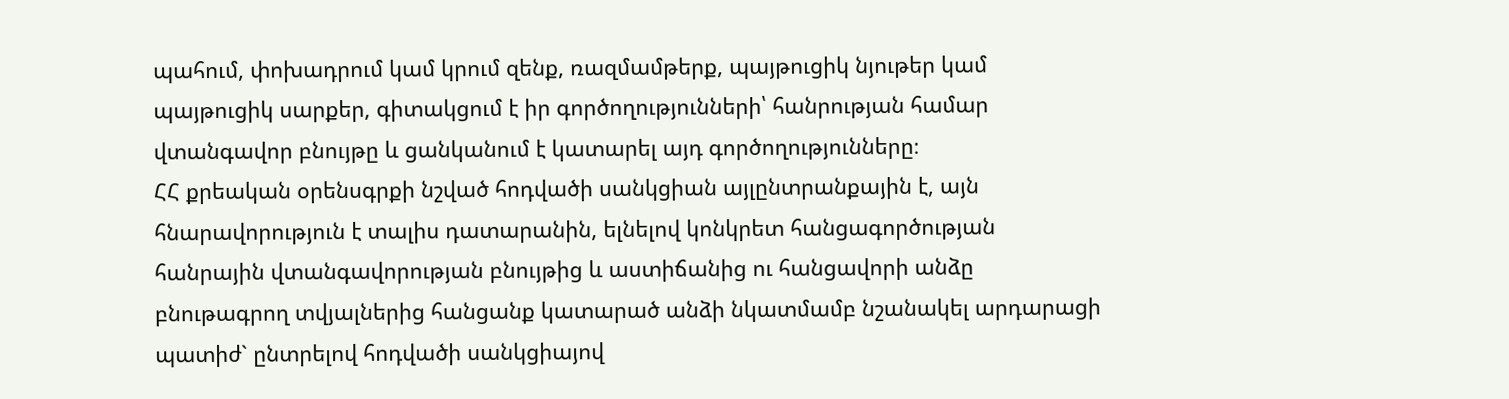պահում, փոխադրում կամ կրում զենք, ռազմամթերք, պայթուցիկ նյութեր կամ պայթուցիկ սարքեր, գիտակցում է իր գործողությունների՝ հանրության համար վտանգավոր բնույթը և ցանկանում է կատարել այդ գործողությունները։
ՀՀ քրեական օրենսգրքի նշված հոդվածի սանկցիան այլընտրանքային է, այն հնարավորություն է տալիս դատարանին, ելնելով կոնկրետ հանցագործության հանրային վտանգավորության բնույթից և աստիճանից ու հանցավորի անձը բնութագրող տվյալներից հանցանք կատարած անձի նկատմամբ նշանակել արդարացի պատիժ` ընտրելով հոդվածի սանկցիայով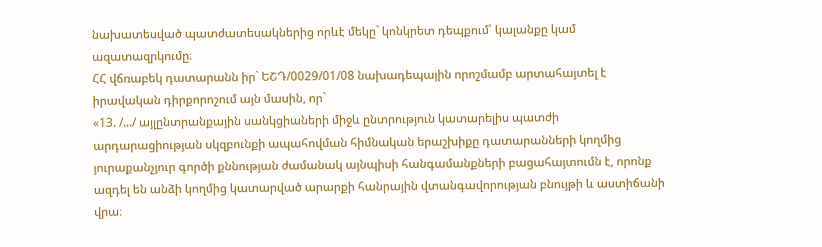նախատեսված պատժատեսակներից որևէ մեկը` կոնկրետ դեպքում՝ կալանքը կամ ազատազրկումը։
ՀՀ վճռաբեկ դատարանն իր` ԵՇԴ/0029/01/08 նախադեպային որոշմամբ արտահայտել է իրավական դիրքորոշում այն մասին, որ`
«13. /.../ այլընտրանքային սանկցիաների միջև ընտրություն կատարելիս պատժի արդարացիության սկզբունքի ապահովման հիմնական երաշխիքը դատարանների կողմից յուրաքանչյուր գործի քննության ժամանակ այնպիսի հանգամանքների բացահայտումն է, որոնք ազդել են անձի կողմից կատարված արարքի հանրային վտանգավորության բնույթի և աստիճանի վրա։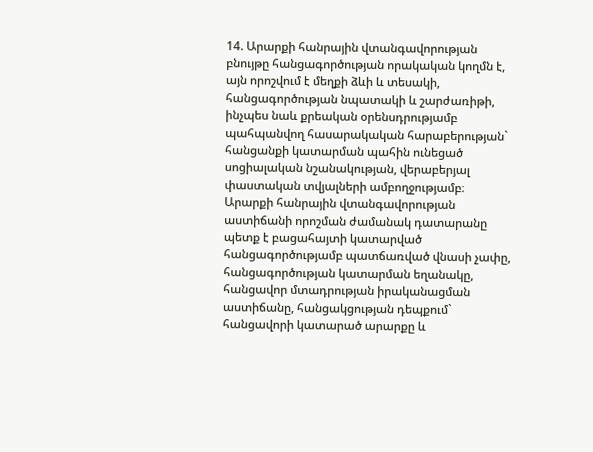14. Արարքի հանրային վտանգավորության բնույթը հանցագործության որակական կողմն է, այն որոշվում է մեղքի ձևի և տեսակի, հանցագործության նպատակի և շարժառիթի, ինչպես նաև քրեական օրենսդրությամբ պահպանվող հասարակական հարաբերության` հանցանքի կատարման պահին ունեցած սոցիալական նշանակության, վերաբերյալ փաստական տվյալների ամբողջությամբ։
Արարքի հանրային վտանգավորության աստիճանի որոշման ժամանակ դատարանը պետք է բացահայտի կատարված հանցագործությամբ պատճառված վնասի չափը, հանցագործության կատարման եղանակը, հանցավոր մտադրության իրականացման աստիճանը, հանցակցության դեպքում` հանցավորի կատարած արարքը և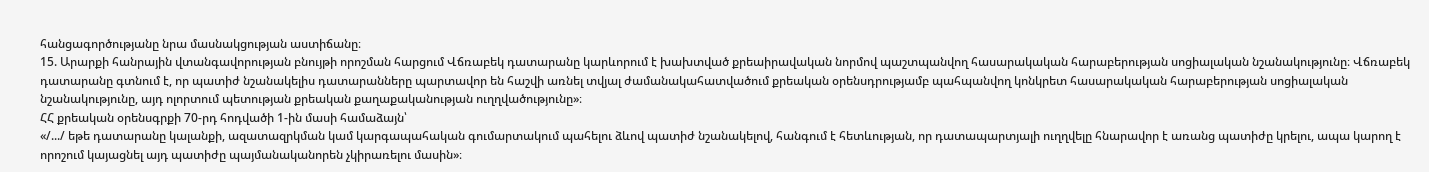հանցագործությանը նրա մասնակցության աստիճանը։
15. Արարքի հանրային վտանգավորության բնույթի որոշման հարցում Վճռաբեկ դատարանը կարևորում է խախտված քրեաիրավական նորմով պաշտպանվող հասարակական հարաբերության սոցիալական նշանակությունը։ Վճռաբեկ դատարանը գտնում է, որ պատիժ նշանակելիս դատարանները պարտավոր են հաշվի առնել տվյալ ժամանակահատվածում քրեական օրենսդրությամբ պահպանվող կոնկրետ հասարակական հարաբերության սոցիալական նշանակությունը, այդ ոլորտում պետության քրեական քաղաքականության ուղղվածությունը»։
ՀՀ քրեական օրենսգրքի 70-րդ հոդվածի 1-ին մասի համաձայն՝
«/.../ եթե դատարանը կալանքի, ազատազրկման կամ կարգապահական գումարտակում պահելու ձևով պատիժ նշանակելով, հանգում է հետևության, որ դատապարտյալի ուղղվելը հնարավոր է առանց պատիժը կրելու, ապա կարող է որոշում կայացնել այդ պատիժը պայմանականորեն չկիրառելու մասին»։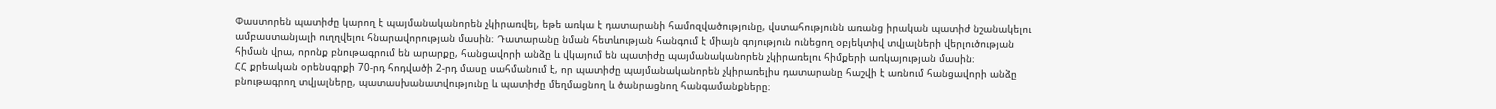Փաստորեն պատիժը կարող է պայմանականորեն չկիրառվել, եթե առկա է դատարանի համոզվածությունը, վստահությունն առանց իրական պատիժ նշանակելու ամբաստանյալի ուղղվելու հնարավորության մասին։ Դատարանը նման հետևության հանգում է միայն գոյություն ունեցող օբյեկտիվ տվյալների վերլուծության հիման վրա, որոնք բնութագրում են արարքը, հանցավորի անձը և վկայում են պատիժը պայմանականորեն չկիրառելու հիմքերի առկայության մասին։
ՀՀ քրեական օրենսգրքի 70-րդ հոդվածի 2-րդ մասը սահմանում է, որ պատիժը պայմանականորեն չկիրառելիս դատարանը հաշվի է առնում հանցավորի անձը բնութագրող տվյալները, պատասխանատվությունը և պատիժը մեղմացնող և ծանրացնող հանգամանքները։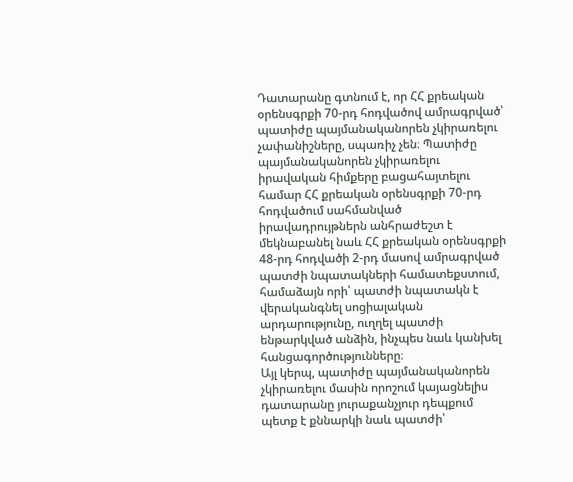Դատարանը գտնում է, որ ՀՀ քրեական օրենսգրքի 70-րդ հոդվածով ամրագրված՝ պատիժը պայմանականորեն չկիրառելու չափանիշները, սպառիչ չեն։ Պատիժը պայմանականորեն չկիրառելու իրավական հիմքերը բացահայտելու համար ՀՀ քրեական օրենսգրքի 70-րդ հոդվածում սահմանված իրավադրույթներն անհրաժեշտ է մեկնաբանել նաև ՀՀ քրեական օրենսգրքի 48-րդ հոդվածի 2-րդ մասով ամրագրված պատժի նպատակների համատեքստում, համաձայն որի՝ պատժի նպատակն է վերականգնել սոցիալական արդարությունը, ուղղել պատժի ենթարկված անձին, ինչպես նաև կանխել հանցագործությունները։
Այլ կերպ, պատիժը պայմանականորեն չկիրառելու մասին որոշում կայացնելիս դատարանը յուրաքանչյուր դեպքում պետք է քննարկի նաև պատժի՝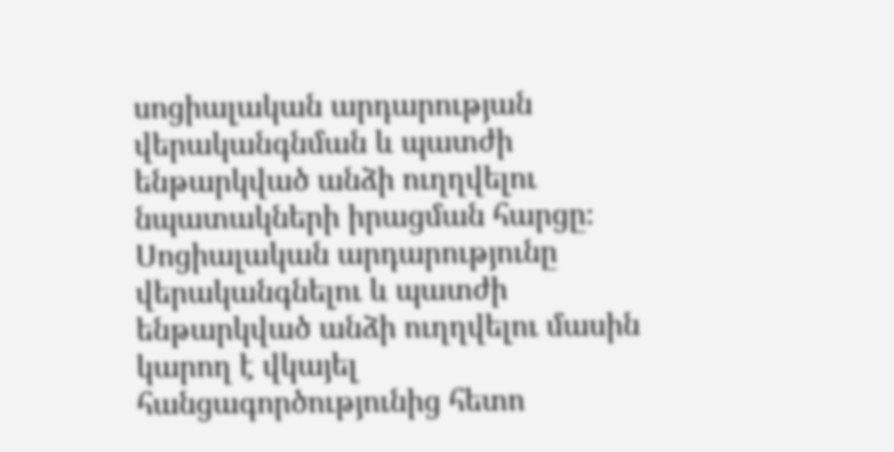սոցիալական արդարության վերականգնման և պատժի ենթարկված անձի ուղղվելու նպատակների իրացման հարցը։
Սոցիալական արդարությունը վերականգնելու և պատժի ենթարկված անձի ուղղվելու մասին կարող է վկայել հանցագործությունից հետո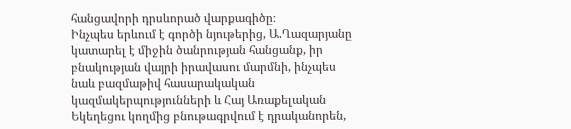հանցավորի դրսևորած վարքագիծը։
Ինչպես երևում է գործի նյութերից, Ա.Ղազարյանը կատարել է միջին ծանրության հանցանք, իր բնակության վայրի իրավասու մարմնի, ինչպես նաև բազմաթիվ հասարակական կազմակերպությունների և Հայ Առաքելական Եկեղեցու կողմից բնութագրվում է դրականորեն,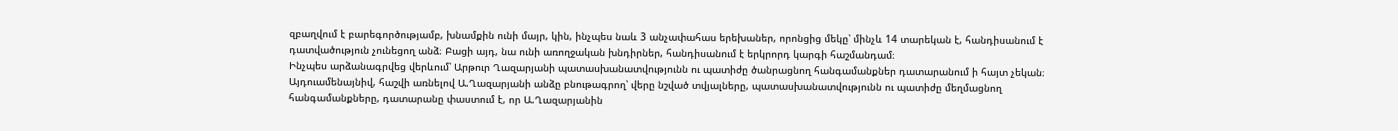զբաղվում է բարեգործությամբ, խնամքին ունի մայր, կին, ինչպես նաև 3 անչափահաս երեխաներ, որոնցից մեկը՝ մինչև 14 տարեկան է, հանդիսանում է դատվածություն չունեցող անձ։ Բացի այդ, նա ունի առողջական խնդիրներ, հանդիսանում է երկրորդ կարգի հաշմանդամ։
Ինչպես արձանագրվեց վերևում՝ Արթուր Ղազարյանի պատասխանատվությունն ու պատիժը ծանրացնող հանգամանքներ դատարանում ի հայտ չեկան։
Այդուամենայնիվ, հաշվի առնելով Ա.Ղազարյանի անձը բնութագրող՝ վերը նշված տվյալները, պատասխանատվությունն ու պատիժը մեղմացնող հանգամանքները, դատարանը փաստում է, որ Ա.Ղազարյանին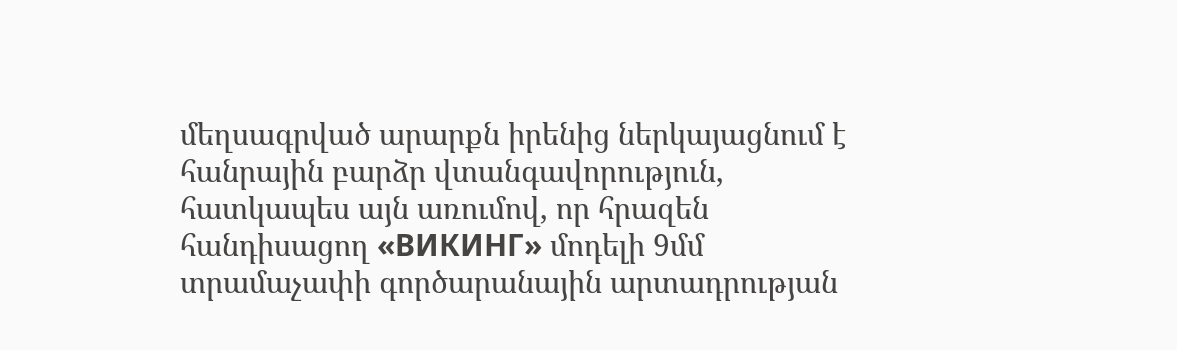մեղսագրված արարքն իրենից ներկայացնում է հանրային բարձր վտանգավորություն, հատկապես այն առումով, որ հրազեն հանդիսացող «ВИКИНГ» մոդելի 9մմ տրամաչափի գործարանային արտադրության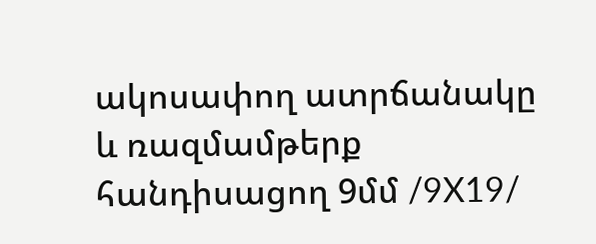ակոսափող ատրճանակը և ռազմամթերք հանդիսացող 9մմ /9X19/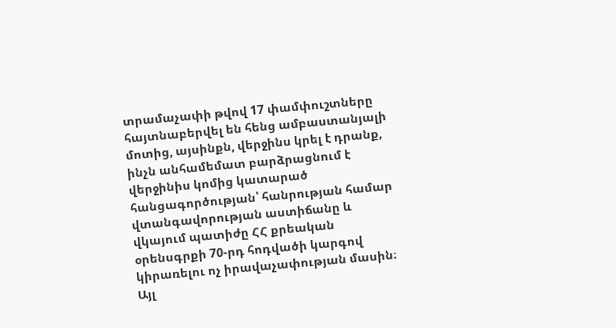տրամաչափի թվով 17 փամփուշտները հայտնաբերվել են հենց ամբաստանյալի մոտից, այսինքն, վերջինս կրել է դրանք, ինչն անհամեմատ բարձրացնում է վերջինիս կոմից կատարած հանցագործության՝ հանրության համար վտանգավորության աստիճանը և վկայում պատիժը ՀՀ քրեական օրենսգրքի 70-րդ հոդվածի կարգով կիրառելու ոչ իրավաչափության մասին։
Այլ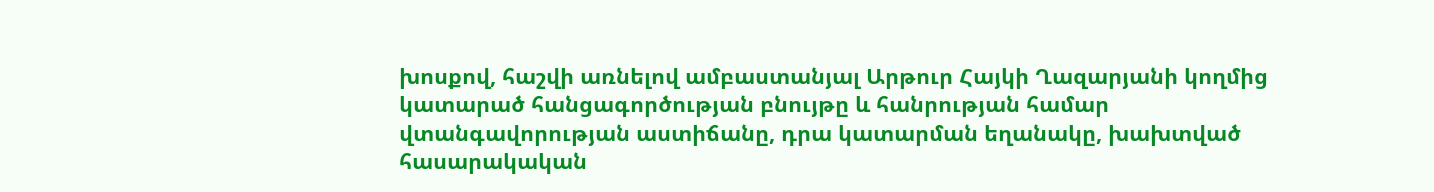խոսքով, հաշվի առնելով ամբաստանյալ Արթուր Հայկի Ղազարյանի կողմից կատարած հանցագործության բնույթը և հանրության համար վտանգավորության աստիճանը, դրա կատարման եղանակը, խախտված հասարակական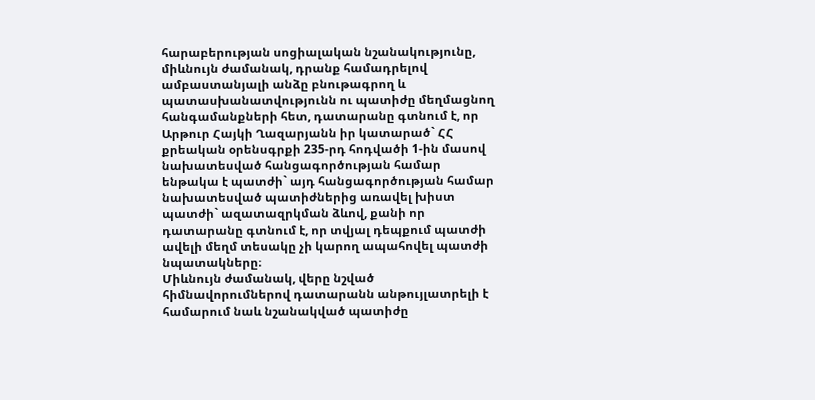հարաբերության սոցիալական նշանակությունը, միևնույն ժամանակ, դրանք համադրելով ամբաստանյալի անձը բնութագրող և պատասխանատվությունն ու պատիժը մեղմացնող հանգամանքների հետ, դատարանը գտնում է, որ Արթուր Հայկի Ղազարյանն իր կատարած` ՀՀ քրեական օրենսգրքի 235-րդ հոդվածի 1-ին մասով նախատեսված հանցագործության համար ենթակա է պատժի` այդ հանցագործության համար նախատեսված պատիժներից առավել խիստ պատժի` ազատազրկման ձևով, քանի որ դատարանը գտնում է, որ տվյալ դեպքում պատժի ավելի մեղմ տեսակը չի կարող ապահովել պատժի նպատակները։
Միևնույն ժամանակ, վերը նշված հիմնավորումներով դատարանն անթույլատրելի է համարում նաև նշանակված պատիժը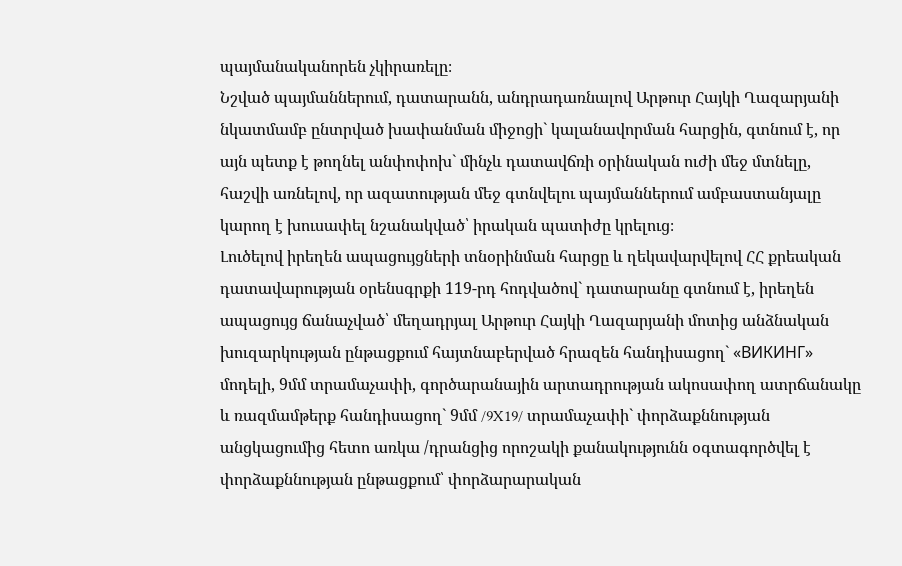պայմանականորեն չկիրառելը։
Նշված պայմաններում, դատարանն, անդրադառնալով Արթուր Հայկի Ղազարյանի նկատմամբ ընտրված խափանման միջոցի` կալանավորման հարցին, գտնում է, որ այն պետք է թողնել անփոփոխ` մինչև դատավճռի օրինական ուժի մեջ մտնելը, հաշվի առնելով, որ ազատության մեջ գտնվելու պայմաններում ամբաստանյալը կարող է խուսափել նշանակված՝ իրական պատիժը կրելուց։
Լուծելով իրեղեն ապացույցների տնօրինման հարցը և ղեկավարվելով ՀՀ քրեական դատավարության օրենսգրքի 119-րդ հոդվածով` դատարանը գտնում է, իրեղեն ապացույց ճանաչված՝ մեղադրյալ Արթուր Հայկի Ղազարյանի մոտից անձնական խուզարկության ընթացքում հայտնաբերված հրազեն հանդիսացող` «ВИКИНГ» մոդելի, 9մմ տրամաչափի, գործարանային արտադրության ակոսափող ատրճանակը և ռազմամթերք հանդիսացող` 9մմ /9X19/ տրամաչափի` փորձաքննության անցկացումից հետո առկա /դրանցից որոշակի քանակությունն օգտագործվել է փորձաքննության ընթացքում՝ փորձարարական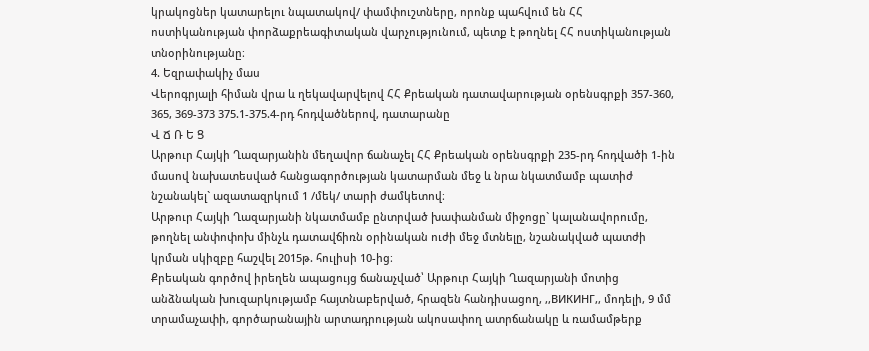կրակոցներ կատարելու նպատակով/ փամփուշտները, որոնք պահվում են ՀՀ ոստիկանության փորձաքրեագիտական վարչությունում, պետք է թողնել ՀՀ ոստիկանության տնօրինությանը։
4. Եզրափակիչ մաս
Վերոգրյալի հիման վրա և ղեկավարվելով ՀՀ Քրեական դատավարության օրենսգրքի 357-360, 365, 369-373 375.1-375.4-րդ հոդվածներով, դատարանը
Վ Ճ Ռ Ե Ց
Արթուր Հայկի Ղազարյանին մեղավոր ճանաչել ՀՀ Քրեական օրենսգրքի 235-րդ հոդվածի 1-ին մասով նախատեսված հանցագործության կատարման մեջ և նրա նկատմամբ պատիժ նշանակել` ազատազրկում 1 /մեկ/ տարի ժամկետով։
Արթուր Հայկի Ղազարյանի նկատմամբ ընտրված խափանման միջոցը` կալանավորումը, թողնել անփոփոխ մինչև դատավճիռն օրինական ուժի մեջ մտնելը, նշանակված պատժի կրման սկիզբը հաշվել 2015թ. հուլիսի 10-ից։
Քրեական գործով իրեղեն ապացույց ճանաչված՝ Արթուր Հայկի Ղազարյանի մոտից անձնական խուզարկությամբ հայտնաբերված, հրազեն հանդիսացող, ,,ВИКИНГ,, մոդելի, 9 մմ տրամաչափի, գործարանային արտադրության ակոսափող ատրճանակը և ռամամթերք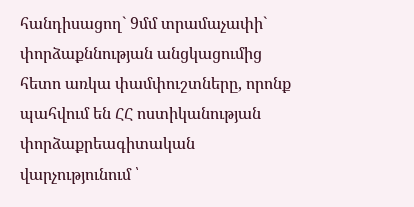հանդիսացող` 9մմ տրամաչափի` փորձաքննության անցկացումից հետո առկա փամփուշտները, որոնք պահվում են ՀՀ ոստիկանության փորձաքրեագիտական վարչությունում ՝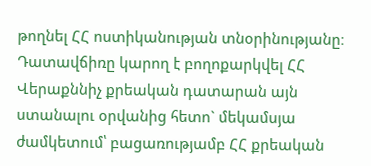թողնել ՀՀ ոստիկանության տնօրինությանը։
Դատավճիռը կարող է բողոքարկվել ՀՀ Վերաքննիչ քրեական դատարան այն ստանալու օրվանից հետո` մեկամսյա ժամկետում՝ բացառությամբ ՀՀ քրեական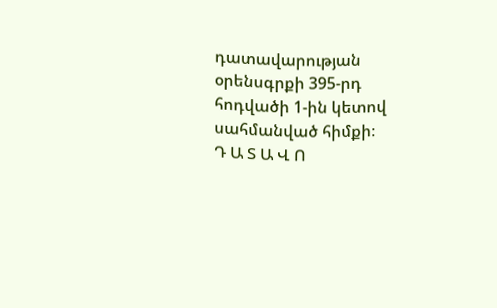դատավարության օրենսգրքի 395-րդ հոդվածի 1-ին կետով սահմանված հիմքի։
Դ Ա Տ Ա Վ Ո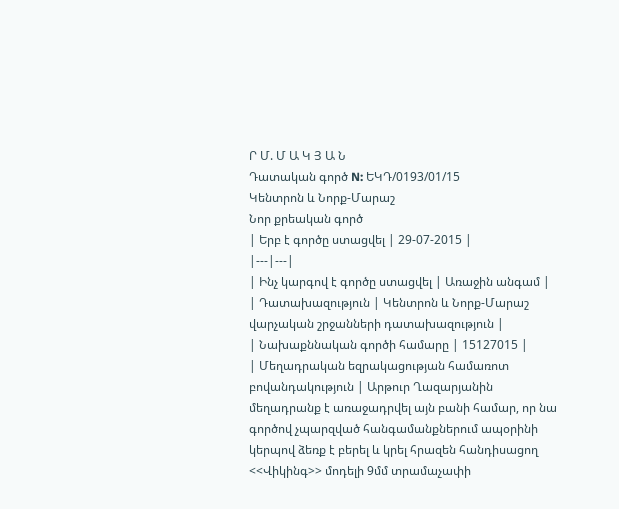Ր Մ. Մ Ա Կ Յ Ա Ն
Դատական գործ N: ԵԿԴ/0193/01/15
Կենտրոն և Նորք-Մարաշ
Նոր քրեական գործ
| Երբ է գործը ստացվել | 29-07-2015 |
|---|---|
| Ինչ կարգով է գործը ստացվել | Առաջին անգամ |
| Դատախազություն | Կենտրոն և Նորք-Մարաշ վարչական շրջանների դատախազություն |
| Նախաքննական գործի համարը | 15127015 |
| Մեղադրական եզրակացության համառոտ բովանդակություն | Արթուր Ղազարյանին մեղադրանք է առաջադրվել այն բանի համար, որ նա գործով չպարզված հանգամանքներում ապօրինի կերպով ձեռք է բերել և կրել հրազեն հանդիսացող <<Վիկինգ>> մոդելի 9մմ տրամաչափի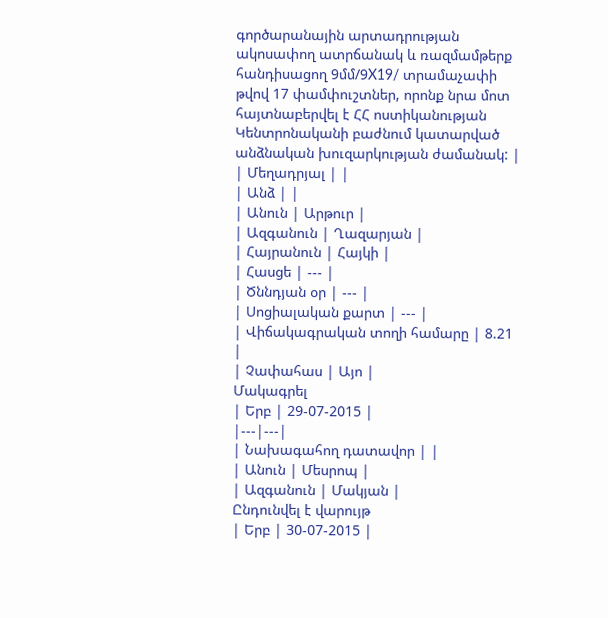գործարանային արտադրության ակոսափող ատրճանակ և ռազմամթերք հանդիսացող 9մմ/9X19/ տրամաչափի թվով 17 փամփուշտներ, որոնք նրա մոտ հայտնաբերվել է ՀՀ ոստիկանության Կենտրոնականի բաժնում կատարված անձնական խուզարկության ժամանակ: |
| Մեղադրյալ | |
| Անձ | |
| Անուն | Արթուր |
| Ազգանուն | Ղազարյան |
| Հայրանուն | Հայկի |
| Հասցե | --- |
| Ծննդյան օր | --- |
| Սոցիալական քարտ | --- |
| Վիճակագրական տողի համարը | 8.21 |
| Չափահաս | Այո |
Մակագրել
| Երբ | 29-07-2015 |
|---|---|
| Նախագահող դատավոր | |
| Անուն | Մեսրոպ |
| Ազգանուն | Մակյան |
Ընդունվել է վարույթ
| Երբ | 30-07-2015 |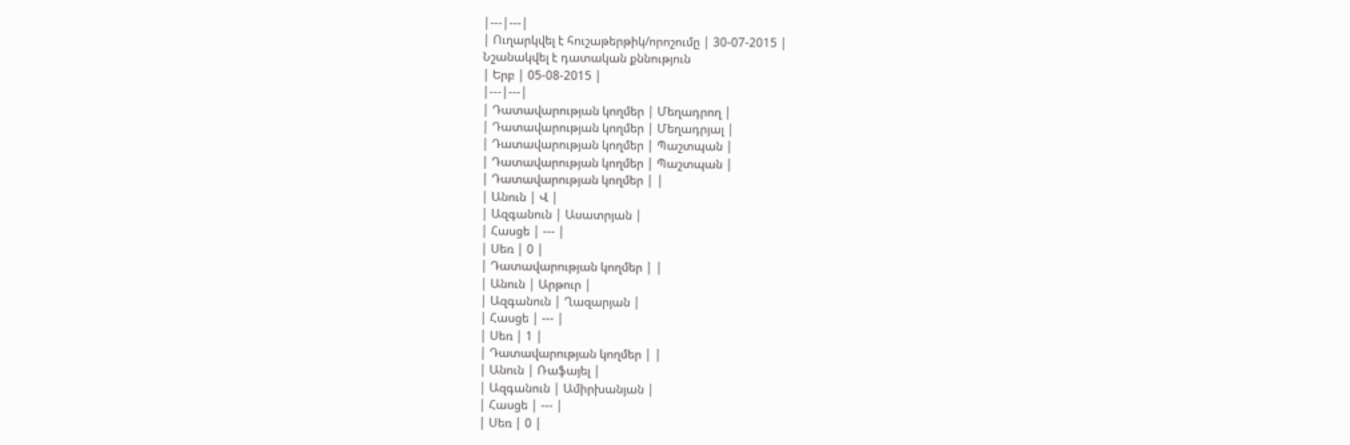|---|---|
| Ուղարկվել է հուշաթերթիկ/որոշումը | 30-07-2015 |
Նշանակվել է դատական քննություն
| Երբ | 05-08-2015 |
|---|---|
| Դատավարության կողմեր | Մեղադրող |
| Դատավարության կողմեր | Մեղադրյալ |
| Դատավարության կողմեր | Պաշտպան |
| Դատավարության կողմեր | Պաշտպան |
| Դատավարության կողմեր | |
| Անուն | Վ |
| Ազգանուն | Ասատրյան |
| Հասցե | --- |
| Սեռ | 0 |
| Դատավարության կողմեր | |
| Անուն | Արթուր |
| Ազգանուն | Ղազարյան |
| Հասցե | --- |
| Սեռ | 1 |
| Դատավարության կողմեր | |
| Անուն | Ռաֆայել |
| Ազգանուն | Ամիրխանյան |
| Հասցե | --- |
| Սեռ | 0 |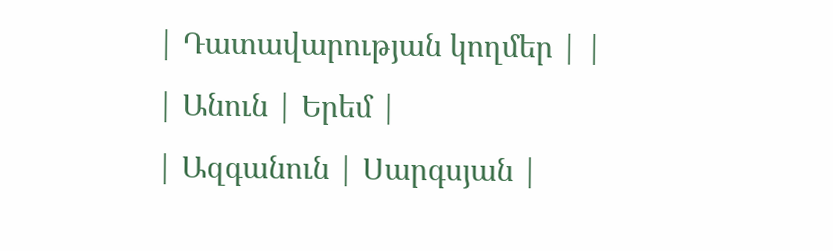| Դատավարության կողմեր | |
| Անուն | Երեմ |
| Ազգանուն | Սարգսյան |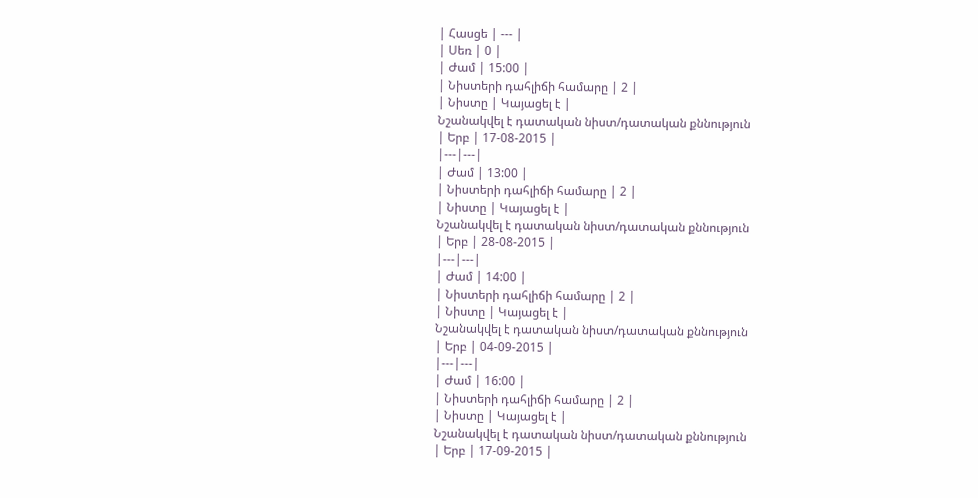| Հասցե | --- |
| Սեռ | 0 |
| Ժամ | 15:00 |
| Նիստերի դահլիճի համարը | 2 |
| Նիստը | Կայացել է |
Նշանակվել է դատական նիստ/դատական քննություն
| Երբ | 17-08-2015 |
|---|---|
| Ժամ | 13:00 |
| Նիստերի դահլիճի համարը | 2 |
| Նիստը | Կայացել է |
Նշանակվել է դատական նիստ/դատական քննություն
| Երբ | 28-08-2015 |
|---|---|
| Ժամ | 14:00 |
| Նիստերի դահլիճի համարը | 2 |
| Նիստը | Կայացել է |
Նշանակվել է դատական նիստ/դատական քննություն
| Երբ | 04-09-2015 |
|---|---|
| Ժամ | 16:00 |
| Նիստերի դահլիճի համարը | 2 |
| Նիստը | Կայացել է |
Նշանակվել է դատական նիստ/դատական քննություն
| Երբ | 17-09-2015 |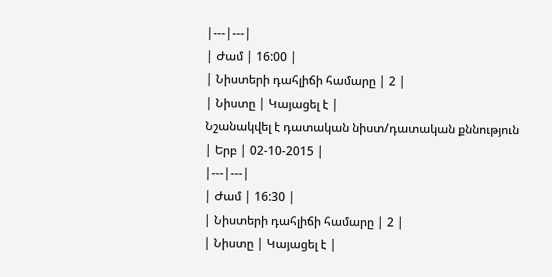|---|---|
| Ժամ | 16:00 |
| Նիստերի դահլիճի համարը | 2 |
| Նիստը | Կայացել է |
Նշանակվել է դատական նիստ/դատական քննություն
| Երբ | 02-10-2015 |
|---|---|
| Ժամ | 16:30 |
| Նիստերի դահլիճի համարը | 2 |
| Նիստը | Կայացել է |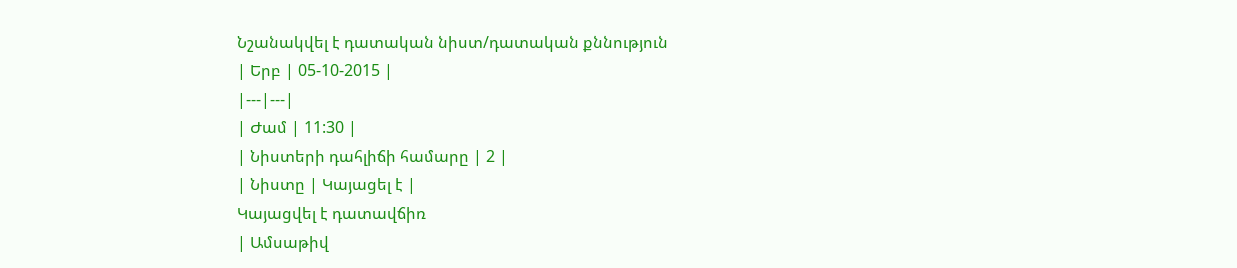Նշանակվել է դատական նիստ/դատական քննություն
| Երբ | 05-10-2015 |
|---|---|
| Ժամ | 11:30 |
| Նիստերի դահլիճի համարը | 2 |
| Նիստը | Կայացել է |
Կայացվել է դատավճիռ
| Ամսաթիվ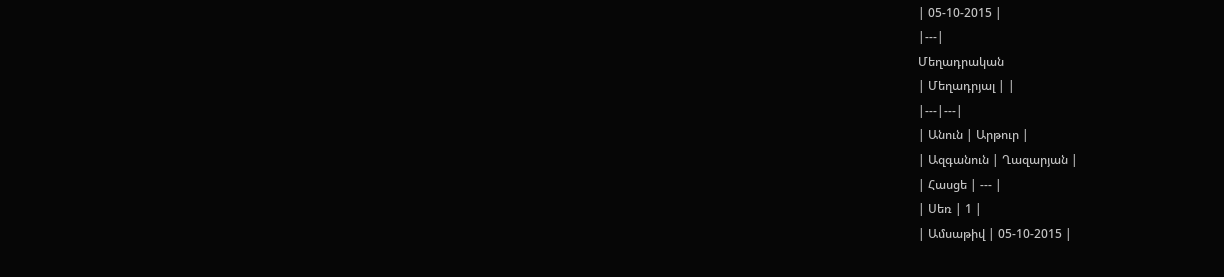| 05-10-2015 |
|---|
Մեղադրական
| Մեղադրյալ | |
|---|---|
| Անուն | Արթուր |
| Ազգանուն | Ղազարյան |
| Հասցե | --- |
| Սեռ | 1 |
| Ամսաթիվ | 05-10-2015 |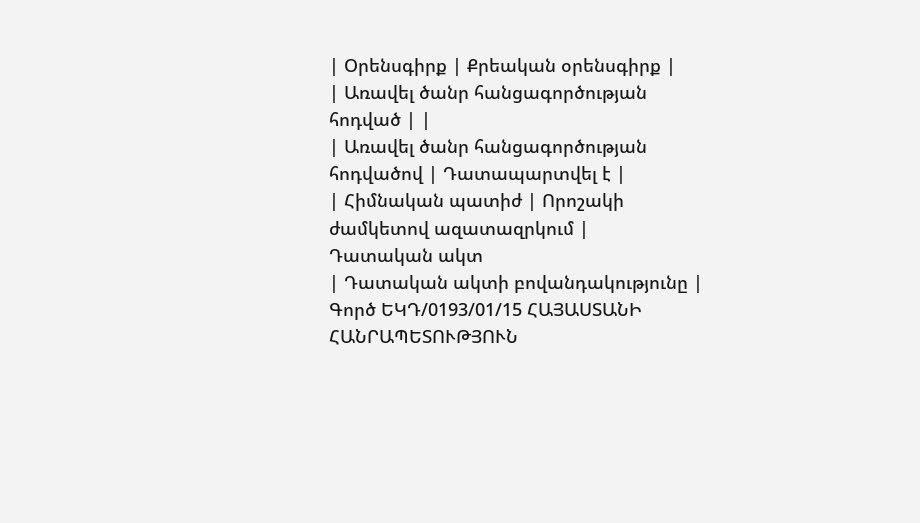| Օրենսգիրք | Քրեական օրենսգիրք |
| Առավել ծանր հանցագործության հոդված | |
| Առավել ծանր հանցագործության հոդվածով | Դատապարտվել է |
| Հիմնական պատիժ | Որոշակի ժամկետով ազատազրկում |
Դատական ակտ
| Դատական ակտի բովանդակությունը | Գործ ԵԿԴ/0193/01/15 ՀԱՅԱՍՏԱՆԻ ՀԱՆՐԱՊԵՏՈՒԹՅՈՒՆ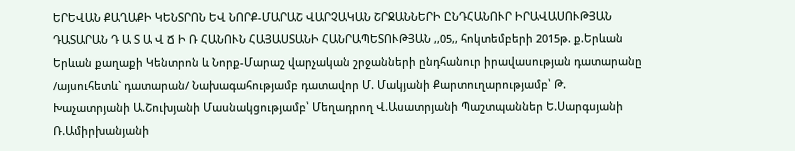ԵՐԵՎԱՆ ՔԱՂԱՔԻ ԿԵՆՏՐՈՆ ԵՎ ՆՈՐՔ-ՄԱՐԱՇ ՎԱՐՉԱԿԱՆ ՇՐՋԱՆՆԵՐԻ ԸՆԴՀԱՆՈՒՐ ԻՐԱՎԱՍՈՒԹՅԱՆ ԴԱՏԱՐԱՆ Դ Ա Տ Ա Վ Ճ Ի Ռ ՀԱՆՈՒՆ ՀԱՅԱՍՏԱՆԻ ՀԱՆՐԱՊԵՏՈՒԹՅԱՆ ,,05,, հոկտեմբերի 2015թ. ք.Երևան Երևան քաղաքի Կենտրոն և Նորք-Մարաշ վարչական շրջանների ընդհանուր իրավասության դատարանը /այսուհետև` դատարան/ Նախագահությամբ դատավոր Մ. Մակյանի Քարտուղարությամբ՝ Թ. Խաչատրյանի Ա.Շուխյանի Մասնակցությամբ՝ Մեղադրող Վ.Ասատրյանի Պաշտպաններ Ե.Սարգսյանի Ռ.Ամիրխանյանի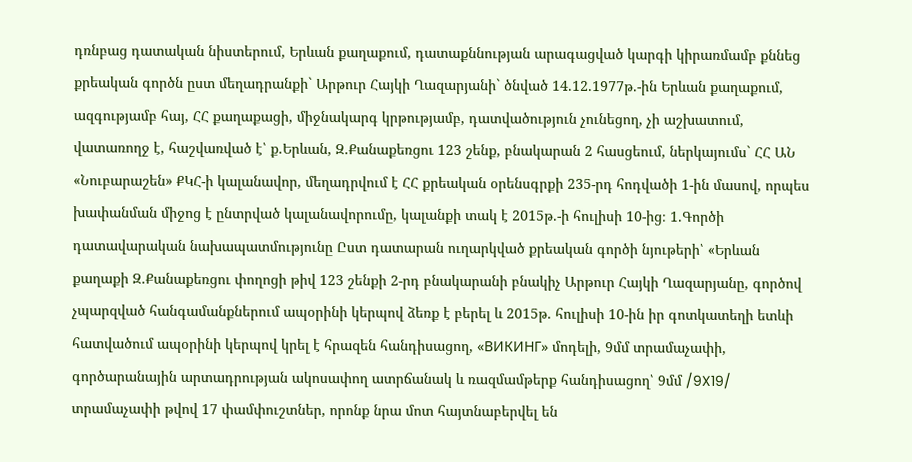դռնբաց դատական նիստերում, Երևան քաղաքում, դատաքննության արագացված կարգի կիրառմամբ քննեց քրեական գործն ըստ մեղադրանքի` Արթուր Հայկի Ղազարյանի` ծնված 14.12.1977թ.-ին Երևան քաղաքում, ազգությամբ հայ, ՀՀ քաղաքացի, միջնակարգ կրթությամբ, դատվածություն չունեցող, չի աշխատում, վատառողջ է, հաշվառված է՝ ք.Երևան, Զ.Քանաքեռցու 123 շենք, բնակարան 2 հասցեում, ներկայումս` ՀՀ ԱՆ «Նուբարաշեն» ՔԿՀ-ի կալանավոր, մեղադրվում է ՀՀ քրեական օրենսգրքի 235-րդ հոդվածի 1-ին մասով, որպես խափանման միջոց է ընտրված կալանավորումը, կալանքի տակ է 2015թ.-ի հուլիսի 10-ից։ 1.Գործի դատավարական նախապատմությունը Ըստ դատարան ուղարկված քրեական գործի նյութերի՝ «Երևան քաղաքի Զ.Քանաքեռցու փողոցի թիվ 123 շենքի 2-րդ բնակարանի բնակիչ Արթուր Հայկի Ղազարյանը, գործով չպարզված հանգամանքներում ապօրինի կերպով ձեռք է բերել և 2015թ. հուլիսի 10-ին իր գոտկատեղի ետևի հատվածում ապօրինի կերպով կրել է հրազեն հանդիսացող, «ВИКИНГ» մոդելի, 9մմ տրամաչափի, գործարանային արտադրության ակոսափող ատրճանակ և ռազմամթերք հանդիսացող՝ 9մմ /9X19/ տրամաչափի թվով 17 փամփուշտներ, որոնք նրա մոտ հայտնաբերվել են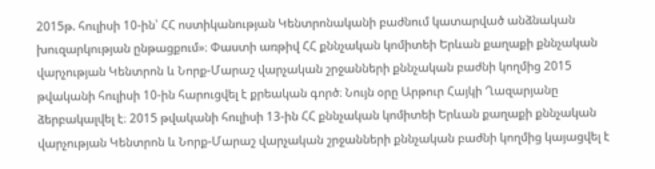2015թ. հուլիսի 10-ին՝ ՀՀ ոստիկանության Կենտրոնականի բաժնում կատարված անձնական խուզարկության ընթացքում»։ Փաստի առթիվ ՀՀ քննչական կոմիտեի Երևան քաղաքի քննչական վարչության Կենտրոն և Նորք-Մարաշ վարչական շրջանների քննչական բաժնի կողմից 2015 թվականի հուլիսի 10-ին հարուցվել է քրեական գործ։ Նույն օրը Արթուր Հայկի Ղազարյանը ձերբակալվել է։ 2015 թվականի հուլիսի 13-ին ՀՀ քննչական կոմիտեի Երևան քաղաքի քննչական վարչության Կենտրոն և Նորք-Մարաշ վարչական շրջանների քննչական բաժնի կողմից կայացվել է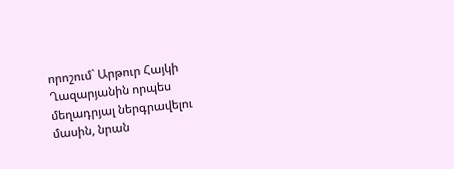որոշում` Արթուր Հայկի Ղազարյանին որպես մեղադրյալ ներգրավելու մասին, նրան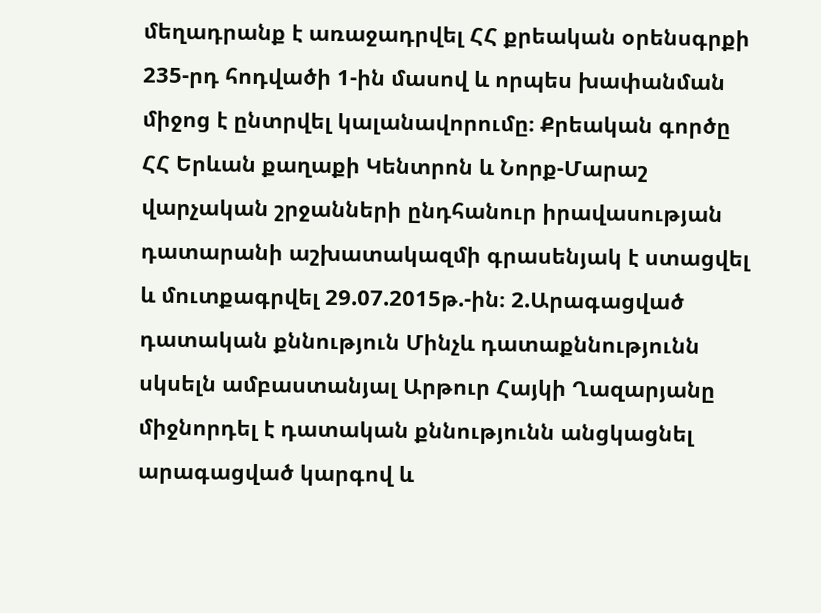մեղադրանք է առաջադրվել ՀՀ քրեական օրենսգրքի 235-րդ հոդվածի 1-ին մասով և որպես խափանման միջոց է ընտրվել կալանավորումը։ Քրեական գործը ՀՀ Երևան քաղաքի Կենտրոն և Նորք-Մարաշ վարչական շրջանների ընդհանուր իրավասության դատարանի աշխատակազմի գրասենյակ է ստացվել և մուտքագրվել 29.07.2015թ.-ին։ 2.Արագացված դատական քննություն Մինչև դատաքննությունն սկսելն ամբաստանյալ Արթուր Հայկի Ղազարյանը միջնորդել է դատական քննությունն անցկացնել արագացված կարգով և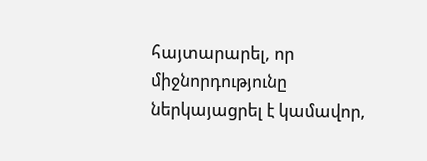հայտարարել, որ միջնորդությունը ներկայացրել է կամավոր,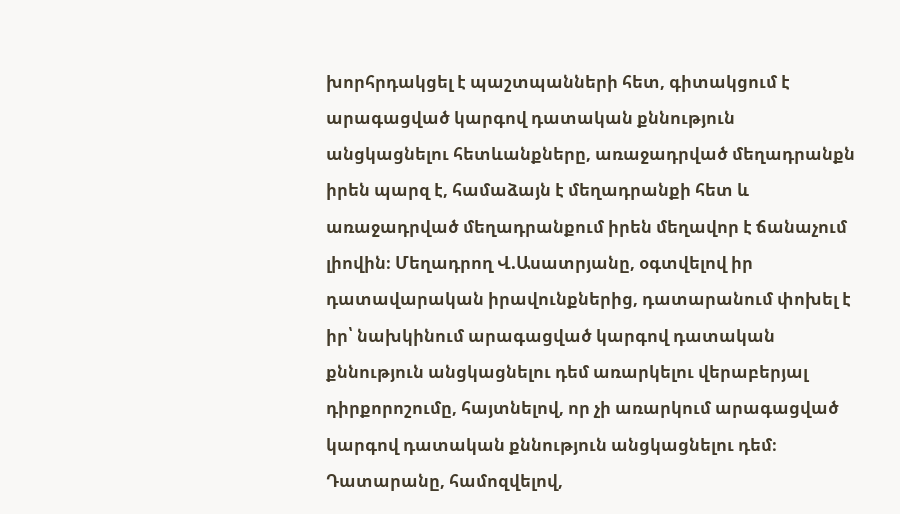խորհրդակցել է պաշտպանների հետ, գիտակցում է արագացված կարգով դատական քննություն անցկացնելու հետևանքները, առաջադրված մեղադրանքն իրեն պարզ է, համաձայն է մեղադրանքի հետ և առաջադրված մեղադրանքում իրեն մեղավոր է ճանաչում լիովին։ Մեղադրող Վ.Ասատրյանը, օգտվելով իր դատավարական իրավունքներից, դատարանում փոխել է իր՝ նախկինում արագացված կարգով դատական քննություն անցկացնելու դեմ առարկելու վերաբերյալ դիրքորոշումը, հայտնելով, որ չի առարկում արագացված կարգով դատական քննություն անցկացնելու դեմ։ Դատարանը, համոզվելով,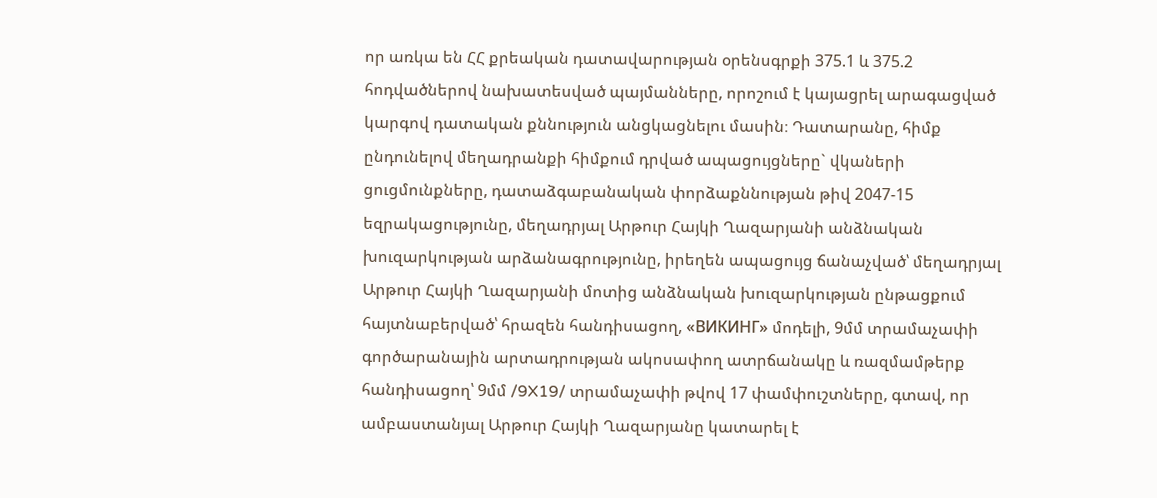որ առկա են ՀՀ քրեական դատավարության օրենսգրքի 375.1 և 375.2 հոդվածներով նախատեսված պայմանները, որոշում է կայացրել արագացված կարգով դատական քննություն անցկացնելու մասին։ Դատարանը, հիմք ընդունելով մեղադրանքի հիմքում դրված ապացույցները` վկաների ցուցմունքները, դատաձգաբանական փորձաքննության թիվ 2047-15 եզրակացությունը, մեղադրյալ Արթուր Հայկի Ղազարյանի անձնական խուզարկության արձանագրությունը, իրեղեն ապացույց ճանաչված՝ մեղադրյալ Արթուր Հայկի Ղազարյանի մոտից անձնական խուզարկության ընթացքում հայտնաբերված՝ հրազեն հանդիսացող, «ВИКИНГ» մոդելի, 9մմ տրամաչափի գործարանային արտադրության ակոսափող ատրճանակը և ռազմամթերք հանդիսացող՝ 9մմ /9X19/ տրամաչափի թվով 17 փամփուշտները, գտավ, որ ամբաստանյալ Արթուր Հայկի Ղազարյանը կատարել է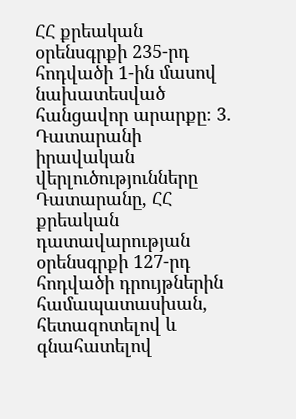ՀՀ քրեական օրենսգրքի 235-րդ հոդվածի 1-ին մասով նախատեսված հանցավոր արարքը։ 3. Դատարանի իրավական վերլուծությունները Դատարանը, ՀՀ քրեական դատավարության օրենսգրքի 127-րդ հոդվածի դրույթներին համապատասխան, հետազոտելով և գնահատելով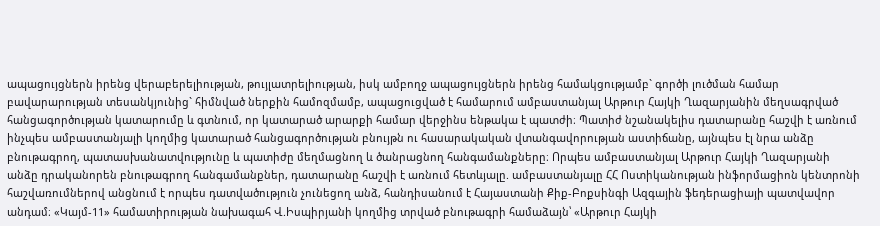ապացույցներն իրենց վերաբերելիության, թույլատրելիության, իսկ ամբողջ ապացույցներն իրենց համակցությամբ` գործի լուծման համար բավարարության տեսանկյունից` հիմնված ներքին համոզմամբ, ապացուցված է համարում ամբաստանյալ Արթուր Հայկի Ղազարյանին մեղսագրված հանցագործության կատարումը և գտնում, որ կատարած արարքի համար վերջինս ենթակա է պատժի։ Պատիժ նշանակելիս դատարանը հաշվի է առնում ինչպես ամբաստանյալի կողմից կատարած հանցագործության բնույթն ու հասարակական վտանգավորության աստիճանը, այնպես էլ նրա անձը բնութագրող, պատասխանատվությունը և պատիժը մեղմացնող և ծանրացնող հանգամանքները։ Որպես ամբաստանյալ Արթուր Հայկի Ղազարյանի անձը դրականորեն բնութագրող հանգամանքներ, դատարանը հաշվի է առնում հետևյալը. ամբաստանյալը ՀՀ Ոստիկանության ինֆորմացիոն կենտրոնի հաշվառումներով անցնում է որպես դատվածություն չունեցող անձ, հանդիսանում է Հայաստանի Քիք-Բոքսինգի Ազգային ֆեդերացիայի պատվավոր անդամ։ «Կայմ-11» համատիրության նախագահ Վ.Իսպիրյանի կողմից տրված բնութագրի համաձայն՝ «Արթուր Հայկի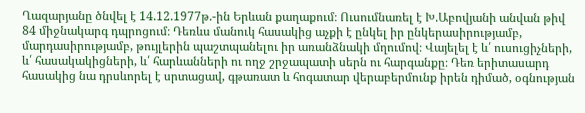Ղազարյանը ծնվել է 14.12.1977թ.-ին Երևան քաղաքում։ Ուսումնառել է Խ.Աբովյանի անվան թիվ 84 միջնակարգ դպրոցում։ Դեռևս մանուկ հասակից աչքի է ընկել իր ընկերասիրությամբ, մարդասիրությամբ, թույլերին պաշտպանելու իր առանձնակի մղումով։ Վայելել է և՛ ուսուցիչների, և՛ հասակակիցների, և՛ հարևանների ու ողջ շրջապատի սերն ու հարգանքը։ Դեռ երիտասարդ հասակից նա դրսևորել է սրտացավ, գթառատ և հոգատար վերաբերմունք իրեն դիմած, օգնության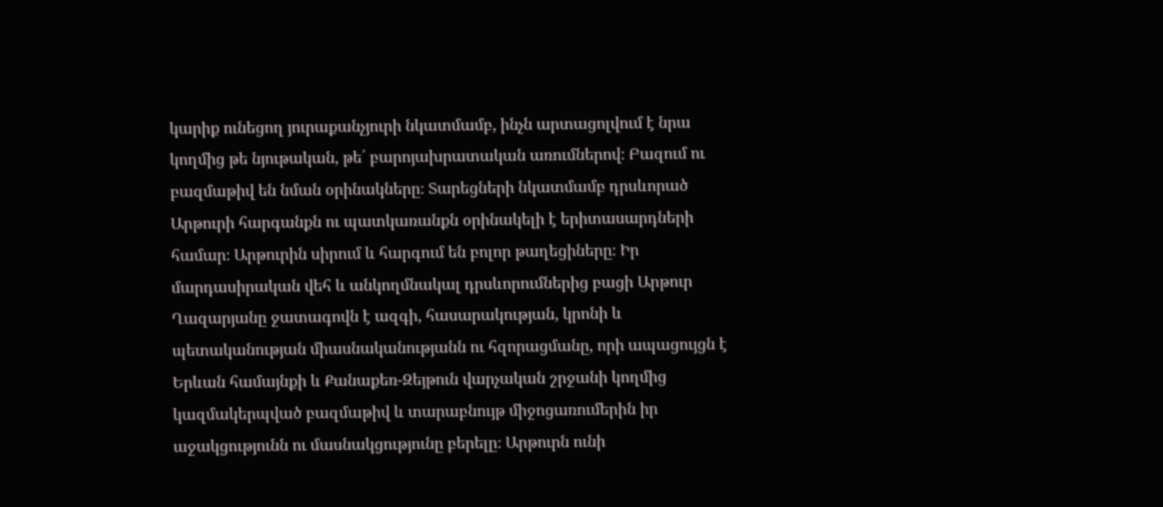կարիք ունեցող յուրաքանչյուրի նկատմամբ, ինչն արտացոլվում է նրա կողմից թե նյութական, թե՛ բարոյախրատական առումներով։ Բազում ու բազմաթիվ են նման օրինակները։ Տարեցների նկատմամբ դրսևորած Արթուրի հարգանքն ու պատկառանքն օրինակելի է երիտասարդների համար։ Արթուրին սիրում և հարգում են բոլոր թաղեցիները։ Իր մարդասիրական վեհ և անկողմնակալ դրսևորումներից բացի Արթուր Ղազարյանը ջատագովն է ազգի, հասարակության, կրոնի և պետականության միասնականությանն ու հզորացմանը, որի ապացույցն է Երևան համայնքի և Քանաքեռ-Զեյթուն վարչական շրջանի կողմից կազմակերպված բազմաթիվ և տարաբնույթ միջոցառումերին իր աջակցությունն ու մասնակցությունը բերելը։ Արթուրն ունի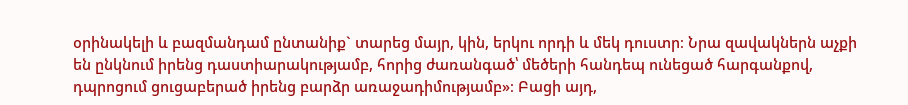օրինակելի և բազմանդամ ընտանիք` տարեց մայր, կին, երկու որդի և մեկ դուստր։ Նրա զավակներն աչքի են ընկնում իրենց դաստիարակությամբ, հորից ժառանգած՝ մեծերի հանդեպ ունեցած հարգանքով, դպրոցում ցուցաբերած իրենց բարձր առաջադիմությամբ»։ Բացի այդ,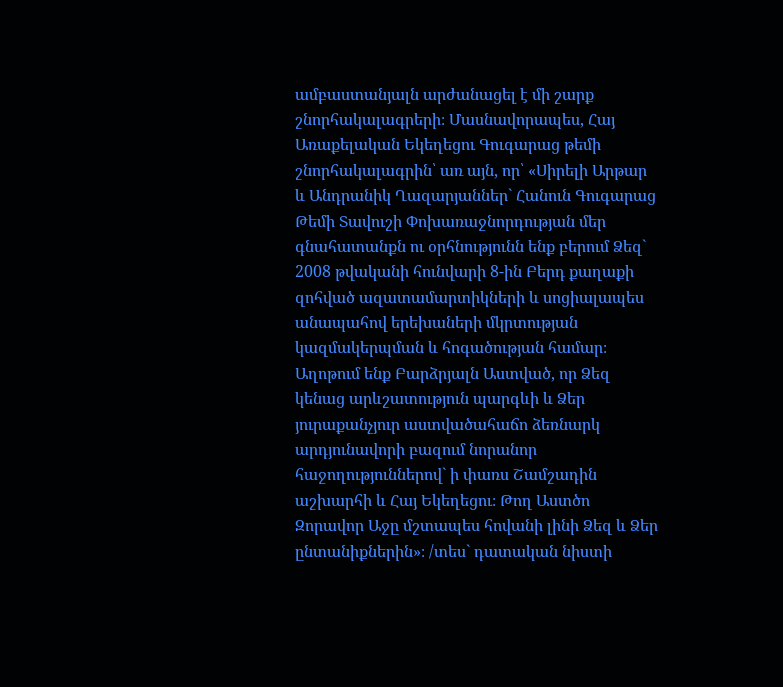ամբաստանյալն արժանացել է մի շարք շնորհակալագրերի։ Մասնավորապես, Հայ Առաքելական Եկեղեցու Գուգարաց թեմի շնորհակալագրին՝ առ այն, որ՝ «Սիրելի Արթար և Անդրանիկ Ղազարյաններ` Հանուն Գուգարաց Թեմի Տավուշի Փոխառաջնորդության մեր գնահատանքն ու օրհնությունն ենք բերում Ձեզ` 2008 թվականի հունվարի 8-ին Բերդ քաղաքի զոհված ազատամարտիկների և սոցիալապես անապահով երեխաների մկրտության կազմակերպման և հոգածության համար։ Աղոթում ենք Բարձրյալն Աստված, որ Ձեզ կենաց արևշատություն պարգևի և Ձեր յուրաքանչյուր աստվածահաճո ձեռնարկ արդյունավորի բազում նորանոր հաջողություններով` ի փառս Շամշադին աշխարհի և Հայ Եկեղեցու։ Թող Աստծո Զորավոր Աջը մշտապես հովանի լինի Ձեզ և Ձեր ընտանիքներին»։ /տես` դատական նիստի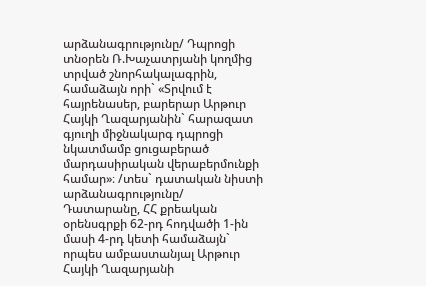արձանագրությունը/ Դպրոցի տնօրեն Ռ.Խաչատրյանի կողմից տրված շնորհակալագրին, համաձայն որի` «Տրվում է հայրենասեր, բարերար Արթուր Հայկի Ղազարյանին` հարազատ գյուղի միջնակարգ դպրոցի նկատմամբ ցուցաբերած մարդասիրական վերաբերմունքի համար»։ /տես` դատական նիստի արձանագրությունը/ Դատարանը, ՀՀ քրեական օրենսգրքի 62-րդ հոդվածի 1-ին մասի 4-րդ կետի համաձայն` որպես ամբաստանյալ Արթուր Հայկի Ղազարյանի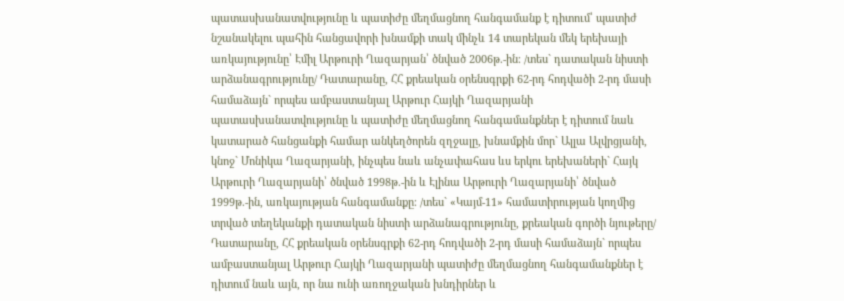պատասխանատվությունը և պատիժը մեղմացնող հանգամանք է դիտում՝ պատիժ նշանակելու պահին հանցավորի խնամքի տակ մինչև 14 տարեկան մեկ երեխայի առկայությունը՝ Էմիլ Արթուրի Ղազարյան՝ ծնված 2006թ.-ին։ /տես` դատական նիստի արձանագրությունը/ Դատարանը, ՀՀ քրեական օրենսգրքի 62-րդ հոդվածի 2-րդ մասի համաձայն` որպես ամբաստանյալ Արթուր Հայկի Ղազարյանի պատասխանատվությունը և պատիժը մեղմացնող հանգամանքներ է դիտում նաև կատարած հանցանքի համար անկեղծորեն զղջալը, խնամքին մոր` Ալլա Ալվրցյանի, կնոջ` Մոնիկա Ղազարյանի, ինչպես նաև անչափահաս ևս երկու երեխաների` Հայկ Արթուրի Ղազարյանի՝ ծնված 1998թ.-ին և Էլինա Արթուրի Ղազարյանի՝ ծնված 1999թ.-ին, առկայության հանգամանքը։ /տես` «Կայմ-11» համատիրության կողմից տրված տեղեկանքի դատական նիստի արձանագրությունը, քրեական գործի նյութերը/ Դատարանը, ՀՀ քրեական օրենսգրքի 62-րդ հոդվածի 2-րդ մասի համաձայն` որպես ամբաստանյալ Արթուր Հայկի Ղազարյանի պատիժը մեղմացնող հանգամանքներ է դիտում նաև այն, որ նա ունի առողջական խնդիրներ և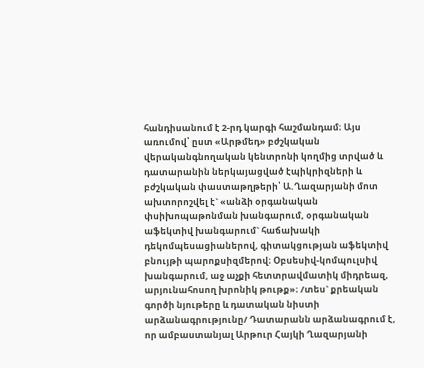հանդիսանում է 2-րդ կարգի հաշմանդամ։ Այս առումով՝ ըստ «Արթմեդ» բժշկական վերականգնողական կենտրոնի կողմից տրված և դատարանին ներկայացված էպիկրիզների և բժշկական փաստաթղթերի՝ Ա.Ղազարյանի մոտ ախտորոշվել է` «անձի օրգանական փսիխոպաթոնման խանգարում, օրգանական աֆեկտիվ խանգարում` հաճախակի դեկոմպեսացիաներով, գիտակցության աֆեկտիվ բնույթի պարոքսիզմերով։ Օբսեսիվ-կոմպուլսիվ խանգարում, աջ աչքի հետտրավմատիկ միդրեազ, արյունահոսող խրոնիկ թութք»։ /տես` քրեական գործի նյութերը և դատական նիստի արձանագրությունը/ Դատարանն արձանագրում է, որ ամբաստանյալ Արթուր Հայկի Ղազարյանի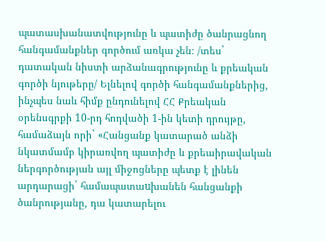պատասխանատվությունը և պատիժը ծանրացնող հանգամանքներ գործում առկա չեն։ /տես` դատական նիստի արձանագրությունը և քրեական գործի նյութերը/ Ելնելով գործի հանգամանքներից, ինչպես նաև հիմք ընդունելով ՀՀ Քրեական օրենսգրքի 10-րդ հոդվածի 1-ին կետի դրույթը, համաձայն որի` «Հանցանք կատարած անձի նկատմամբ կիրառվող պատիժը և քրեաիրավական ներգործության այլ միջոցները պետք է լինեն արդարացի` համապատաuխանեն հանցանքի ծանրությանը, դա կատարելու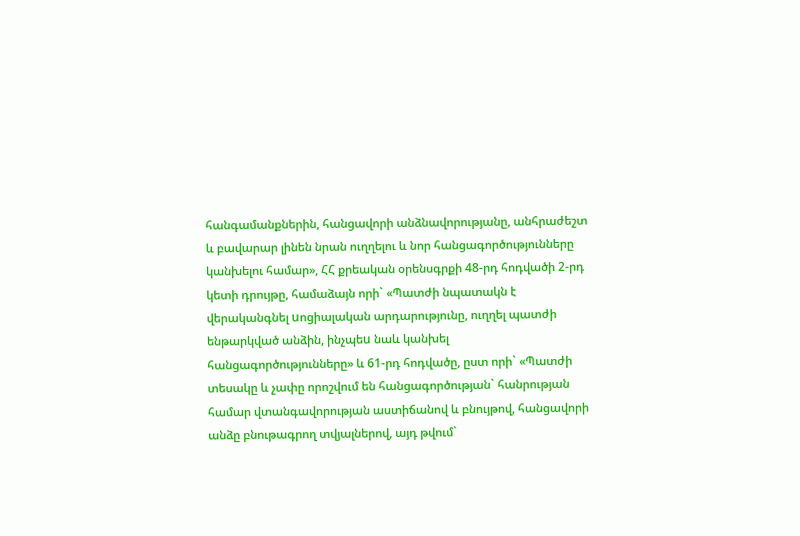հանգամանքներին, հանցավորի անձնավորությանը, անհրաժեշտ և բավարար լինեն նրան ուղղելու և նոր հանցագործությունները կանխելու համար», ՀՀ քրեական օրենսգրքի 48-րդ հոդվածի 2-րդ կետի դրույթը, համաձայն որի` «Պատժի նպատակն է վերականգնել uոցիալական արդարությունը, ուղղել պատժի ենթարկված անձին, ինչպեu նաև կանխել հանցագործությունները» և 61-րդ հոդվածը, ըստ որի` «Պատժի տեսակը և չափը որոշվում են հանցագործության` հանրության համար վտանգավորության աստիճանով և բնույթով, հանցավորի անձը բնութագրող տվյալներով, այդ թվում`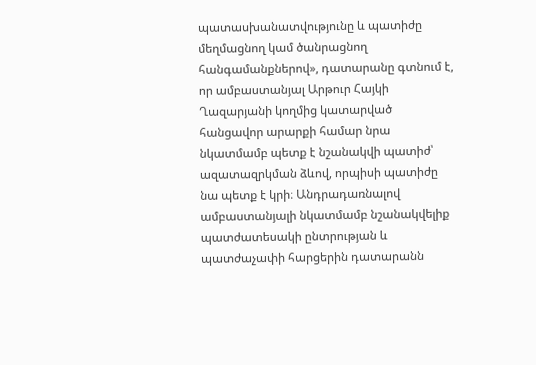պատասխանատվությունը և պատիժը մեղմացնող կամ ծանրացնող հանգամանքներով», դատարանը գտնում է, որ ամբաստանյալ Արթուր Հայկի Ղազարյանի կողմից կատարված հանցավոր արարքի համար նրա նկատմամբ պետք է նշանակվի պատիժ՝ ազատազրկման ձևով, որպիսի պատիժը նա պետք է կրի։ Անդրադառնալով ամբաստանյալի նկատմամբ նշանակվելիք պատժատեսակի ընտրության և պատժաչափի հարցերին դատարանն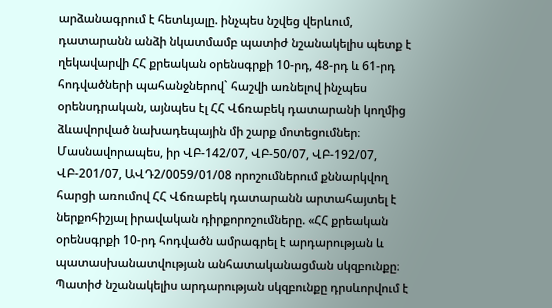արձանագրում է հետևյալը. ինչպես նշվեց վերևում, դատարանն անձի նկատմամբ պատիժ նշանակելիս պետք է ղեկավարվի ՀՀ քրեական օրենսգրքի 10-րդ, 48-րդ և 61-րդ հոդվածների պահանջներով` հաշվի առնելով ինչպես օրենսդրական, այնպես էլ ՀՀ Վճռաբեկ դատարանի կողմից ձևավորված նախադեպային մի շարք մոտեցումներ։ Մասնավորապես, իր ՎԲ-142/07, ՎԲ-50/07, ՎԲ-192/07, ՎԲ-201/07, ԱՎԴ2/0059/01/08 որոշումներում քննարկվող հարցի առումով ՀՀ Վճռաբեկ դատարանն արտահայտել է ներքոհիշյալ իրավական դիրքորոշումները. «ՀՀ քրեական օրենսգրքի 10-րդ հոդվածն ամրագրել է արդարության և պատասխանատվության անհատականացման սկզբունքը։ Պատիժ նշանակելիս արդարության սկզբունքը դրսևորվում է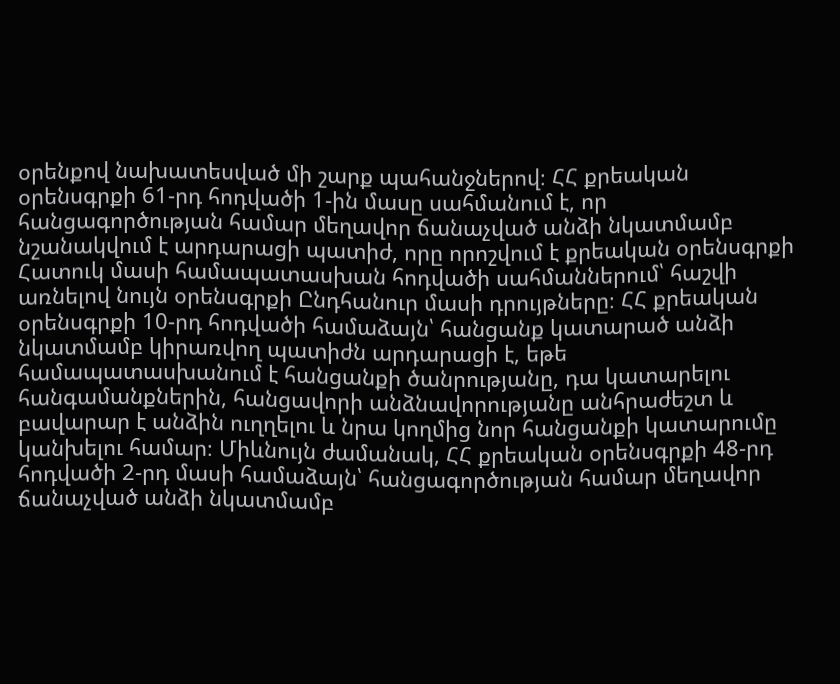օրենքով նախատեսված մի շարք պահանջներով։ ՀՀ քրեական օրենսգրքի 61-րդ հոդվածի 1-ին մասը սահմանում է, որ հանցագործության համար մեղավոր ճանաչված անձի նկատմամբ նշանակվում է արդարացի պատիժ, որը որոշվում է քրեական օրենսգրքի Հատուկ մասի համապատասխան հոդվածի սահմաններում՝ հաշվի առնելով նույն օրենսգրքի Ընդհանուր մասի դրույթները։ ՀՀ քրեական օրենսգրքի 10-րդ հոդվածի համաձայն՝ հանցանք կատարած անձի նկատմամբ կիրառվող պատիժն արդարացի է, եթե համապատասխանում է հանցանքի ծանրությանը, դա կատարելու հանգամանքներին, հանցավորի անձնավորությանը անհրաժեշտ և բավարար է անձին ուղղելու և նրա կողմից նոր հանցանքի կատարումը կանխելու համար։ Միևնույն ժամանակ, ՀՀ քրեական օրենսգրքի 48-րդ հոդվածի 2-րդ մասի համաձայն՝ հանցագործության համար մեղավոր ճանաչված անձի նկատմամբ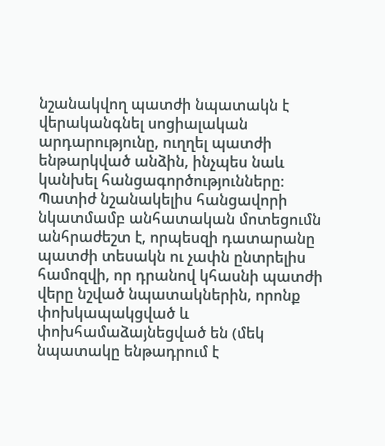նշանակվող պատժի նպատակն է վերականգնել սոցիալական արդարությունը, ուղղել պատժի ենթարկված անձին, ինչպես նաև կանխել հանցագործությունները։ Պատիժ նշանակելիս հանցավորի նկատմամբ անհատական մոտեցումն անհրաժեշտ է, որպեսզի դատարանը պատժի տեսակն ու չափն ընտրելիս համոզվի, որ դրանով կհասնի պատժի վերը նշված նպատակներին, որոնք փոխկապակցված և փոխհամաձայնեցված են (մեկ նպատակը ենթադրում է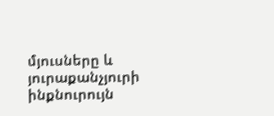մյուսները և յուրաքանչյուրի ինքնուրույն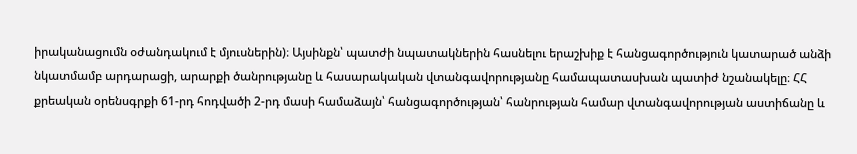իրականացումն օժանդակում է մյուսներին)։ Այսինքն՝ պատժի նպատակներին հասնելու երաշխիք է հանցագործություն կատարած անձի նկատմամբ արդարացի, արարքի ծանրությանը և հասարակական վտանգավորությանը համապատասխան պատիժ նշանակելը։ ՀՀ քրեական օրենսգրքի 61-րդ հոդվածի 2-րդ մասի համաձայն՝ հանցագործության՝ հանրության համար վտանգավորության աստիճանը և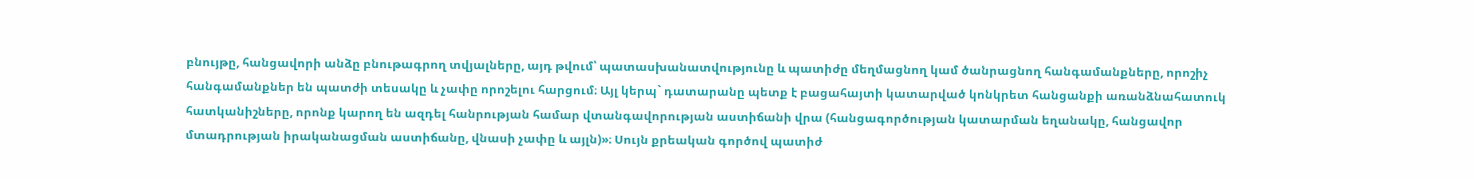բնույթը, հանցավորի անձը բնութագրող տվյալները, այդ թվում՝ պատասխանատվությունը և պատիժը մեղմացնող կամ ծանրացնող հանգամանքները, որոշիչ հանգամանքներ են պատժի տեսակը և չափը որոշելու հարցում։ Այլ կերպ` դատարանը պետք է բացահայտի կատարված կոնկրետ հանցանքի առանձնահատուկ հատկանիշները, որոնք կարող են ազդել հանրության համար վտանգավորության աստիճանի վրա (հանցագործության կատարման եղանակը, հանցավոր մտադրության իրականացման աստիճանը, վնասի չափը և այլն)»։ Սույն քրեական գործով պատիժ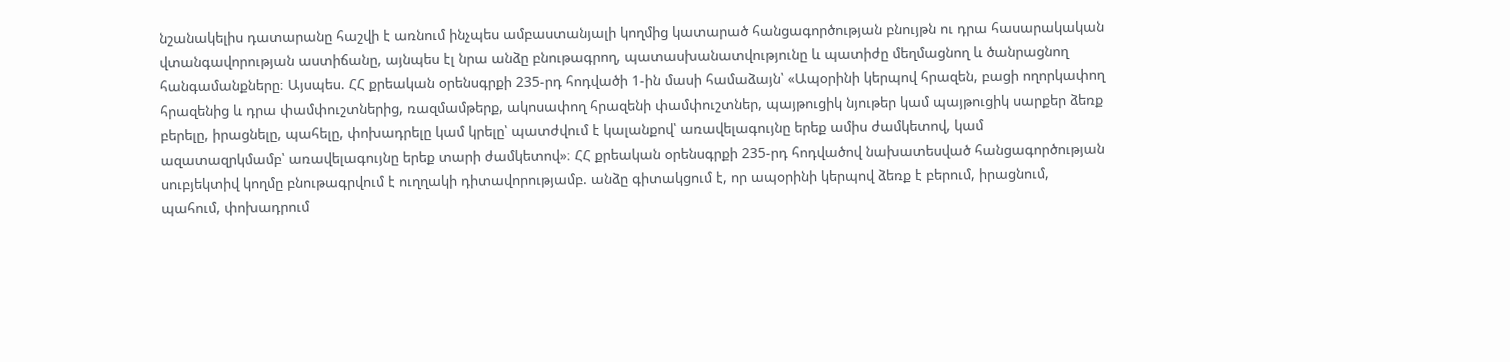նշանակելիս դատարանը հաշվի է առնում ինչպես ամբաստանյալի կողմից կատարած հանցագործության բնույթն ու դրա հասարակական վտանգավորության աստիճանը, այնպես էլ նրա անձը բնութագրող, պատասխանատվությունը և պատիժը մեղմացնող և ծանրացնող հանգամանքները։ Այսպես. ՀՀ քրեական օրենսգրքի 235-րդ հոդվածի 1-ին մասի համաձայն՝ «Ապօրինի կերպով հրազեն, բացի ողորկափող հրազենից և դրա փամփուշտներից, ռազմամթերք, ակոսափող հրազենի փամփուշտներ, պայթուցիկ նյութեր կամ պայթուցիկ սարքեր ձեռք բերելը, իրացնելը, պահելը, փոխադրելը կամ կրելը՝ պատժվում է կալանքով՝ առավելագույնը երեք ամիս ժամկետով, կամ ազատազրկմամբ՝ առավելագույնը երեք տարի ժամկետով»։ ՀՀ քրեական օրենսգրքի 235-րդ հոդվածով նախատեսված հանցագործության սուբյեկտիվ կողմը բնութագրվում է ուղղակի դիտավորությամբ. անձը գիտակցում է, որ ապօրինի կերպով ձեռք է բերում, իրացնում, պահում, փոխադրում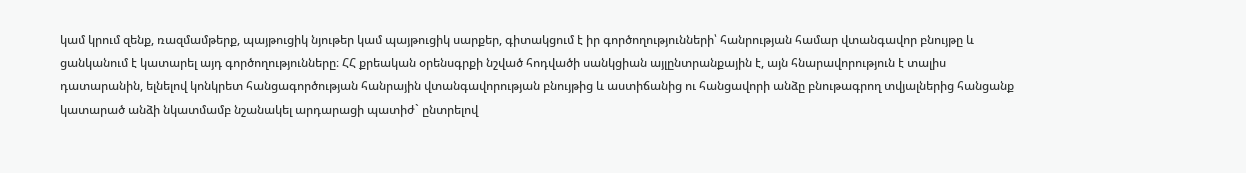կամ կրում զենք, ռազմամթերք, պայթուցիկ նյութեր կամ պայթուցիկ սարքեր, գիտակցում է իր գործողությունների՝ հանրության համար վտանգավոր բնույթը և ցանկանում է կատարել այդ գործողությունները։ ՀՀ քրեական օրենսգրքի նշված հոդվածի սանկցիան այլընտրանքային է, այն հնարավորություն է տալիս դատարանին, ելնելով կոնկրետ հանցագործության հանրային վտանգավորության բնույթից և աստիճանից ու հանցավորի անձը բնութագրող տվյալներից հանցանք կատարած անձի նկատմամբ նշանակել արդարացի պատիժ` ընտրելով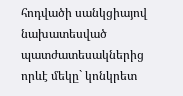հոդվածի սանկցիայով նախատեսված պատժատեսակներից որևէ մեկը` կոնկրետ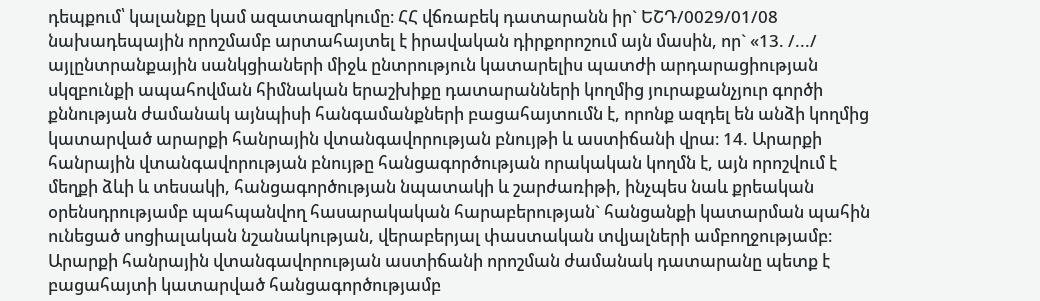դեպքում՝ կալանքը կամ ազատազրկումը։ ՀՀ վճռաբեկ դատարանն իր` ԵՇԴ/0029/01/08 նախադեպային որոշմամբ արտահայտել է իրավական դիրքորոշում այն մասին, որ` «13. /.../ այլընտրանքային սանկցիաների միջև ընտրություն կատարելիս պատժի արդարացիության սկզբունքի ապահովման հիմնական երաշխիքը դատարանների կողմից յուրաքանչյուր գործի քննության ժամանակ այնպիսի հանգամանքների բացահայտումն է, որոնք ազդել են անձի կողմից կատարված արարքի հանրային վտանգավորության բնույթի և աստիճանի վրա։ 14. Արարքի հանրային վտանգավորության բնույթը հանցագործության որակական կողմն է, այն որոշվում է մեղքի ձևի և տեսակի, հանցագործության նպատակի և շարժառիթի, ինչպես նաև քրեական օրենսդրությամբ պահպանվող հասարակական հարաբերության` հանցանքի կատարման պահին ունեցած սոցիալական նշանակության, վերաբերյալ փաստական տվյալների ամբողջությամբ։ Արարքի հանրային վտանգավորության աստիճանի որոշման ժամանակ դատարանը պետք է բացահայտի կատարված հանցագործությամբ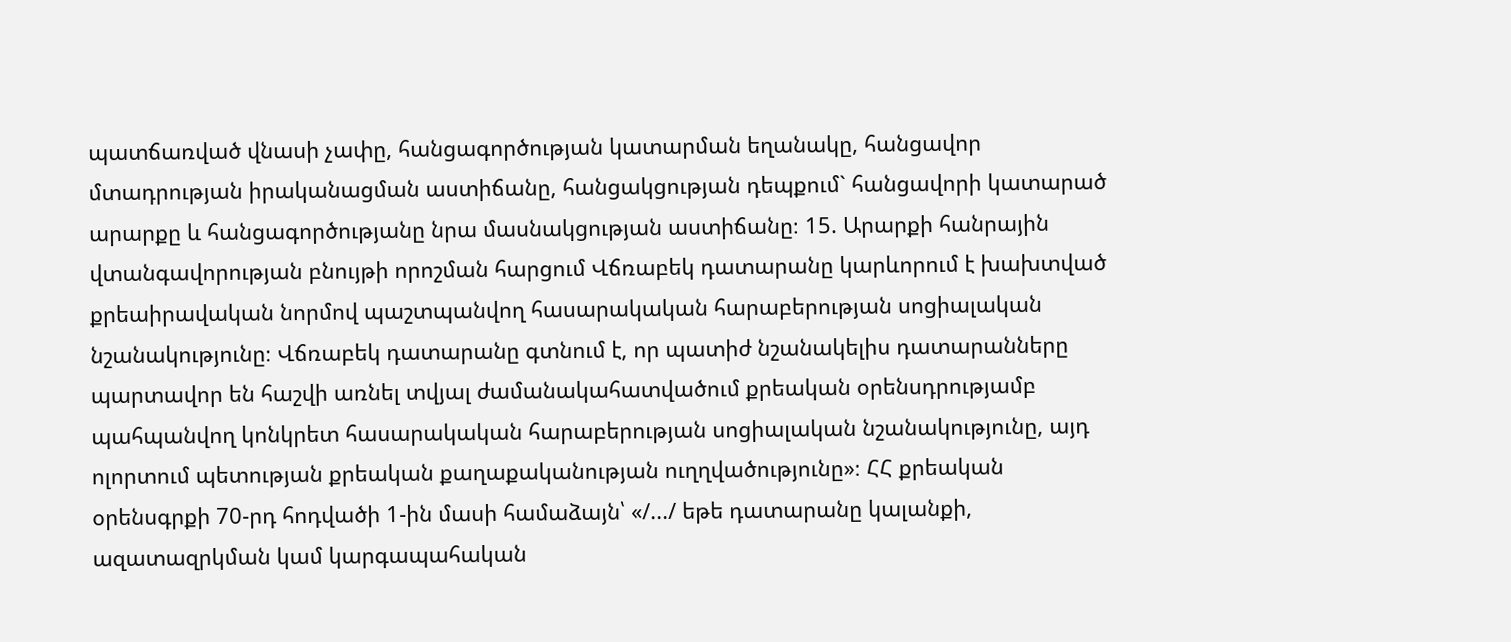պատճառված վնասի չափը, հանցագործության կատարման եղանակը, հանցավոր մտադրության իրականացման աստիճանը, հանցակցության դեպքում` հանցավորի կատարած արարքը և հանցագործությանը նրա մասնակցության աստիճանը։ 15. Արարքի հանրային վտանգավորության բնույթի որոշման հարցում Վճռաբեկ դատարանը կարևորում է խախտված քրեաիրավական նորմով պաշտպանվող հասարակական հարաբերության սոցիալական նշանակությունը։ Վճռաբեկ դատարանը գտնում է, որ պատիժ նշանակելիս դատարանները պարտավոր են հաշվի առնել տվյալ ժամանակահատվածում քրեական օրենսդրությամբ պահպանվող կոնկրետ հասարակական հարաբերության սոցիալական նշանակությունը, այդ ոլորտում պետության քրեական քաղաքականության ուղղվածությունը»։ ՀՀ քրեական օրենսգրքի 70-րդ հոդվածի 1-ին մասի համաձայն՝ «/.../ եթե դատարանը կալանքի, ազատազրկման կամ կարգապահական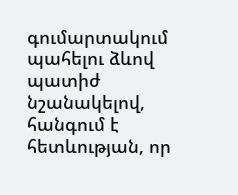գումարտակում պահելու ձևով պատիժ նշանակելով, հանգում է հետևության, որ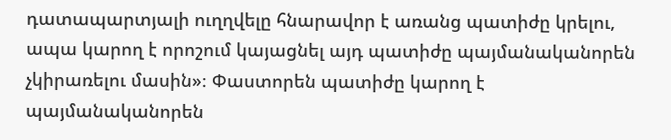դատապարտյալի ուղղվելը հնարավոր է առանց պատիժը կրելու, ապա կարող է որոշում կայացնել այդ պատիժը պայմանականորեն չկիրառելու մասին»։ Փաստորեն պատիժը կարող է պայմանականորեն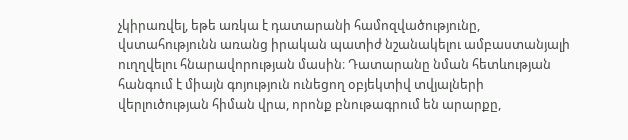չկիրառվել, եթե առկա է դատարանի համոզվածությունը, վստահությունն առանց իրական պատիժ նշանակելու ամբաստանյալի ուղղվելու հնարավորության մասին։ Դատարանը նման հետևության հանգում է միայն գոյություն ունեցող օբյեկտիվ տվյալների վերլուծության հիման վրա, որոնք բնութագրում են արարքը,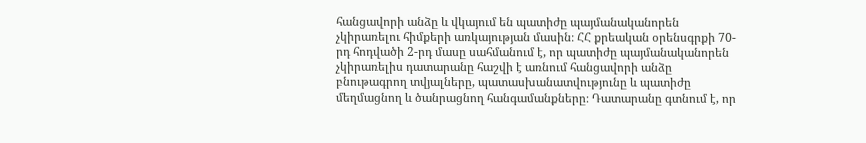հանցավորի անձը և վկայում են պատիժը պայմանականորեն չկիրառելու հիմքերի առկայության մասին։ ՀՀ քրեական օրենսգրքի 70-րդ հոդվածի 2-րդ մասը սահմանում է, որ պատիժը պայմանականորեն չկիրառելիս դատարանը հաշվի է առնում հանցավորի անձը բնութագրող տվյալները, պատասխանատվությունը և պատիժը մեղմացնող և ծանրացնող հանգամանքները։ Դատարանը գտնում է, որ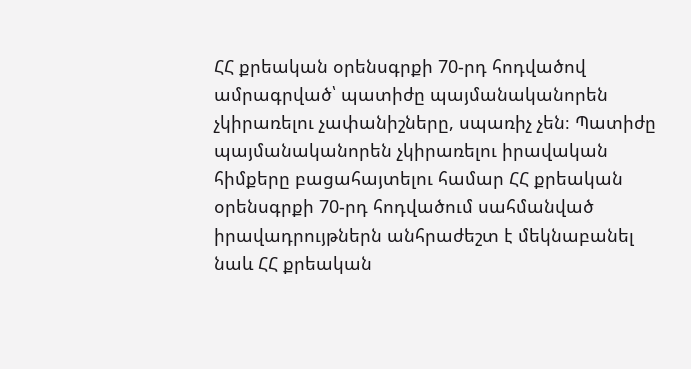ՀՀ քրեական օրենսգրքի 70-րդ հոդվածով ամրագրված՝ պատիժը պայմանականորեն չկիրառելու չափանիշները, սպառիչ չեն։ Պատիժը պայմանականորեն չկիրառելու իրավական հիմքերը բացահայտելու համար ՀՀ քրեական օրենսգրքի 70-րդ հոդվածում սահմանված իրավադրույթներն անհրաժեշտ է մեկնաբանել նաև ՀՀ քրեական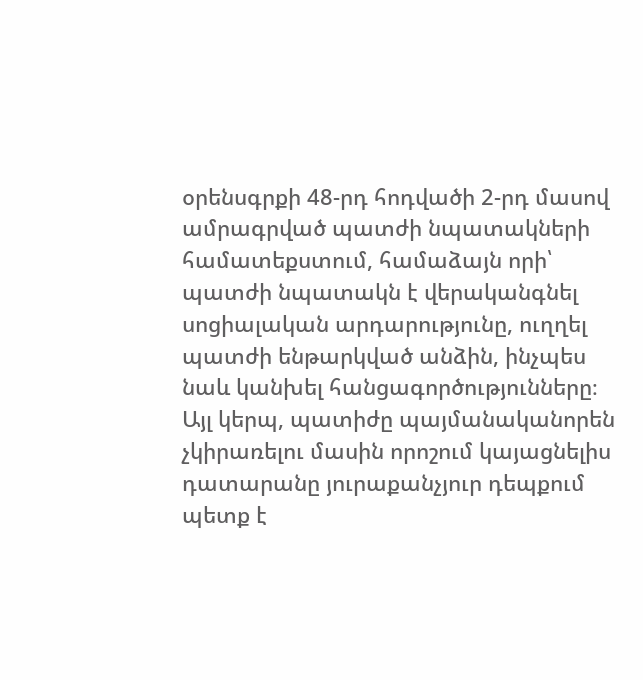օրենսգրքի 48-րդ հոդվածի 2-րդ մասով ամրագրված պատժի նպատակների համատեքստում, համաձայն որի՝ պատժի նպատակն է վերականգնել սոցիալական արդարությունը, ուղղել պատժի ենթարկված անձին, ինչպես նաև կանխել հանցագործությունները։ Այլ կերպ, պատիժը պայմանականորեն չկիրառելու մասին որոշում կայացնելիս դատարանը յուրաքանչյուր դեպքում պետք է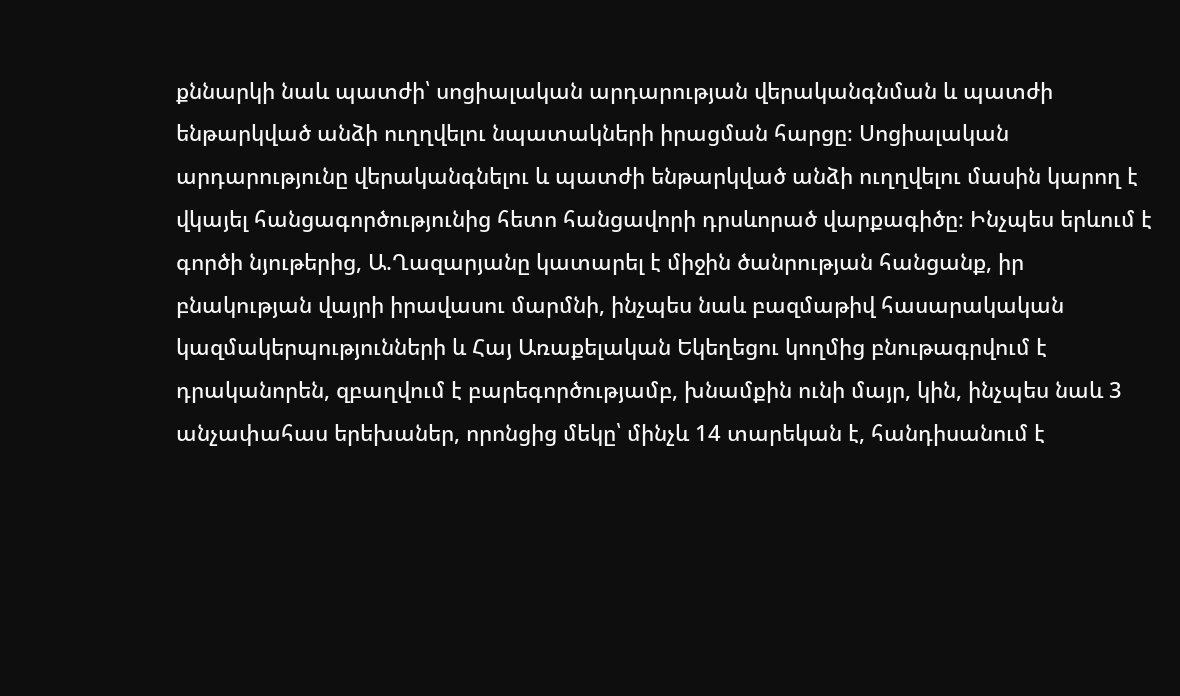քննարկի նաև պատժի՝ սոցիալական արդարության վերականգնման և պատժի ենթարկված անձի ուղղվելու նպատակների իրացման հարցը։ Սոցիալական արդարությունը վերականգնելու և պատժի ենթարկված անձի ուղղվելու մասին կարող է վկայել հանցագործությունից հետո հանցավորի դրսևորած վարքագիծը։ Ինչպես երևում է գործի նյութերից, Ա.Ղազարյանը կատարել է միջին ծանրության հանցանք, իր բնակության վայրի իրավասու մարմնի, ինչպես նաև բազմաթիվ հասարակական կազմակերպությունների և Հայ Առաքելական Եկեղեցու կողմից բնութագրվում է դրականորեն, զբաղվում է բարեգործությամբ, խնամքին ունի մայր, կին, ինչպես նաև 3 անչափահաս երեխաներ, որոնցից մեկը՝ մինչև 14 տարեկան է, հանդիսանում է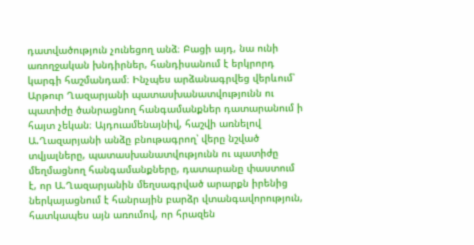դատվածություն չունեցող անձ։ Բացի այդ, նա ունի առողջական խնդիրներ, հանդիսանում է երկրորդ կարգի հաշմանդամ։ Ինչպես արձանագրվեց վերևում՝ Արթուր Ղազարյանի պատասխանատվությունն ու պատիժը ծանրացնող հանգամանքներ դատարանում ի հայտ չեկան։ Այդուամենայնիվ, հաշվի առնելով Ա.Ղազարյանի անձը բնութագրող՝ վերը նշված տվյալները, պատասխանատվությունն ու պատիժը մեղմացնող հանգամանքները, դատարանը փաստում է, որ Ա.Ղազարյանին մեղսագրված արարքն իրենից ներկայացնում է հանրային բարձր վտանգավորություն, հատկապես այն առումով, որ հրազեն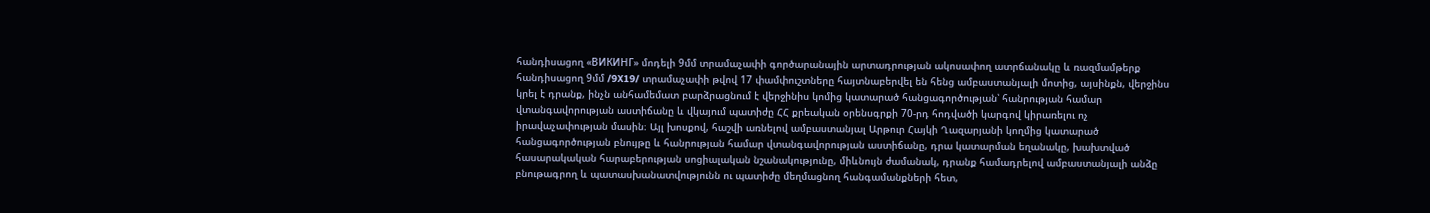հանդիսացող «ВИКИНГ» մոդելի 9մմ տրամաչափի գործարանային արտադրության ակոսափող ատրճանակը և ռազմամթերք հանդիսացող 9մմ /9X19/ տրամաչափի թվով 17 փամփուշտները հայտնաբերվել են հենց ամբաստանյալի մոտից, այսինքն, վերջինս կրել է դրանք, ինչն անհամեմատ բարձրացնում է վերջինիս կոմից կատարած հանցագործության՝ հանրության համար վտանգավորության աստիճանը և վկայում պատիժը ՀՀ քրեական օրենսգրքի 70-րդ հոդվածի կարգով կիրառելու ոչ իրավաչափության մասին։ Այլ խոսքով, հաշվի առնելով ամբաստանյալ Արթուր Հայկի Ղազարյանի կողմից կատարած հանցագործության բնույթը և հանրության համար վտանգավորության աստիճանը, դրա կատարման եղանակը, խախտված հասարակական հարաբերության սոցիալական նշանակությունը, միևնույն ժամանակ, դրանք համադրելով ամբաստանյալի անձը բնութագրող և պատասխանատվությունն ու պատիժը մեղմացնող հանգամանքների հետ,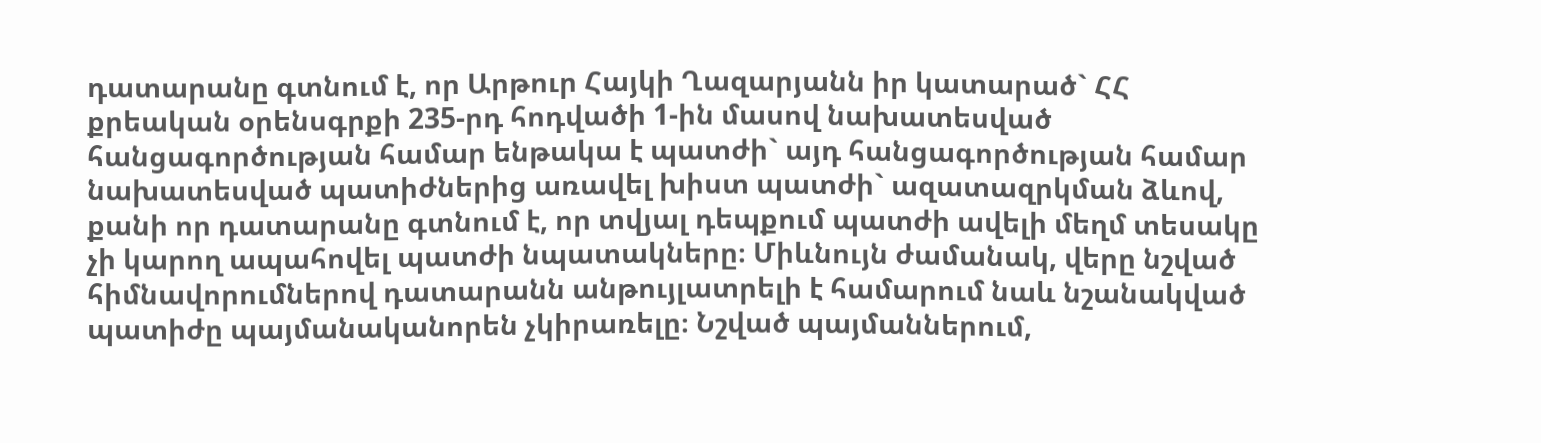դատարանը գտնում է, որ Արթուր Հայկի Ղազարյանն իր կատարած` ՀՀ քրեական օրենսգրքի 235-րդ հոդվածի 1-ին մասով նախատեսված հանցագործության համար ենթակա է պատժի` այդ հանցագործության համար նախատեսված պատիժներից առավել խիստ պատժի` ազատազրկման ձևով, քանի որ դատարանը գտնում է, որ տվյալ դեպքում պատժի ավելի մեղմ տեսակը չի կարող ապահովել պատժի նպատակները։ Միևնույն ժամանակ, վերը նշված հիմնավորումներով դատարանն անթույլատրելի է համարում նաև նշանակված պատիժը պայմանականորեն չկիրառելը։ Նշված պայմաններում,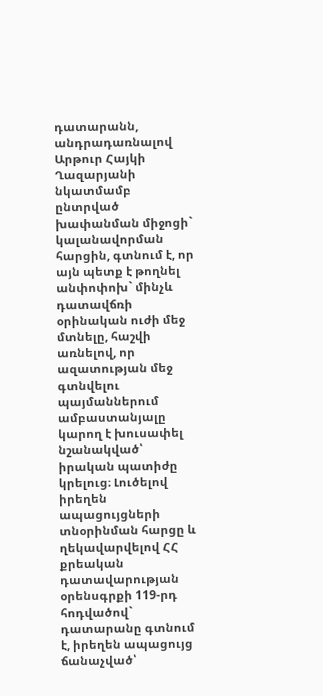դատարանն, անդրադառնալով Արթուր Հայկի Ղազարյանի նկատմամբ ընտրված խափանման միջոցի` կալանավորման հարցին, գտնում է, որ այն պետք է թողնել անփոփոխ` մինչև դատավճռի օրինական ուժի մեջ մտնելը, հաշվի առնելով, որ ազատության մեջ գտնվելու պայմաններում ամբաստանյալը կարող է խուսափել նշանակված՝ իրական պատիժը կրելուց։ Լուծելով իրեղեն ապացույցների տնօրինման հարցը և ղեկավարվելով ՀՀ քրեական դատավարության օրենսգրքի 119-րդ հոդվածով` դատարանը գտնում է, իրեղեն ապացույց ճանաչված՝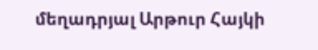մեղադրյալ Արթուր Հայկի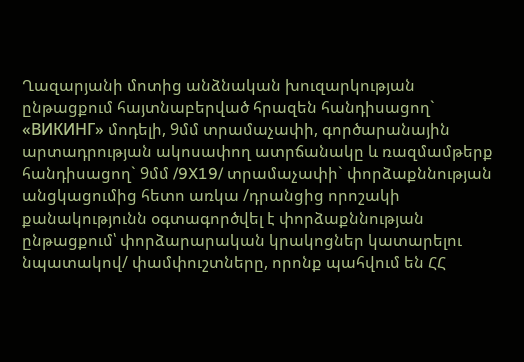Ղազարյանի մոտից անձնական խուզարկության ընթացքում հայտնաբերված հրազեն հանդիսացող` «ВИКИНГ» մոդելի, 9մմ տրամաչափի, գործարանային արտադրության ակոսափող ատրճանակը և ռազմամթերք հանդիսացող` 9մմ /9X19/ տրամաչափի` փորձաքննության անցկացումից հետո առկա /դրանցից որոշակի քանակությունն օգտագործվել է փորձաքննության ընթացքում՝ փորձարարական կրակոցներ կատարելու նպատակով/ փամփուշտները, որոնք պահվում են ՀՀ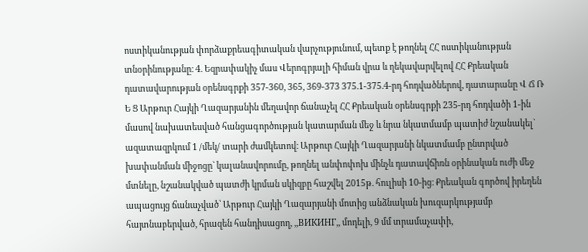ոստիկանության փորձաքրեագիտական վարչությունում, պետք է թողնել ՀՀ ոստիկանության տնօրինությանը։ 4. Եզրափակիչ մաս Վերոգրյալի հիման վրա և ղեկավարվելով ՀՀ Քրեական դատավարության օրենսգրքի 357-360, 365, 369-373 375.1-375.4-րդ հոդվածներով, դատարանը Վ Ճ Ռ Ե Ց Արթուր Հայկի Ղազարյանին մեղավոր ճանաչել ՀՀ Քրեական օրենսգրքի 235-րդ հոդվածի 1-ին մասով նախատեսված հանցագործության կատարման մեջ և նրա նկատմամբ պատիժ նշանակել` ազատազրկում 1 /մեկ/ տարի ժամկետով։ Արթուր Հայկի Ղազարյանի նկատմամբ ընտրված խափանման միջոցը` կալանավորումը, թողնել անփոփոխ մինչև դատավճիռն օրինական ուժի մեջ մտնելը, նշանակված պատժի կրման սկիզբը հաշվել 2015թ. հուլիսի 10-ից։ Քրեական գործով իրեղեն ապացույց ճանաչված՝ Արթուր Հայկի Ղազարյանի մոտից անձնական խուզարկությամբ հայտնաբերված, հրազեն հանդիսացող, ,,ВИКИНГ,, մոդելի, 9 մմ տրամաչափի,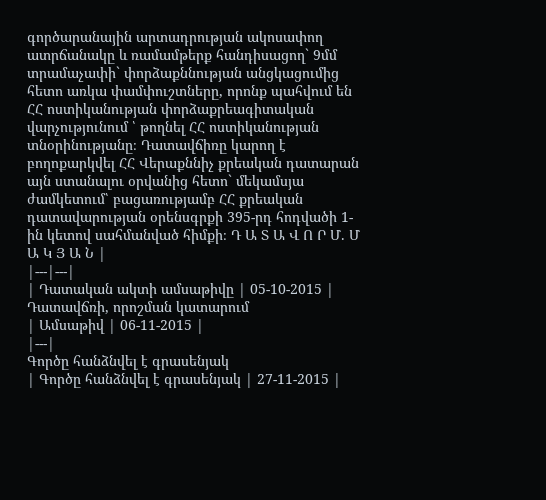գործարանային արտադրության ակոսափող ատրճանակը և ռամամթերք հանդիսացող` 9մմ տրամաչափի` փորձաքննության անցկացումից հետո առկա փամփուշտները, որոնք պահվում են ՀՀ ոստիկանության փորձաքրեագիտական վարչությունում ՝ թողնել ՀՀ ոստիկանության տնօրինությանը։ Դատավճիռը կարող է բողոքարկվել ՀՀ Վերաքննիչ քրեական դատարան այն ստանալու օրվանից հետո` մեկամսյա ժամկետում՝ բացառությամբ ՀՀ քրեական դատավարության օրենսգրքի 395-րդ հոդվածի 1-ին կետով սահմանված հիմքի։ Դ Ա Տ Ա Վ Ո Ր Մ. Մ Ա Կ Յ Ա Ն |
|---|---|
| Դատական ակտի ամսաթիվը | 05-10-2015 |
Դատավճռի, որոշման կատարում
| Ամսաթիվ | 06-11-2015 |
|---|
Գործը հանձնվել է գրասենյակ
| Գործը հանձնվել է գրասենյակ | 27-11-2015 |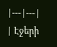|---|---|
| Էջերի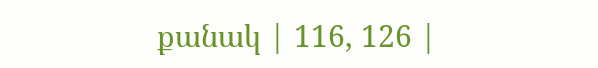քանակ | 116, 126 |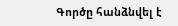Գործը հանձնվել է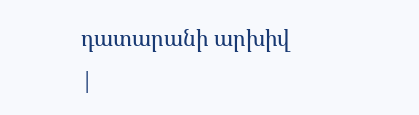դատարանի արխիվ
|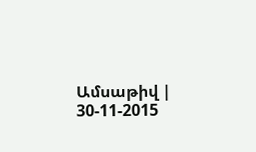Ամսաթիվ | 30-11-2015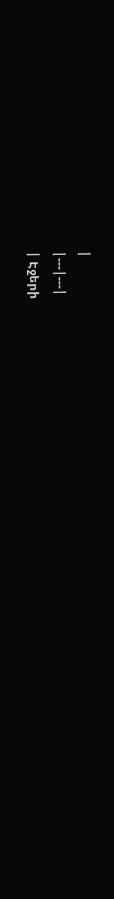|
|---|---|
| Էջերի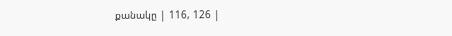քանակը | 116, 126 |